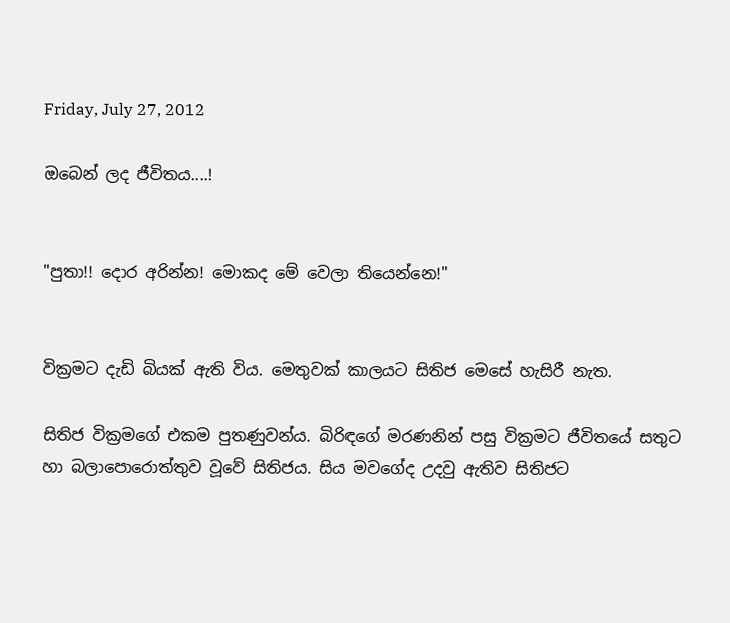Friday, July 27, 2012

ඔබෙන් ලද ජීවිතය....!


"පුතා!! දොර අරින්න! මොකද මේ වෙලා තියෙන්නෙ!"


වික්‍රමට දැඩි බියක් ඇති විය. මෙතුවක් කාලයට සිතිජ මෙසේ හැසිරී නැත.

සිතිජ වික්‍රමගේ එකම පුතණුවන්ය. බිරිඳගේ මරණනින් පසු වික්‍රමට ජීවිතයේ සතුට හා බලාපොරොත්තුව වූවේ සිතිජය. සිය මවගේද උදවු ඇතිව සිතිජට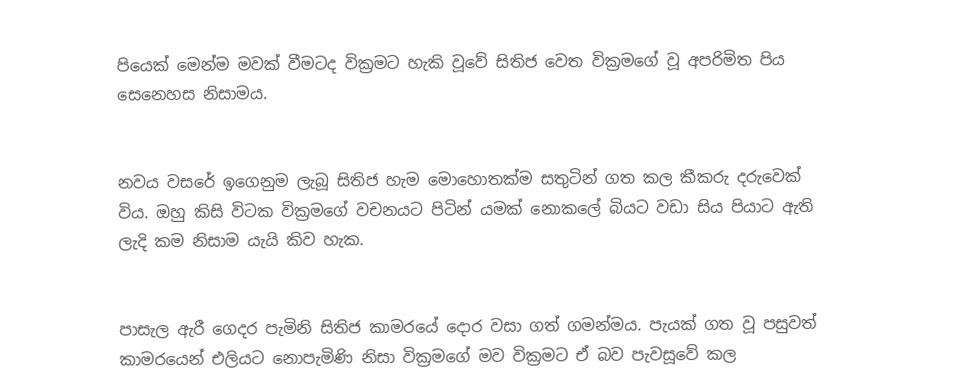පියෙක් මෙන්ම මවක් වීමටද වික්‍රමට හැකි වූවේ සිතිජ වෙත වික්‍රමගේ වූ අපරිමිත පිය සෙනෙහස නිසාමය.


නවය වසරේ ඉගෙනුම ලැබූ සිතිජ හැම මොහොතක්ම සතුටින් ගත කල කීකරු දරුවෙක් විය. ඔහු කිසි විටක වික්‍රමගේ වචනයට පිටින් යමක් නොකලේ බියට වඩා සිය පියාට ඇති ලැදි කම නිසාම යැයි කිව හැක.


පාසැල ඇරී ගෙදර පැමිනි සිතිජ කාමරයේ දොර වසා ගත් ගමන්මය. පැයක් ගත වූ පසුවත් කාමරයෙන් එලියට නොපැමිණි නිසා වික්‍රමගේ මව වික්‍රමට ඒ බව පැවසූවේ කල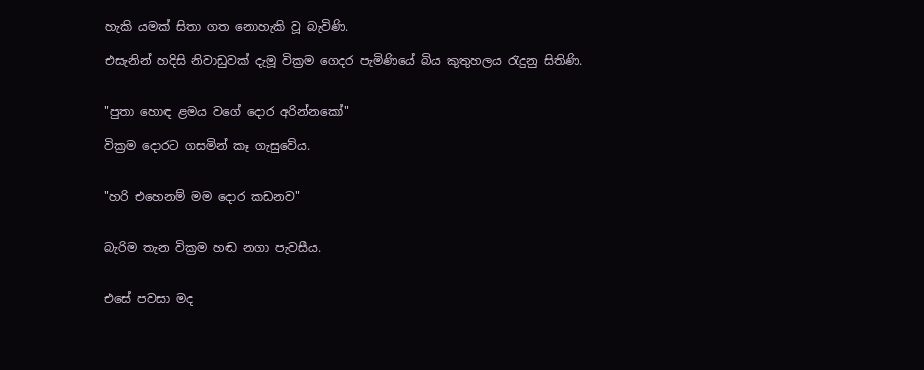හැකි යමක් සිතා ගත නොහැකි වූ බැවිණි.

එසැනින් හදිසි නිවාඩුවක් දැමූ වික්‍රම ගෙදර පැමිණියේ බිය කුතුහලය රැදුනු සිතිණි.


"පුතා හොඳ ළමය වගේ දොර අරින්නකෝ"

වික්‍රම දොරට ගසමින් කෑ ගැසුවේය.


"හරි එහෙනම් මම දොර කඩනව"


බැරිම තැන වික්‍රම හඬ නගා පැවසීය.


එසේ පවසා මද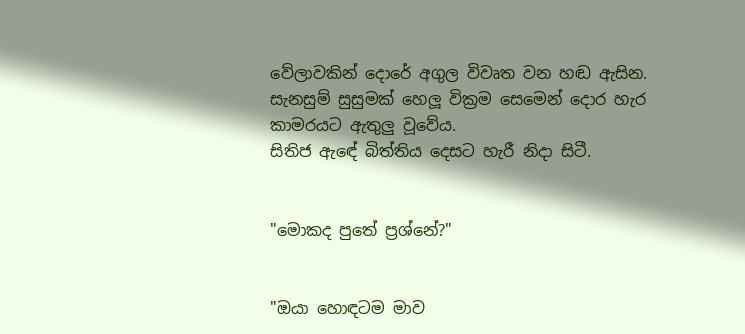වේලාවකින් දොරේ අගුල විවෘත වන හඬ ඇසින. සැනසුම් සුසුමක් හෙලූ වික්‍රම සෙමෙන් දොර හැර කාමරයට ඇතුලු වූවේය.
සිතිජ ඇඳේ බිත්තිය දෙසට හැරී නිදා සිටී.


"මොකද පුතේ ප්‍රශ්නේ?"


"ඔයා හොඳටම මාව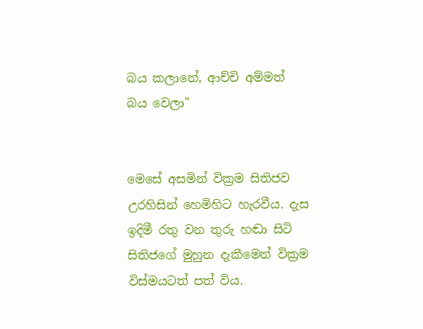බය කලානේ, ආච්චි අම්මත් බය වෙලා"


මෙසේ අසමින් වික්‍රම සිතිජව උරහිසින් හෙමිහිට හැරවීය. දැස ඉදිමී රතු වන තුරු හඬා සිටි සිතිජගේ මුහුන දැකීමෙන් වික්‍රම විස්මයටත් පත් විය.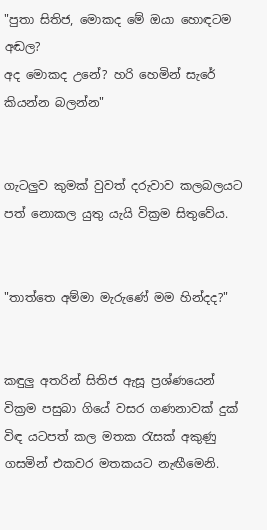"පුතා සිතිජ, මොකද මේ ඔයා හොඳටම අඬල?
අද මොකද උනේ? හරි හෙමින් සැරේ කියන්න බලන්න"


ගැටලුව කුමක් වුවත් දරුවාව කලබලයට පත් නොකල යුතු යැයි වික්‍රම සිතුවේය.


"තාත්තෙ අම්මා මැරුණේ මම හින්දද?"


කඳුලු අතරින් සිතිජ ඇසූ ප්‍රශ්ණයෙන් වික්‍රම පසුබා ගියේ වසර ගණනාවක් දුක් විඳ යටපත් කල මතක රැසක් අකුණු ගසමින් එකවර මතකයට නැඟීමෙනි.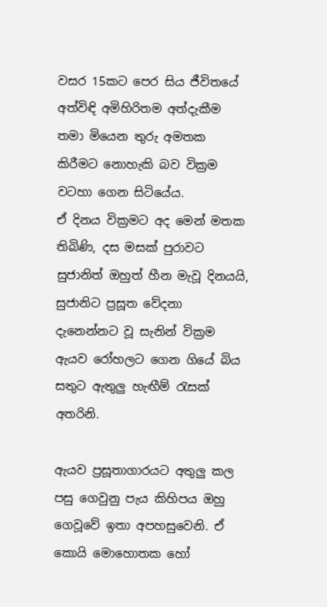වසර 15කට පෙර සිය ජීවිතයේ අත්විඳි අමිහිරිතම අත්දැකීම තමා මියෙන තුරු අමතක කිරීමට නොහැකි බව වික්‍රම වටහා ගෙන සිටියේය.
ඒ දිනය වික්‍රමට අද මෙන් මතක තිබිණි, දස මසක් පුරාවට සුජානිත් ඔහුත් හීන මැවූ දිනයයි, සුජානිට ප්‍රසූත වේදනා දැනෙන්නට වූ සැනින් වික්‍රම ඇයව රෝහලට ගෙන ගියේ බිය සතුට ඇතුලු හැඟීම් රැසක් අතරිනි.

ඇයව ප්‍රසූතාගාරයට අතුලු කල පසු ගෙවුනු පැය කිහිපය ඔහු ගෙවූවේ ඉතා අපහසුවෙනි. ඒ කොයි මොහොතක හෝ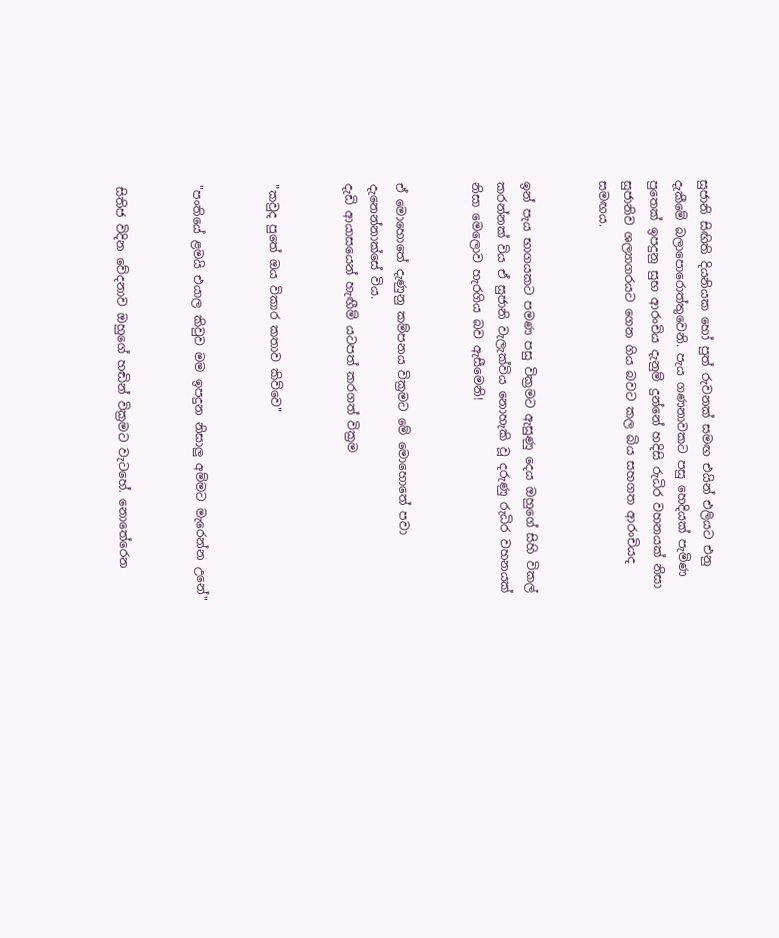සුජානි සිඟිති දියනියක හෝ පුත් රුවනක් සමඟ එයින් එලියට එනු දැකීමේ බලාපොරොත්තුවෙනි. පැය ගණනාවකට පසු හෙදියක් පැමිණ පුතෙක් ඉපදුනු සුභ ආරංචිය දැනුම් දුන්නේ හදිසි රුධිර වහනයක් නිසා සුජානිව ශල්‍යාගරයට ගෙන ගිය බවට කල බිය සහගත ආරංචියද සමඟය.


ඉන් පැය භාගයකට පමණ පසු වික්‍රමට ඇසුණු දෙය ඔහුගේ සිහි විකල් කරන්නක් විය ඒ සුජානි වැලැක්විය නොහැකි වූ දරුණු රුධිර වහනයක් නිසා මෙලොව හැරගිය බව ඇසීමෙනි!


ඒ මොහොතේ දැණුනු කම්පනය වික්‍රමට මේ මොහොතේ පවා දැනෙන්නාක්සේ විය.
දැඩි ආයාසයෙන් හැඟීම් යටපත් කරගත් වික්‍රම


"කවුද පුතේ ඔය විකාර කතාව කිව්වෙ"


"පංතියේ ළමයි එයාල කිවුව මම ඉපදුන නිසාලු අම්මට මැරෙන්න උනේ"


සිතිජ විදින වේදනාව ඔහුගේ හඬින් වික්‍රමට වැටහේ. නොතේරෙන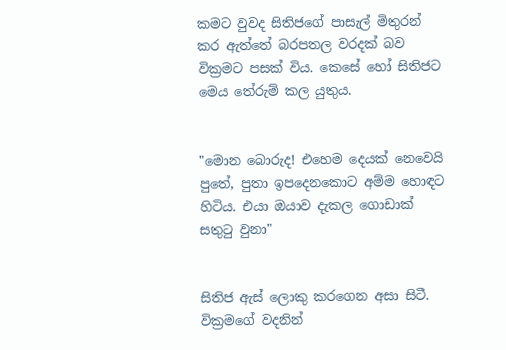කමට වුවද සිතිජගේ පාසැල් මිතුරන් කර ඇත්තේ බරපතල වරදක් බව වික්‍රමට පසක් විය. කෙසේ හෝ සිතිජට මෙය තේරුම් කල යුතුය.


"මොන බොරුද! එහෙම දෙයක් නෙවෙයි පුතේ, පුතා ඉපදෙනකොට අම්ම හොඳට හිටිය. එයා ඔයාව දැකල ගොඩාක් සතුටු වුනා"


සිතිජ ඇස් ලොකු කරගෙන අසා සිටී. වික්‍රමගේ වදනින්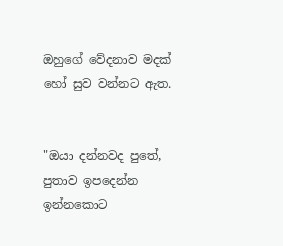ඔහුගේ වේදනාව මදක් හෝ සුව වන්නට ඇත.


"ඔයා දන්නවද පුතේ, පුතාව ඉපදෙන්න ඉන්නකොට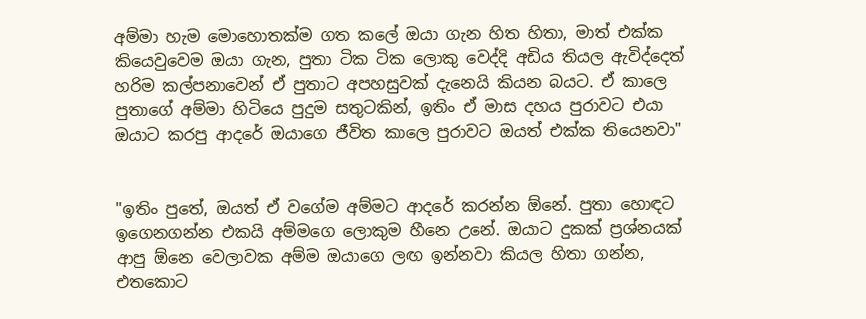අම්මා හැම මොහොතක්ම ගත කලේ ඔයා ගැන හිත හිතා, මාත් එක්ක කියෙවුවෙම ඔයා ගැන, පුතා ටික ටික ලොකු වෙද්දි අඩිය තියල ඇවිද්දෙත් හරිම කල්පනාවෙන් ඒ පුතාට අපහසුවක් දැනෙයි කියන බයට. ඒ කාලෙ පුතාගේ අම්මා හිටියෙ පුදුම සතුටකින්, ඉතිං ඒ මාස දහය පුරාවට එයා ඔයාට කරපු ආදරේ ඔයාගෙ ජීවිත කාලෙ පුරාවට ඔයත් එක්ක තියෙනවා"


"ඉතිං පුතේ, ඔයත් ඒ වගේම අම්මට ආදරේ කරන්න ඕනේ. පුතා හොඳට ඉගෙනගන්න එකයි අම්මගෙ ලොකුම හීනෙ උනේ. ඔයාට දුකක් ප්‍රශ්නයක් ආපු ඕනෙ වෙලාවක අම්ම ඔයාගෙ ලඟ ඉන්නවා කියල හිතා ගන්න, එතකොට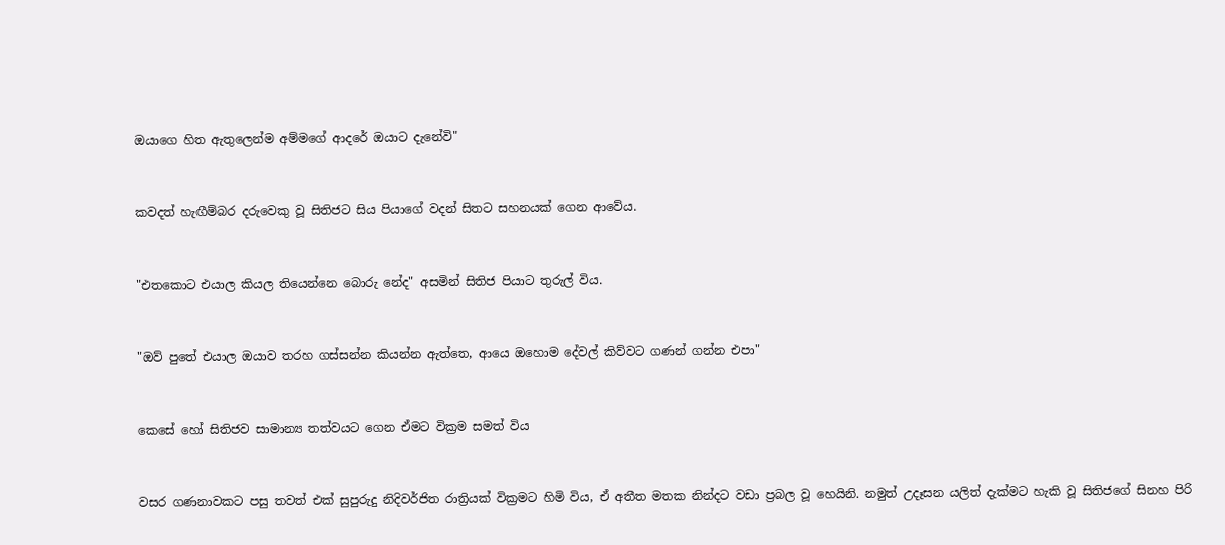ඔයාගෙ හිත ඇතුලෙන්ම අම්මගේ ආදරේ ඔයාට දැනේවි"


කවදත් හැඟීම්බර දරුවෙකු වූ සිතිජට සිය පියාගේ වදන් සිතට සහනයක් ගෙන ආවේය.


"එතකොට එයාල කියල තියෙන්නෙ බොරු නේද" අසමින් සිතිජ පියාට තුරුල් විය.


"ඔව් පුතේ එයාල ඔයාව තරහ ගස්සන්න කියන්න ඇත්තෙ, ආයෙ ඔහොම දේවල් කිව්වට ගණන් ගන්න එපා"


කෙසේ හෝ සිතිජව සාමාන්‍ය තත්වයට ගෙන ඒමට වික්‍රම සමත් විය


වසර ගණනාවකට පසු තවත් එක් සුපුරුදු නිදිවර්ජිත රාත්‍රියක් වික්‍රමට හිමි විය, ඒ අතීත මතක නින්දට වඩා ප්‍රබල වූ හෙයිනි. නමුත් උදෑසන යලිත් දැක්මට හැකි වූ සිතිජගේ සිනහ පිරි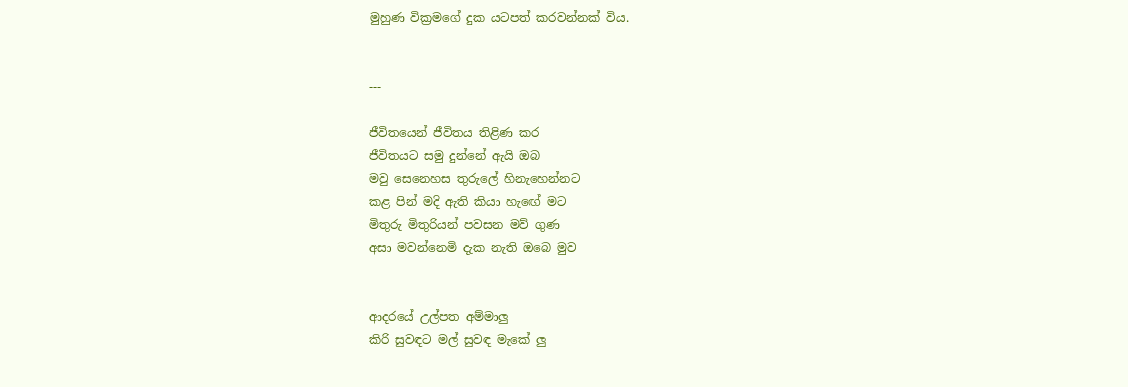මුහුණ වික්‍රමගේ දුක යටපත් කරවන්නක් විය.


---

ජීවිතයෙන් ජීවිතය තිළිණ කර
ජීවිතයට සමු දුන්නේ ඇයි ඔබ
මවු සෙනෙහස තුරුලේ හිනැහෙන්නට
කළ පින් මදි ඇති කියා හැඟේ මට
මිතුරු මිතුරියන් පවසන මව් ගුණ
අසා මවන්නෙමි දැක නැති ඔබෙ මුව


ආදරයේ උල්පත අම්මාලු
කිරි සුවඳට මල් සුවඳ මැකේ ලු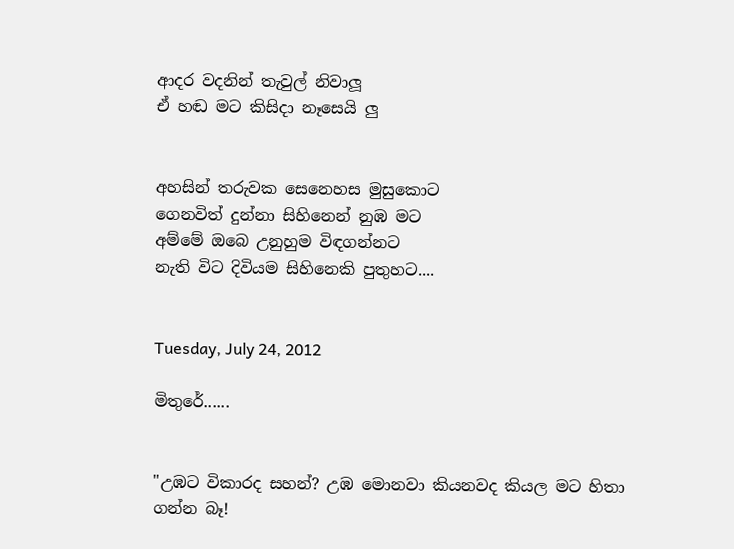ආදර වදනින් තැවුල් නිවාලූ
ඒ හඬ මට කිසිදා නෑසෙයි ලු


අහසින් තරුවක සෙනෙහස මුසුකොට
ගෙනවිත් දුන්නා සිහිනෙන් නුඹ මට
අම්මේ ඔබෙ උනුහුම විඳගන්නට
නැති විට දිවියම සිහිනෙකි පුතුහට....


Tuesday, July 24, 2012

මිතුරේ......


"උඹට විකාරද සහන්? උඹ මොනවා කියනවද කියල මට හිතා ගන්න බෑ!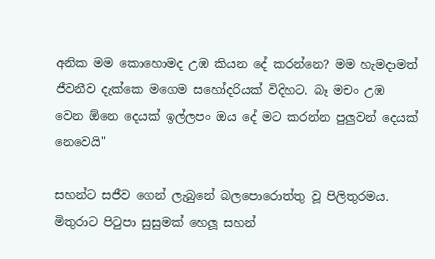අනික මම කොහොමද උඹ කියන දේ කරන්නෙ? මම හැමදාමත් ජීවනීව දැක්කෙ මගෙම සහෝදරියක් විදිහට. බෑ මචං උඹ වෙන ඕනෙ දෙයක් ඉල්ලපං ඔය දේ මට කරන්න පුලුවන් දෙයක් නෙවෙයි"

සහන්ට සජීව ගෙන් ලැබුනේ බලපොරොත්තු වූ පිලිතුරමය. මිතුරාට පිටුපා සුසුමක් හෙලූ සහන්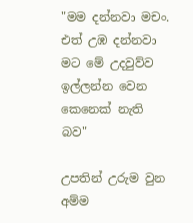"මම දන්නවා මචං. එත් උඹ දන්නවා මට මේ උදවුව්ව ඉල්ලන්න වෙන කෙනෙක් නැති බව"

උපතින් උරුම වුන අම්ම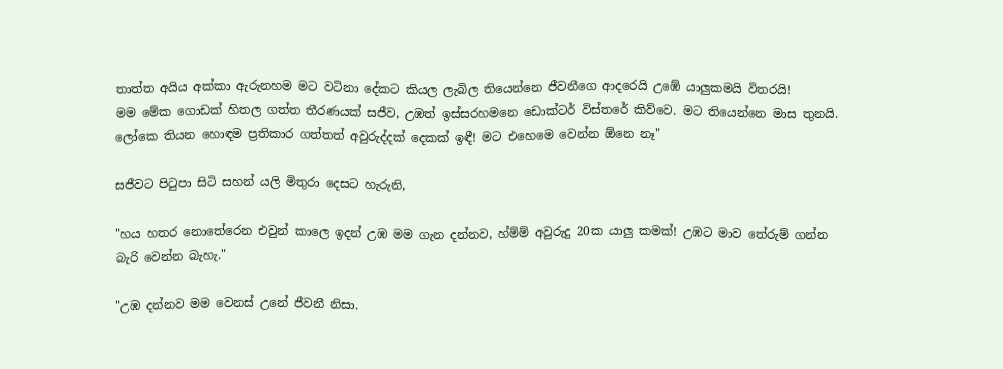තාත්ත අයිය අක්කා ඇරුනහම මට වටිනා දේකට කියල ලැබිල තියෙන්නෙ ජීවනීගෙ ආදරෙයි උඹේ යාලුකමයි විතරයි!
මම මේක ගොඩක් හිතල ගත්ත තීරණයක් සජීව, උඹත් ඉස්සරහමනෙ ඩොක්ටර් විස්තරේ කිව්වෙ. මට තියෙන්නෙ මාස තුනයි. ලෝකෙ තියන හොඳම ප්‍රතිකාර ගත්තත් අවුරුද්දක් දෙකක් ඉඳී! මට එහෙමෙ වෙන්න ඕනෙ නෑ"

සජීවට පිටුපා සිටි සහන් යලි මිතුරා දෙසට හැරුනි,

"හය හතර නොතේරෙන එවුන් කාලෙ ඉදන් උඹ මම ගැන දන්නව, හ්ම්ම් අවුරුදු 20ක යාලු කමක්! උඹට මාව තේරුම් ගන්න බැරි වෙන්න බැහැ."

"උඹ දන්නව මම වෙනස් උනේ ජීවනී නිසා.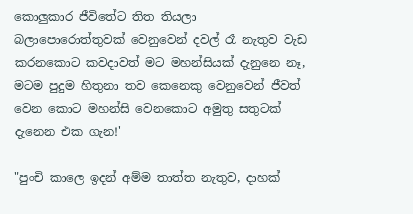කොලුකාර ජීවිතේට තිත තියලා බලාපොරොත්තුවක් වෙනුවෙන් දවල් රෑ නැතුව වැඩ කරනකොට කවදාවත් මට මහන්සියක් දැනුනෙ නෑ, මටම පුදුම හිතුනා තව කෙනෙකු වෙනුවෙන් ජීවත් වෙන කොට මහන්සි වෙනකොට අමුතු සතුටක් දැනෙන එක ගැන!'

"පුංචි කාලෙ ඉදන් අම්ම තාත්ත නැතුව, දාහක්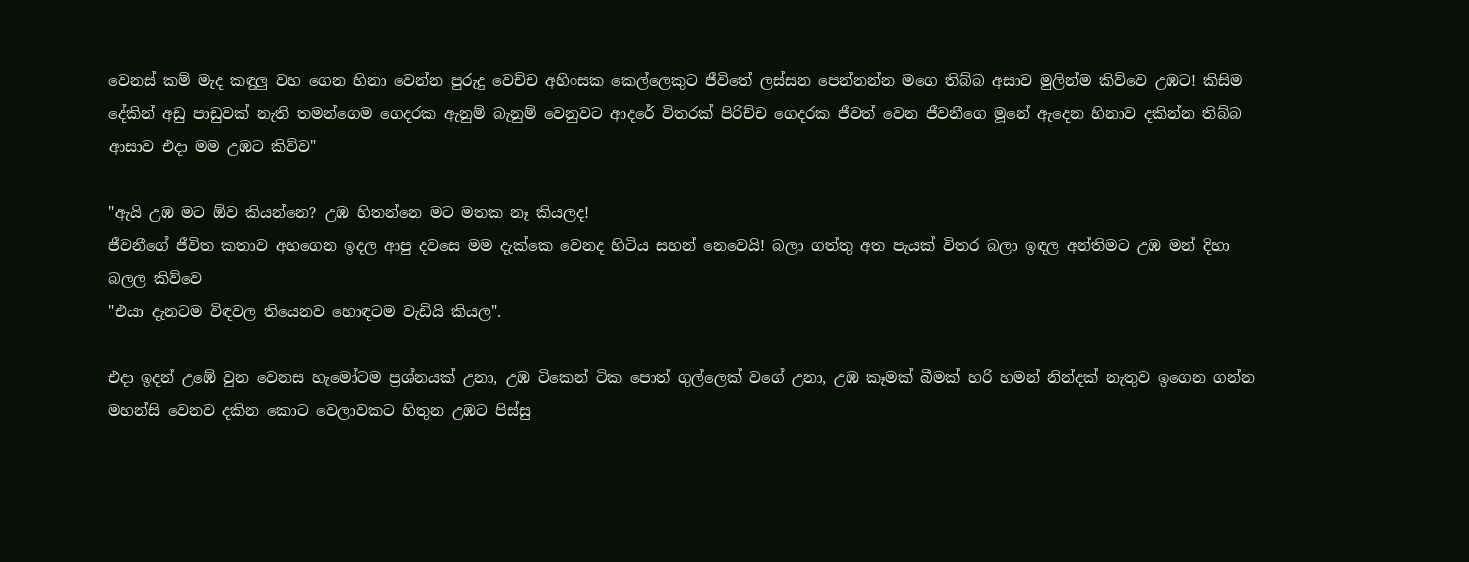වෙනස් කම් මැද කඳුලු වහ ගෙන හිනා වෙන්න පුරුදු වෙච්ච අහිංසක කෙල්ලෙකුට ජීවිතේ ලස්සන පෙන්නන්න මගෙ තිබ්බ අසාව මුලින්ම කිව්වෙ උඹට! කිසිම දේකින් අඩු පාඩුවක් නැති තමන්ගෙම ගෙදරක ඇනුම් බැනුම් වෙනුවට ආදරේ විතරක් පිරිච්ච ගෙදරක ජීවත් වෙන ජීවනීගෙ මූනේ ඇදෙන හිනාව දකින්න තිබ්බ ආසාව එදා මම උඹට කිව්ව"

"ඇයි උඹ මට ඕව කියන්නෙ? උඹ හිතන්නෙ මට මතක නෑ කියලද!
ජීවනීගේ ජීවිත කතාව අහගෙන ඉදල ආපු දවසෙ මම දැක්කෙ වෙනද හිටිය සහන් නෙවෙයි! බලා ගත්තු අත පැයක් විතර බලා ඉඳල අන්තිමට උඹ මන් දිහා බලල කිව්වෙ
"එයා දැනටම විඳවල තියෙනව හොඳටම වැඩියි කියල".

එදා ඉදන් උඹේ වුන වෙනස හැමෝටම ප්‍රශ්නයක් උනා, උඹ ටිකෙන් ටික පොත් ගුල්ලෙක් වගේ උනා, උඹ කෑමක් බීමක් හරි හමන් නින්දක් නැතුව ඉගෙන ගන්න මහන්සි වෙනව දකින කොට වෙලාවකට හිතුන උඹට පිස්සු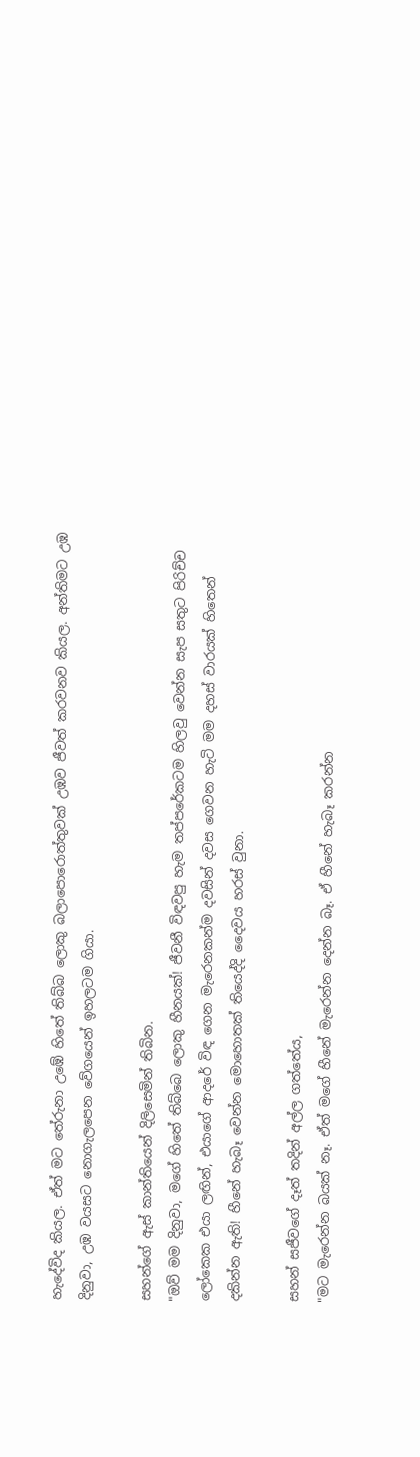හැදේවිද කියල. ඒත් මට තේරුනා උඹේ හිතේ තිබ්බ ලොකු බලාපොරොත්තුවක් උඹව ජීවත් කරවනව කියල. අන්තිමට උඹ දිනුවා, උඹ වයසට නොගැලපෙන වේගයෙන් ඉහලටම ගියා.

සහන්ගේ ඇස් කාන්තියෙන් දිලිසෙමින් තිබින.
"ඔව් මම දිනුවා, මගේ හිතේ තිබ්බෙ ලොකු හීනයක්! ජීවනී විඳවපු හැම තප්පරේකටම හිලවු වෙන්න සැප සතුට පිරිච්ච ලෝකෙක එයා ලඟින්, එයාගේ ආදරේ විඳ ගෙන මැරෙනකන්ම දවසින් දවස ගෙවන හැටි මම දහස් වාරයක් හිතෙන් දකින්න ඇති! හීනේ හැබෑ වෙන්න මොහොතක් තියෙද්දි දෛවය හරස් වුනා.

සහන් සජීවගේ දෑත් තදින් අල්ල ගත්තේය,
"මට මැරෙන්න බයක් නෑ. ඒත් මගේ හීනේ මැරෙන්න දෙන්න බෑ. ඒ හීනේ හැබෑ කරන්න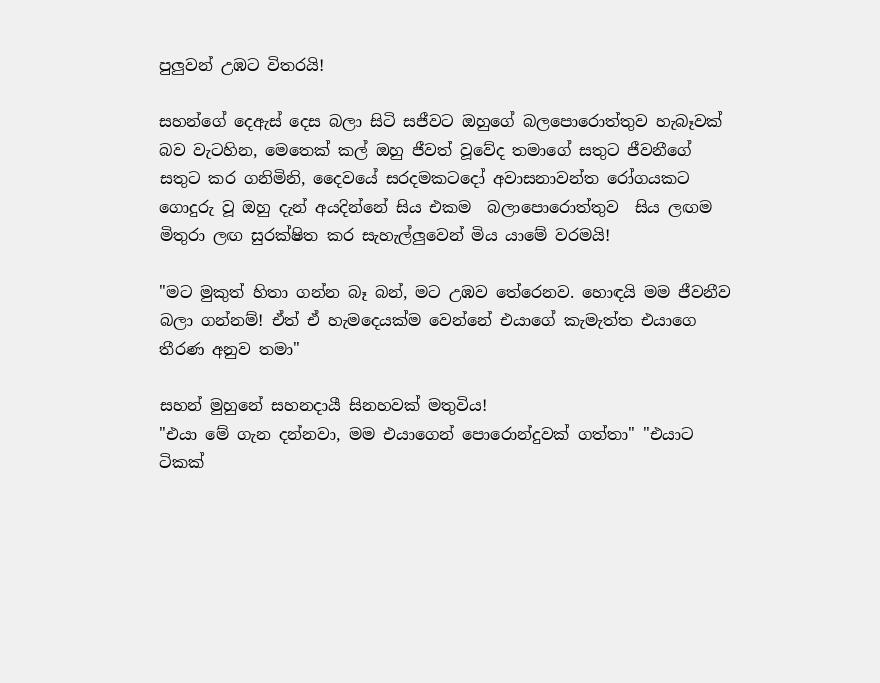පුලුවන් උඹට විතරයි!

සහන්ගේ දෙඇස් දෙස බලා සිටි සජීවට ඔහුගේ බලපොරොත්තුව හැබෑවක් බව වැටහින, මෙතෙක් කල් ඔහු ජීවත් වූවේද තමාගේ සතුට ජීවනීගේ සතුට කර ගනිමිනි, දෛවයේ සරදමකටදෝ අවාසනාවන්ත රෝගයකට ගොදුරු වූ ඔහු දැන් අයදින්නේ සිය එකම  බලාපොරොත්තුව  සිය ලඟම මිතුරා ලඟ සුරක්ෂිත කර සැහැල්ලුවෙන් මිය යාමේ වරමයි!

"මට මුකුත් හිතා ගන්න බෑ බන්, මට උඹව තේරෙනව. හොඳයි මම ජීවනීව බලා ගන්නම්! ඒත් ඒ හැමදෙයක්ම වෙන්නේ එයාගේ කැමැත්ත එයාගෙ තීරණ අනුව තමා"

සහන් මුහුනේ සහනදායී සිනහවක් මතුවිය!
"එයා මේ ගැන දන්නවා, මම එයාගෙන් පොරොන්දුවක් ගත්තා" "එයාට ටිකක්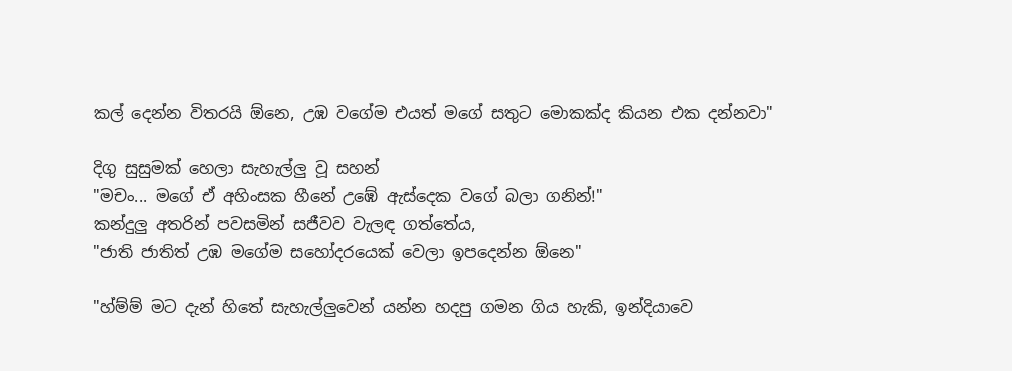කල් දෙන්න විතරයි ඕනෙ, උඹ වගේම එයත් මගේ සතුට මොකක්ද කියන එක දන්නවා"

දිගු සුසුමක් හෙලා සැහැල්ලු වූ සහන්
"මචං... මගේ ඒ අහිංසක හීනේ උඹේ ඇස්දෙක වගේ බලා ගනින්!"
කන්දුලු අතරින් පවසමින් සජීවව වැලඳ ගත්තේය,
"ජාති ජාතිත් උඹ මගේම සහෝදරයෙක් වෙලා ඉපදෙන්න ඕනෙ"

"හ්ම්ම් මට දැන් හිතේ සැහැල්ලුවෙන් යන්න හදපු ගමන ගිය හැකි, ඉන්දියාවෙ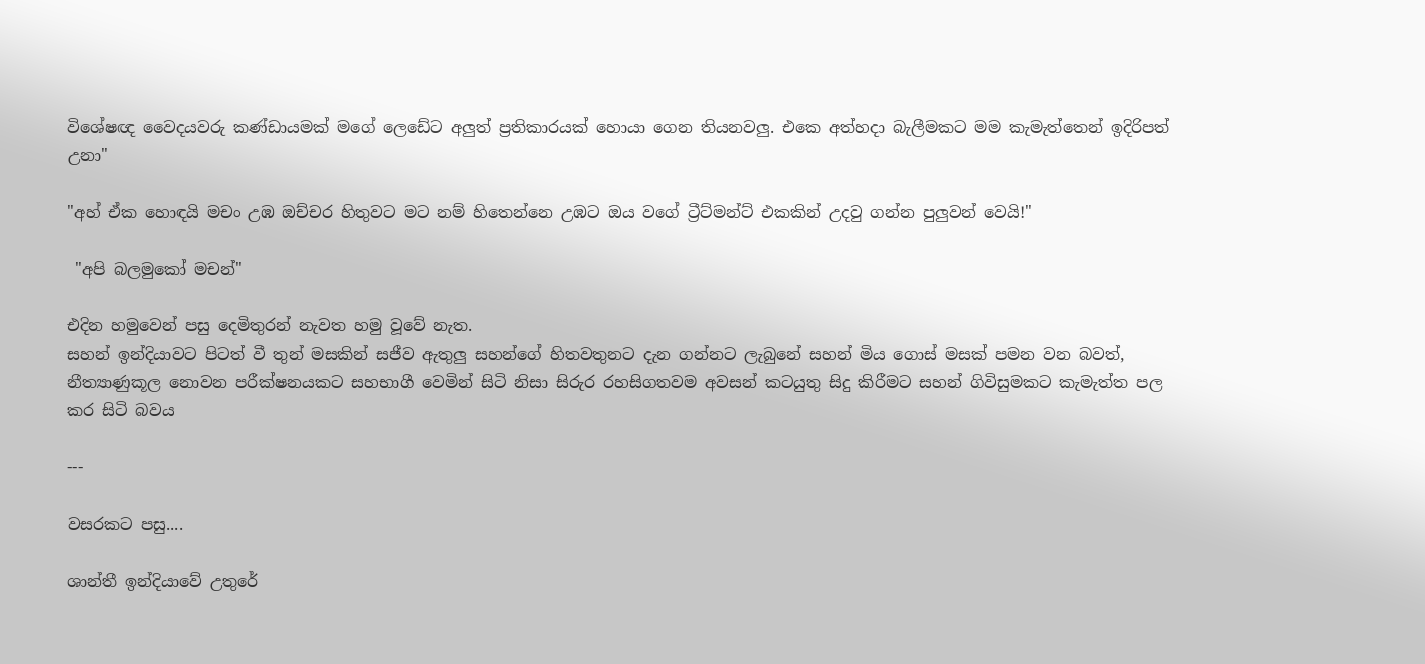විශේෂඥ වෛද‍යවරු කණ්ඩායමක් මගේ ලෙඩේට අලුත් ප්‍රතිකාරයක් හොයා ගෙන තියනවලු. එකෙ අත්හදා බැලීමකට මම කැමැත්තෙන් ඉදිරිපත් උනා"

"අහ් ඒක හොඳයි මචං උඹ ඔච්චර හිතුවට මට නම් හිතෙන්නෙ උඹට ඔය වගේ ට්‍රීට්මන්ට් එකකින් උදවු ගන්න පුලුවන් වෙයි!"

 "අපි බලමුකෝ මචන්"

එදින හමුවෙන් පසු දෙමිතුරන් නැවත හමු වූවේ නැත.
සහන් ඉන්දියාවට පිටත් වී තුන් මසකින් සජීව ඇතුලු සහන්ගේ හිතවතුනට දැන ගන්නට ලැබුනේ සහන් මිය ගොස් මසක් පමන වන බවත්, නීත්‍යාණුකූල නොවන පරීක්ෂනයකට සහභාගී වෙමින් සිටි නිසා සිරුර රහසිගතවම අවසන් කටයුතු සිදු කිරීමට සහන් ගිවිසුමකට කැමැත්ත පල කර සිටි බවය

---

වසරකට පසු....

ශාන්තී ඉන්දියාවේ උතුරේ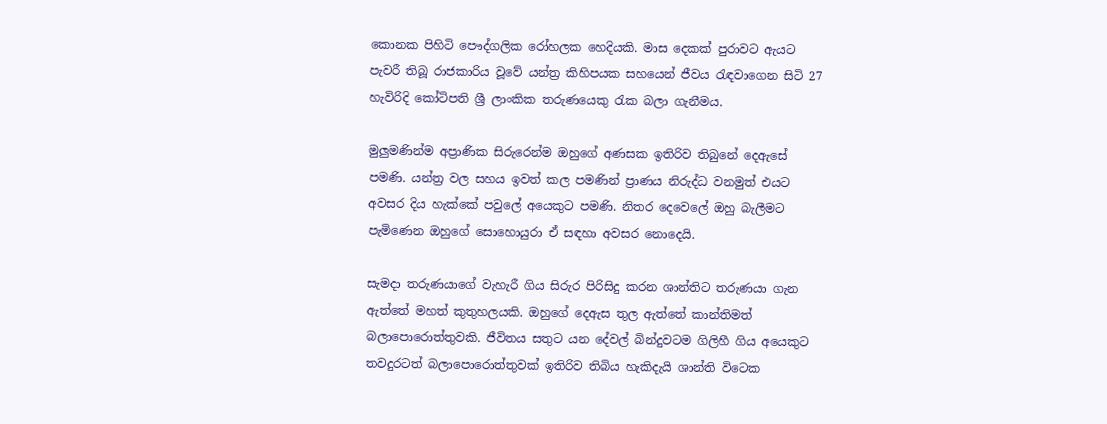කොනක පිහිටි පෞද්ගලික රෝහලක හෙදියකි. මාස දෙකක් පුරාවට ඇයට පැවරී තිබූ රාජකාරිය වූවේ යන්ත්‍ර කිහිපයක සහයෙන් ජීවය රැඳවාගෙන සිටි 27 හැවිරිදි කෝටිපති ශ්‍රී ලාංකික තරුණයෙකු රැක බලා ගැනීමය.

මුලුමණින්ම අප්‍රාණික සිරුරෙන්ම ඔහුගේ අණසක ඉතිරිව තිබුනේ දෙඇසේ පමණි. යන්ත්‍ර වල සහය ඉවත් කල පමණින් ප්‍රාණය නිරුද්ධ වනමුත් එයට අවසර දිය හැක්කේ පවුලේ අයෙකුට පමණි. නිතර දෙවෙලේ ඔහු බැලීමට පැමිණෙන ඔහුගේ සොහොයුරා ඒ සඳහා අවසර නොදෙයි.

සැමදා තරුණයාගේ වැහැරී ගිය සිරුර පිරිසිදු කරන ශාන්තිට තරුණයා ගැන ඇත්තේ මහත් කුතුහලයකි. ඔහුගේ දෙඇස තුල ඇත්තේ කාන්තිමත් බලාපොරොත්තුවකි. ජීවිතය සතුට යන දේවල් බින්දුවටම ගිලිහී ගිය අයෙකුට තවදුරටත් බලාපොරොත්තුවක් ඉතිරිව තිබිය හැකිදැයි ශාන්ති විටෙක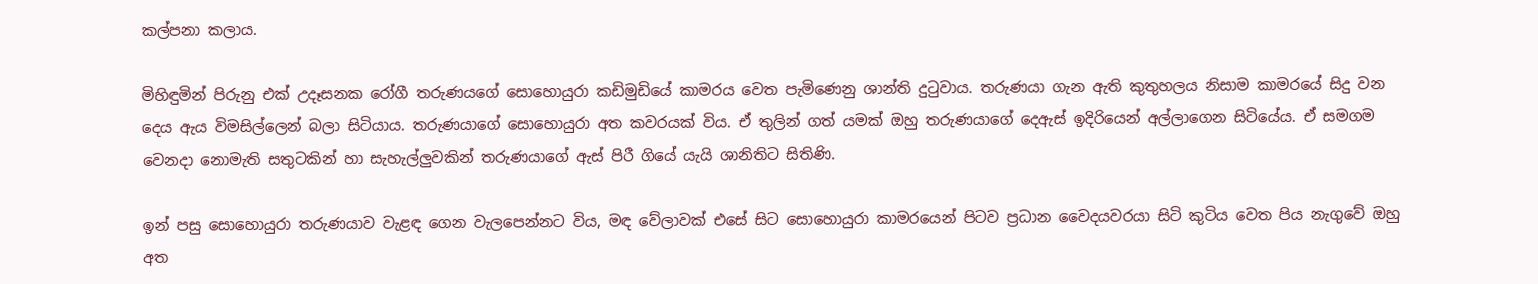කල්පනා කලාය.

මිහිඳුමින් පිරුනු එක් උදෑසනක රෝගී තරුණයගේ සොහොයුරා කඩිමුඩියේ කාමරය වෙත පැමිණෙනු ශාන්ති දුටුවාය. තරුණයා ගැන ඇති කුතුහලය නිසාම කාමරයේ සිදු වන දෙය ඇය විමසිල්ලෙන් බලා සිටියාය. තරුණයාගේ සොහොයුරා අත කවරයක් විය. ඒ තුලින් ගත් යමක් ඔහු තරුණයාගේ දෙඇස් ඉදිරියෙන් අල්ලාගෙන සිටියේය. ඒ සමගම වෙනදා නොමැති සතුටකින් හා සැහැල්ලුවකින් තරුණයාගේ ඇස් පිරී ගියේ යැයි ශානිතිට සිතිණි.

ඉන් පසු සොහොයුරා තරුණයාව වැළඳ ගෙන වැලපෙන්නට විය, මඳ වේලාවක් එසේ සිට සොහොයුරා කාමරයෙන් පිටව ප්‍රධාන වෛද‍යවරයා සිටි කුටිය වෙත පිය නැගුවේ ඔහු අත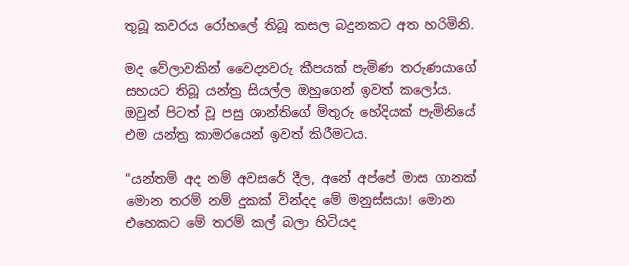තුබූ කවරය රෝහලේ තිබූ කසල බදුනකට අත හරිමිනි.

මද වේලාවකින් වෛද්‍යවරු කීපයක් පැමිණ තරුණයාගේ සහයට තිබූ යන්ත්‍ර සියල්ල ඔහුගෙන් ඉවත් කලෝය.
ඔවුන් පිටත් වූ පසු ශාන්තිගේ මිතුරු හේදියක් පැමිනියේ එම යන්ත්‍ර කාමරයෙන් ඉවත් කිරීමටය.

"යන්තම් අද නම් අවසරේ දීල, අනේ අප්පේ මාස ගානක් මොන තරම් නම් දුකක් වින්දද මේ මනුස්සයා! මොන එහෙකට මේ තරම් කල් බලා හිටියද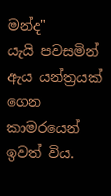මන්ද"
යැයි පවසමින් ඇය යන්ත්‍රයක් ගෙන කාමරයෙන් ඉවත් විය.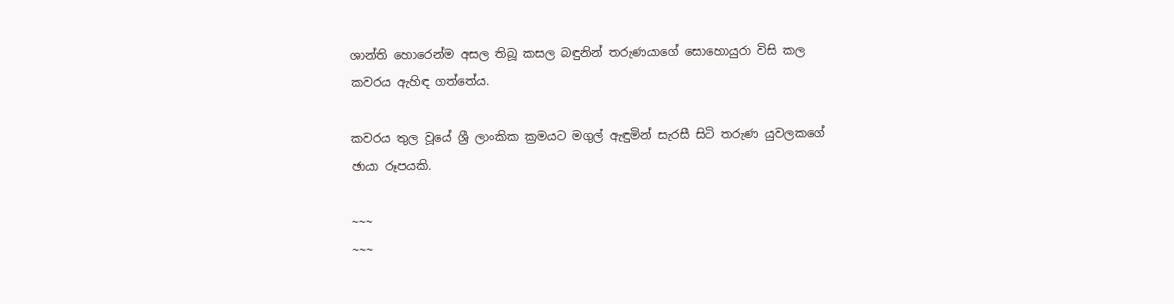ශාන්ති හොරෙන්ම අසල තිබූ කසල බඳුනින් තරුණයාගේ සොහොයුරා විසි කල කවරය ඇහිඳ ගත්තේය.

කවරය තුල වූයේ ශ්‍රී ලාංකික ක්‍රමයට මගුල් ඇඳුමින් සැරසී සිටි තරුණ යුවලකගේ ඡායා රූපයකි.

~~~
~~~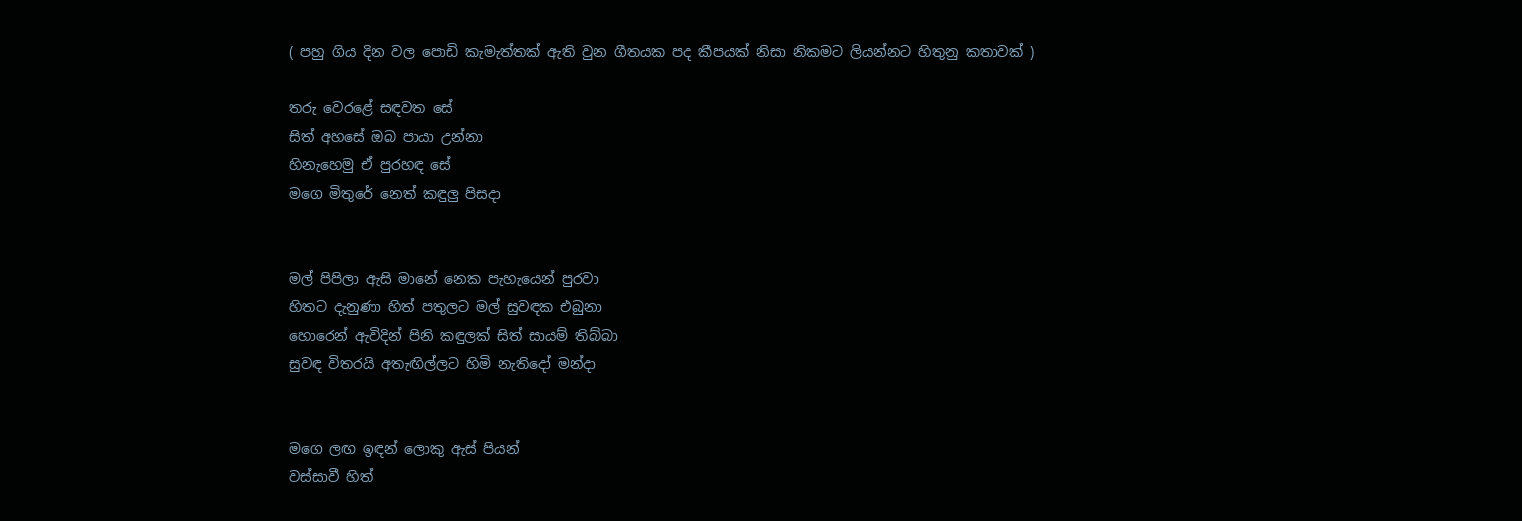( පහු ගිය දින වල පොඩි කැමැත්තක් ඇති වුන ගීතයක පද කීපයක් නිසා නිකමට ලියන්නට හිතුනු කතාවක් )

තරු වෙරළේ සඳවත සේ
සිත් අහසේ ඔබ පායා උන්නා
හිනැහෙමු ඒ පුරහඳ සේ
මගෙ මිතුරේ නෙත් කඳුලු පිසදා


මල් පිපිලා ඇසි මානේ නෙක පැහැයෙන් පුරවා
හිතට දැනුණා හිත් පතුලට මල් සුවඳක එබුනා
හොරෙන් ඇවිදින් පිනි කඳුලක් සිත් සායම් තිබ්බා
සුවඳ විතරයි අතැඟිල්ලට හිමි නැතිදෝ මන්දා


මගෙ ලඟ ඉඳන් ලොකු ඇස් පියන්
වස්සාවී හිත්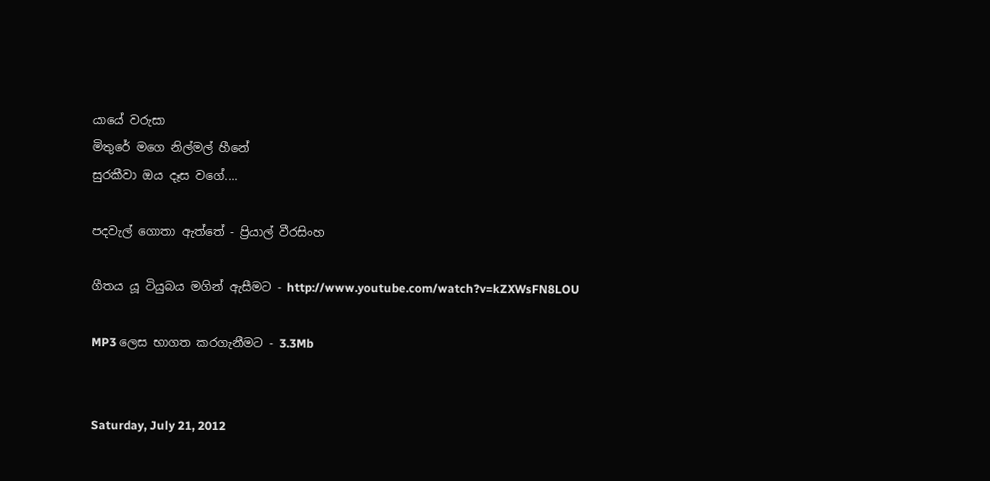යායේ වරුසා
මිතුරේ මගෙ නිල්මල් හීනේ
සුරකීවා ඔය දෑස වගේ....

පදවැල් ගොතා ඇත්තේ - ප්‍රියාල් වීරසිංහ

ගීතය යූ ටියුබය මගින් ඇසීමට - http://www.youtube.com/watch?v=kZXWsFN8LOU

MP3 ලෙස භාගත කරගැනීමට - 3.3Mb


Saturday, July 21, 2012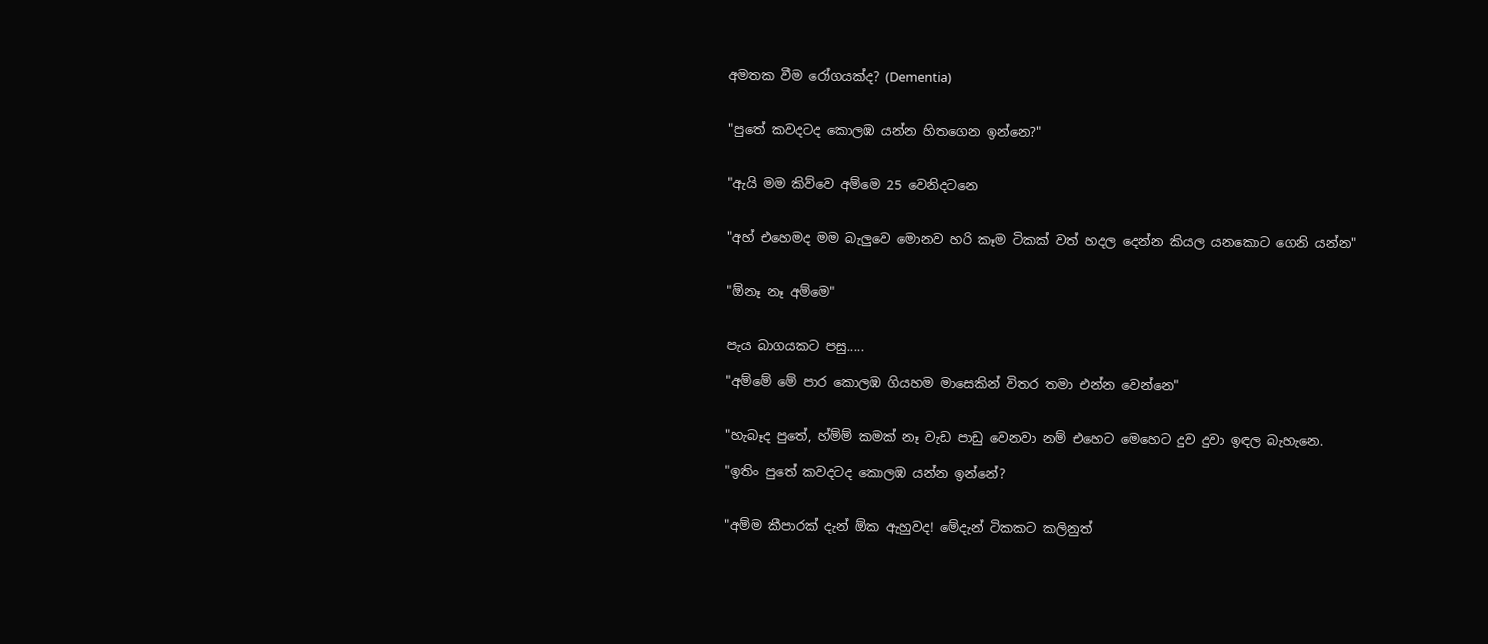අමතක වීම රෝගයක්ද? (Dementia)


"පුතේ කවදටද කොලඹ යන්න හිතගෙන ඉන්නෙ?"


"ඇයි මම කිව්වෙ අම්මෙ 25 වෙනිදටනෙ


"අහ් එහෙමද මම බැලුවෙ මොනව හරි කෑම ටිකක් වත් හදල දෙන්න කියල යනකොට ගෙනි යන්න"


"ඕනෑ නෑ අම්මෙ"


පැය බාගයකට පසු.....

"අම්මේ මේ පාර කොලඹ ගියහම මාසෙකින් විතර තමා එන්න වෙන්නෙ"


"හැබෑද පුතේ, හ්ම්ම් කමක් නෑ වැඩ පාඩු වෙනවා නම් එහෙට මෙහෙට දුව දුවා ඉඳල බැහැනෙ.

"ඉතිං පුතේ කවදටද කොලඹ යන්න ඉන්නේ?


"අම්ම කීපාරක් දැන් ඕක ඇහුවද! මේදැන් ටිකකට කලිනුත්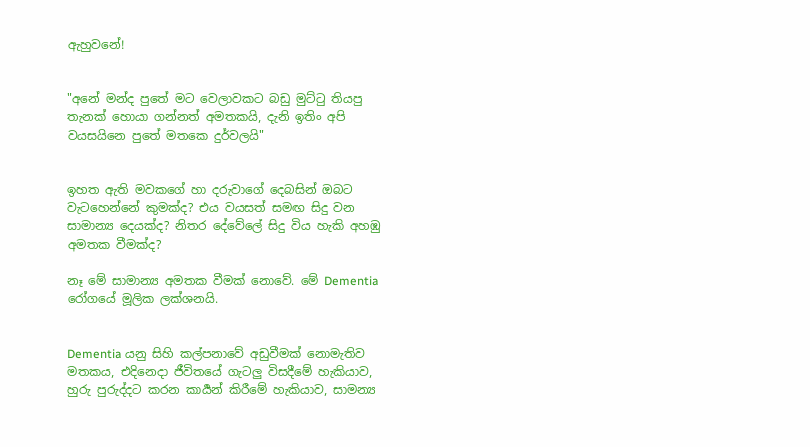ඇහුවනේ!


"අනේ මන්ද පුතේ මට වෙලාවකට බඩු මුට්ටු තියපු තැනක් හොයා ගන්නත් අමතකයි, දැනි ඉතිං අපි වයසයිනෙ පුතේ මතකෙ දුර්වලයි"


ඉහත ඇති මවකගේ හා දරුවාගේ දෙබසින් ඔබට වැටහෙන්නේ කුමක්ද? එය වයසත් සමඟ සිදු වන සාමාන්‍ය දෙයක්ද? නිතර දේවේලේ සිදු විය හැකි අහඹු අමතක වීමක්ද?

නෑ මේ සාමාන්‍ය අමතක වීමක් නොවේ. මේ Dementia රෝගයේ මූලික ලක්ශනයි.


Dementia යනු සිහි කල්පනාවේ අඩුවීමක් නොමැතිව මතකය, එදිනෙදා ජීවිතයේ ගැටලු විසදීමේ හැකියාව, හුරු පුරුද්දට කරන කාර්‍යන් කිරීමේ හැකියාව, සාමන්‍ය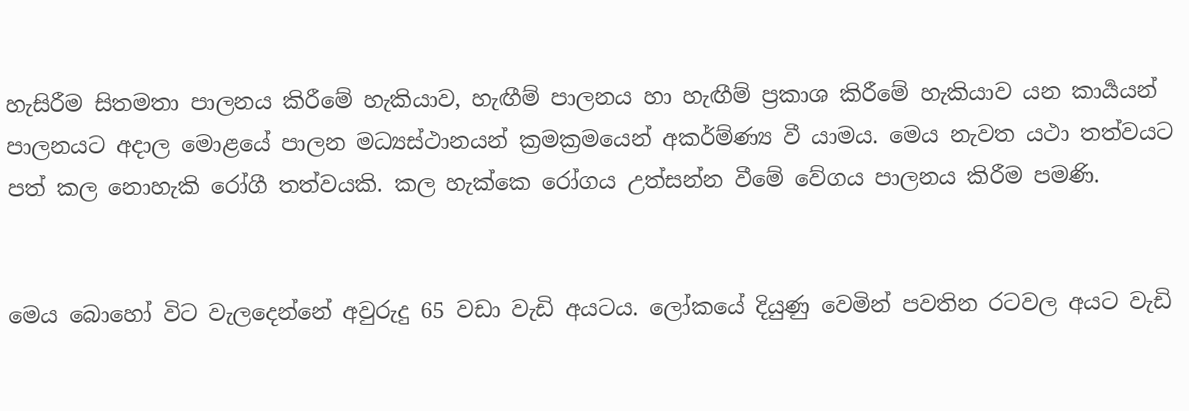හැසිරීම සිතමතා පාලනය කිරීමේ හැකියාව, හැඟීම් පාලනය හා හැඟීම් ප්‍රකාශ කිරීමේ හැකියාව යන කාර්‍යයන් පාලනයට අදාල මොළයේ පාලන මධ්‍යස්ථානයන් ක්‍රමක්‍රමයෙන් අකර්ම්ණ්‍ය වී යාමය. මෙය නැවත යථා තත්වයට පත් කල නොහැකි රෝගී තත්වයකි. කල හැක්කෙ රෝගය උත්සන්න වීමේ වේගය පාලනය කිරීම පමණි.


මෙය බොහෝ විට වැලදෙන්නේ අවුරුදු 65 වඩා වැඩි අයටය. ලෝකයේ දියුණු වෙමින් පවතින රටවල අයට වැඩි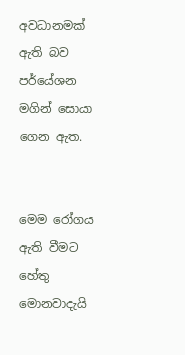අවධානමක් ඇති බව පර්යේශන මගින් සොයා ගෙන ඇත.


මෙම රෝගය ඇති වීමට හේතු මොනවාදැයි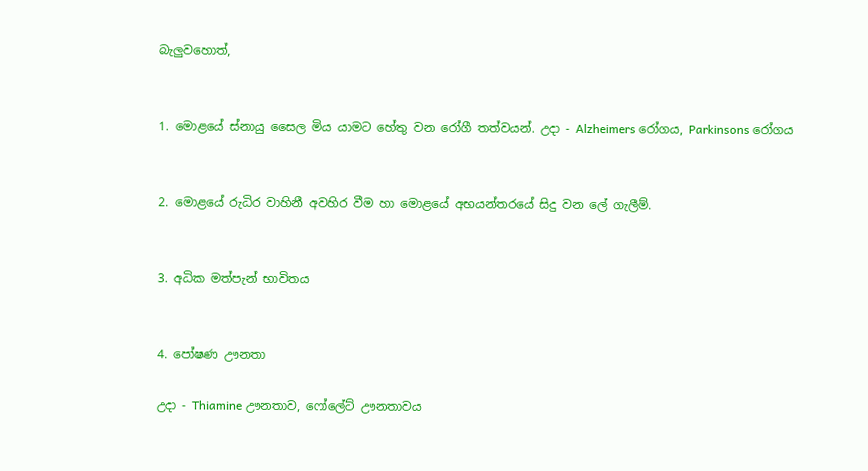බැලුවහොත්,


1. මොළයේ ස්නායු සෛල මිය යාමට හේතු වන රෝගී තත්වයන්. උදා - Alzheimers රෝගය, Parkinsons රෝගය


2. මොළයේ රුධිර වාහිනී අවහිර වීම හා මොළයේ අභ‍යන්තරයේ සිදු වන ලේ ගැලීම්.


3. අධික මත්පැන් භාවිතය


4. පෝෂණ ඌනතා

උදා - Thiamine ඌනතාව, ෆෝලේට් ඌනතාවය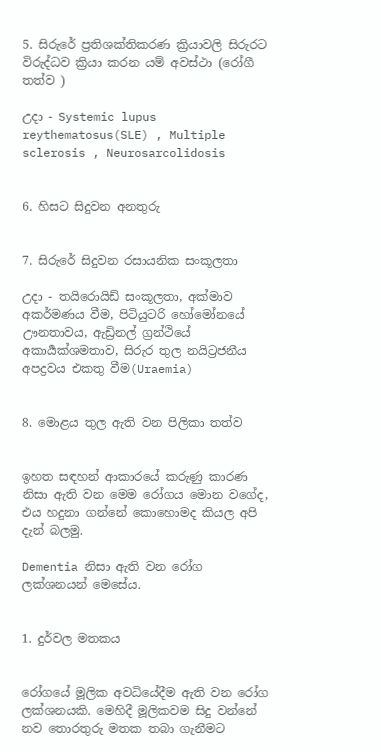5. සිරුරේ ප්‍රතිශක්තිකරණ ක්‍රියාවලි සිරුරට විරුද්ධව ක්‍රියා කරන යම් අවස්ථා (රෝගී තත්ව )

උදා - Systemic lupus reythematosus(SLE) , Multiple sclerosis , Neurosarcolidosis


6. හිසට සිදුවන අනතුරු


7. සිරුරේ සිදුවන රසායනික සංකූලතා

උදා - තයිරොයිඩ් සංකූලතා, අක්මාව අකර්මණ‍ය වීම, පිටියුටරි හෝමෝනයේ ඌනතාවය, ඇඩ්‍රිනල් ග්‍රන්ථියේ අකාර්‍යක්ශමතාව, සිරුර තුල නයිට්‍රජනීය අපද්‍රව‍ය එකතු වීම(Uraemia)


8. මොළය තුල ඇති වන පිලිකා තත්ව


ඉහත සඳහන් ආකාරයේ කරුණු කාරණ නිසා ඇති වන මෙම රෝගය මොන වගේද, එය හදුනා ගන්නේ කොහොමද කියල අපි දැන් බලමු.

Dementia නිසා ඇති වන රෝග ලක්ශනයන් මෙසේය.


1. දුර්වල මතකය


රෝගයේ මූලික අවධියේදීම ඇති වන රෝග ලක්ශනයකි. මෙහිදී මූලිකවම සිදු වන්නේ නව තොරතුරු මතක තබා ගැනීමට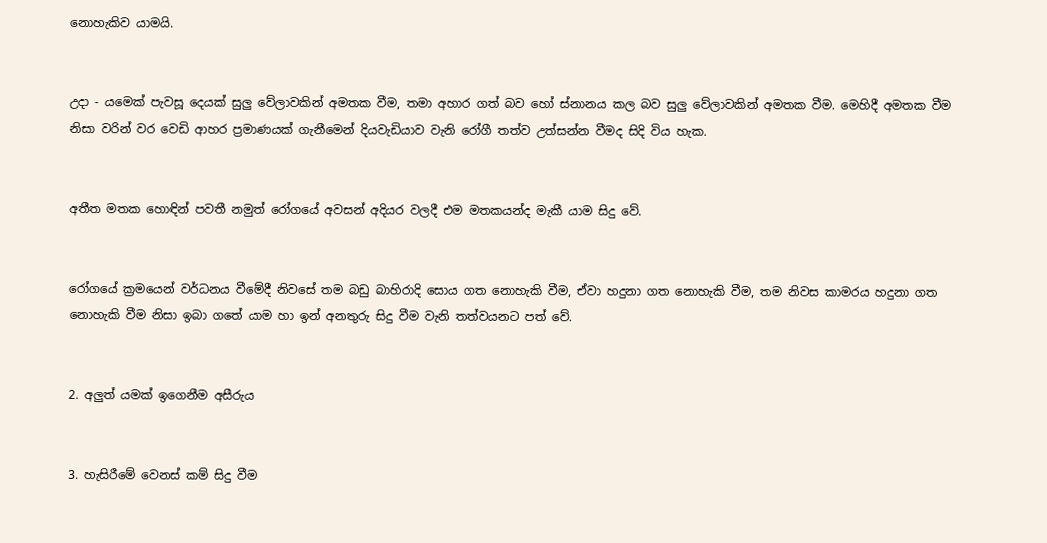නොහැකිව යාමයි.


උදා - යමෙක් පැවසූ දෙයක් සුලු වේලාවකින් අමතක වීම, තමා අහාර ගත් බව හෝ ස්නානය කල බව සුලු වේලාවකින් අමතක වීම. මෙහිදී අමතක වීම නිසා වරින් වර වෙඩි ආහර ප්‍රමාණයක් ගැනීමෙන් දියවැඩියාව වැනි රෝගී තත්ව උත්සන්න වීමද සිදි විය හැක.


අතීත මතක හොඳින් පවතී නමුත් රෝගයේ අවසන් අදියර වලදී එම මතකයන්ද මැකී යාම සිදු වේ.


රෝගයේ ක්‍රමයෙන් වර්ධනය වීමේදී නිවසේ තම බඩු බාහිරාදි සොය ගත නොහැකි වීම, ඒවා හදුනා ගත නොහැකි වීම, තම නිවස කාමරය හදුනා ගත නොහැකි වීම නිසා ඉබා ගතේ යාම හා ඉන් අනතුරු සිදු වීම වැනි තත්වයනට පත් වේ.


2. අලුත් යමක් ඉගෙනීම අසීරුය


3. හැසිරීමේ වෙනස් කම් සිදු වීම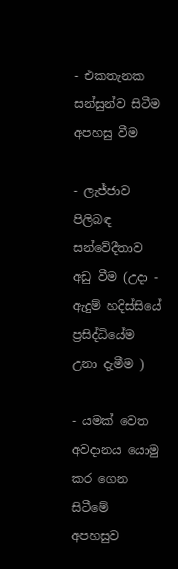- එකතැනක සන්සුන්ව සිටීම අපහසු වීම

- ලැජ්ජාව පිලිබඳ සන්වේදීතාව අඩු වීම (උදා - ඇදුම් හදිස්සියේ ප්‍රසිද්ධියේම උනා දැමීම )

- යමක් වෙත අවදානය යොමු කර ගෙන සිටීමේ අපහසුව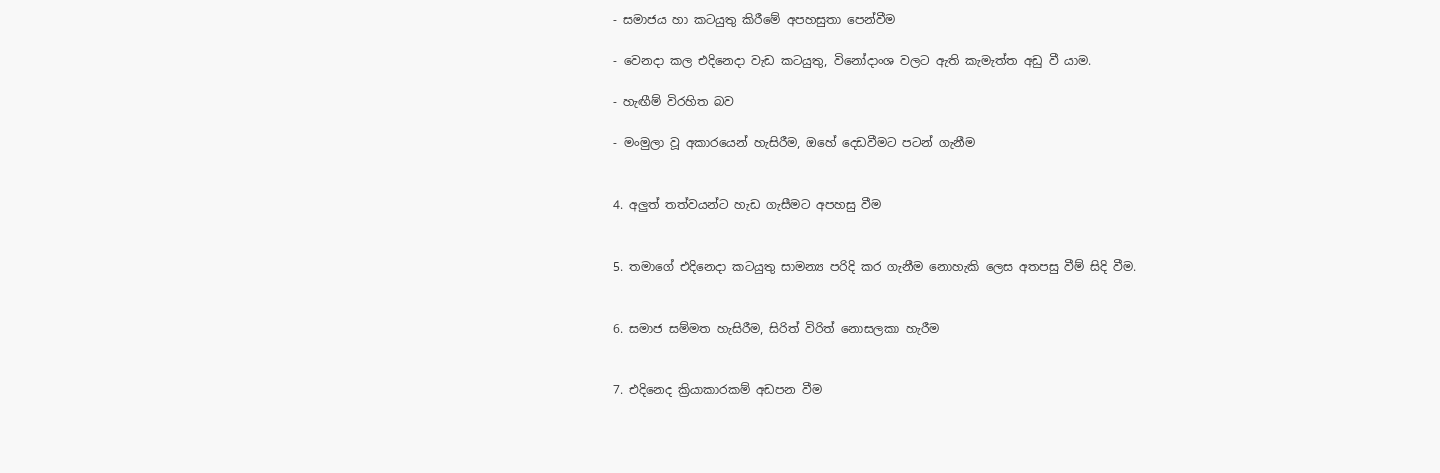- සමාජය හා කටයුතු කිරීමේ අපහසුතා පෙන්වීම

- වෙනදා කල එදිනෙදා වැඩ කටයුතු, විනෝදාංශ වලට ඇති කැමැත්ත අඩු වී යාම.

- හැඟීම් විරහිත බව

- මංමුලා වූ අකාරයෙන් හැසිරීම, ඔහේ දෙඩවීමට පටන් ගැනීම


4. අලුත් තත්වයන්ට හැඩ ගැසීමට අපහසු වීම


5. තමාගේ එදිනෙදා කටයුතු සාමන්‍ය පරිදි කර ගැනීම නොහැකි ලෙස අතපසු වීම් සිදි වීම.


6. සමාජ සම්මත හැසිරීම, සිරිත් විරිත් නොසලකා හැරීම


7. එදිනෙද ක්‍රියාකාරකම් අඩපන වීම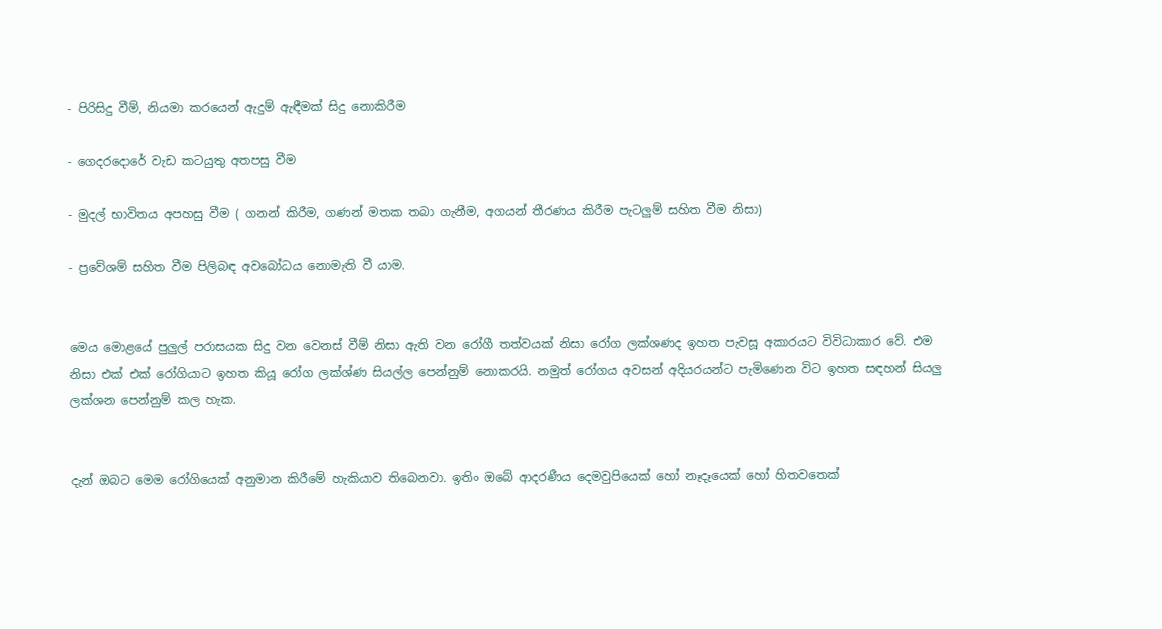- පිරිසිදු වීම්, නියමා කරයෙන් ඇදුම් ඇඳීමක් සිදු නොකිරීම

- ගෙදරදොරේ වැඩ කටයුතු අතපසු වීම

- මුදල් භාවිතය අපහසු වීම ( ගනන් කිරීම, ගණන් මතක තබා ගැනීම, අගයන් තීරණය කිරීම පැටලුම් සහිත වීම නිසා)

- ප්‍රවේශම් සහිත වීම පිලිබඳ අවබෝධය නොමැති වී යාම.


මෙය මොළයේ පුලුල් පරාසයක සිදු වන වෙනස් වීම් නිසා ඇති වන රෝගී තත්වයක් නිසා රෝග ලක්ශණද ඉහත පැවසූ අකාරයට විවිධාකාර වේ. එම නිසා එක් එක් රෝගියාට ඉහත කියූ රෝග ලක්ශ්ණ සියල්ල පෙන්නුම් නොකරයි. නමුත් රෝගය අවසන් අදියරයන්ට පැමිණෙන විට ඉහත සඳහන් සියලු ලක්ශන පෙන්නුම් කල හැක.


දැන් ඔබට මෙම රෝගියෙක් අනුමාන කිරීමේ හැකියාව තිබෙනවා. ඉතිං ඔබේ ආදරණීය දෙමවුපියෙක් හෝ නෑදෑයෙක් හෝ හිතවතෙක්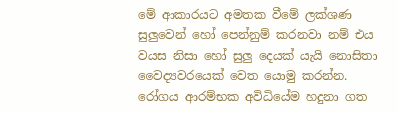මේ ආකාරයට අමතක වීමේ ලක්ශණ සුලුවෙන් හෝ පෙන්නුම් කරනවා නම් එය වයස නිසා හෝ සුලු දෙයක් යැයි නොසිතා වෛද්‍යවරයෙක් වෙත යොමු කරන්න. රෝගය ආරම්භක අවිධියේම හදුනා ගත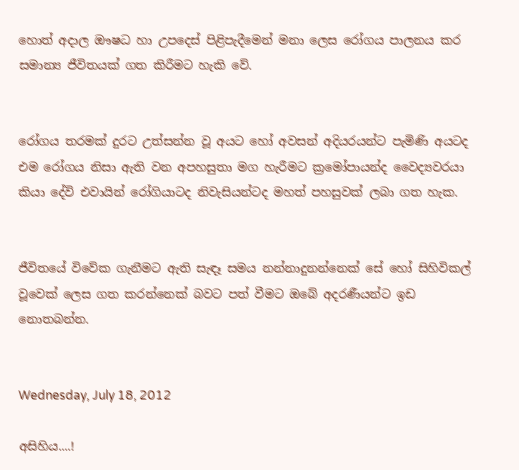හොත් අදාල ඖෂධ හා උපදෙස් පිළිපැදීමෙන් මනා ලෙස රෝගය පාලනය කර සමාන්‍ය ජීවිතයක් ගත කිරීමට හැකි වේ.


රෝගය තරමක් දුරට උත්සන්න වූ අයට හෝ අවසන් අදියරයන්ට පැමිණි අයටද එම රෝගය නිසා ඇති වන අපහසුතා මග හැරීමට ක්‍රමෝපායන්ද වෛද්‍යවරයා කියා දේවි එවායින් රෝගියාටද නිවැසියන්ටද මහත් පහසුවක් ලබා ගත හැක.


ජීවිතයේ විවේක ගැනීමට ඇති සැඳෑ සමය නන්නාදුනන්නෙක් සේ හෝ සිහිවිකල් වූවෙක් ලෙස ගත කරන්නෙක් බවට පත් වීමට ඔබේ අදරණීයන්ට ඉඩ නොතබන්න.


Wednesday, July 18, 2012

අසිහිය....!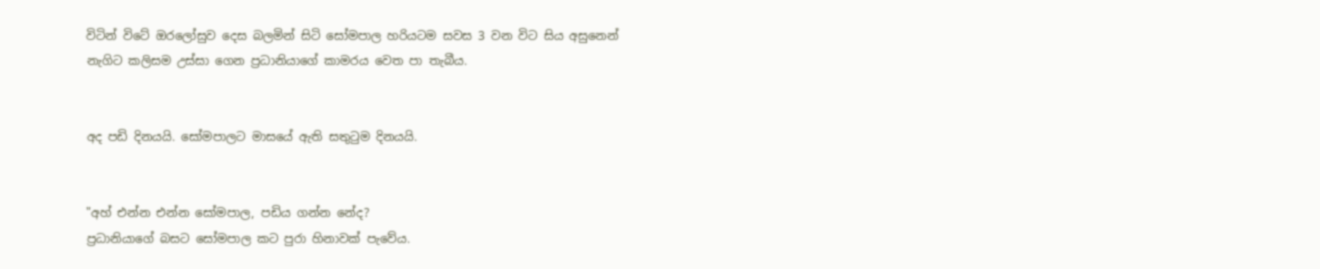විටින් විටේ ඔරලෝසුව දෙස බලමින් සිටි සෝමපාල හරියටම සවස 3 වන විට සිය අසුනෙන් නැගිට කලිසම උස්සා ගෙන ප්‍රධානියාගේ කාමරය වෙත පා තැබීය.


අද පඩි දිනයයි. සෝමපාලට මාසයේ ඇති සතුටුම දිනයයි.


"අහ් එන්න එන්න සෝමපාල, පඩිය ගන්න නේද?
ප්‍රධානියාගේ බසට සෝමපාල කට පුරා හිනාවක් පැවේය.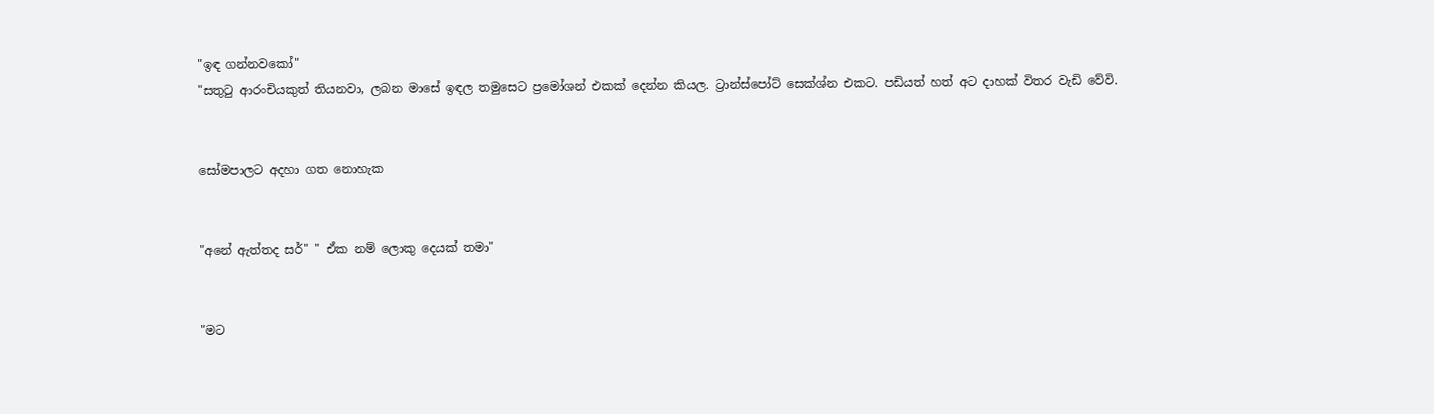"ඉඳ ගන්නවකෝ"
"සතුටු ආරංචියකුත් තියනවා, ලබන මාසේ ඉඳල තමුසෙට ප්‍රමෝශන් එකක් දෙන්න කියල. ට්‍රාන්ස්පෝට් සෙක්ශ්න එකට. පඩියත් හත් අට දාහක් විතර වැඩි වේවි.


සෝමපාලට අදහා ගත නොහැක


"අනේ ඇත්තද සර්" " ඒක නම් ලොකු දෙයක් තමා"


"මට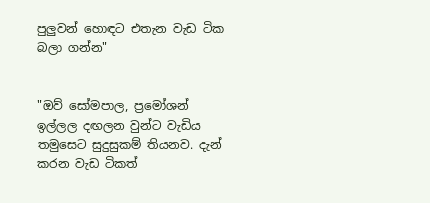පුලුවන් හොඳට එතැන වැඩ ටික බලා ගන්න"


"ඔව් සෝමපාල, ප්‍රමෝශන් ඉල්ලල දඟලන වුන්ට වැඩිය තමුසෙට සුදුසුකම් තියනව. දැන් කරන වැඩ ටිකත්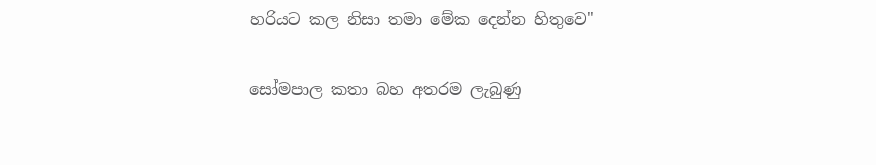හරියට කල නිසා තමා මේක දෙන්න හිතුවෙ"


සෝමපාල කතා බහ අතරම ලැබුණු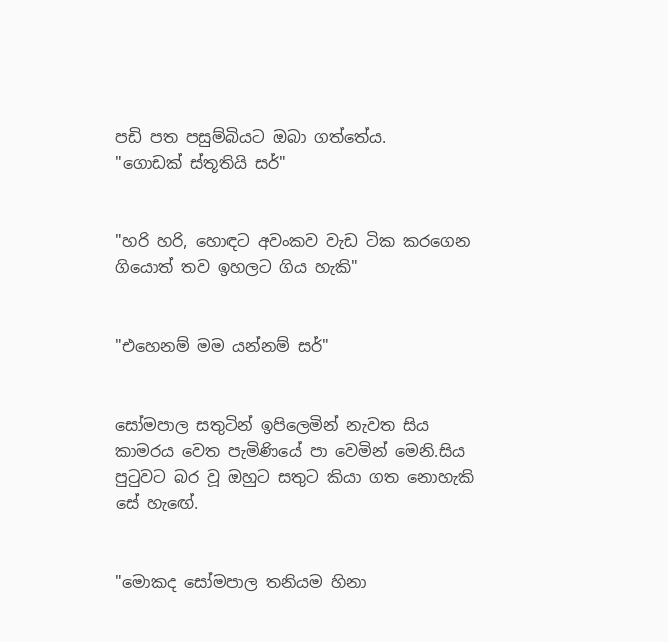පඩි පත පසුම්බියට ඔබා ගත්තේය.
"ගොඩක් ස්තූතියි සර්"


"හරි හරි, හොඳට අවංකව වැඩ ටික කරගෙන ගියොත් තව ඉහලට ගිය හැකි"


"එහෙනම් මම යන්නම් සර්"


සෝමපාල සතුටින් ඉපිලෙමින් නැවත සිය කාමරය වෙත පැමිණියේ පා වෙමින් මෙනි.සිය පුටුවට බර වූ ඔහුට සතුට කියා ගත නොහැකි සේ හැඟේ.


"මොකද සෝමපාල තනියම හිනා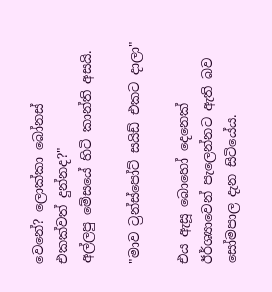වෙනේ? ලොක්කා බෝනස් එකක්වත් දුන්නද?"
අල්ලපු මේසයේ හිටි කාන්ති අසයි.

"මාව ට්‍රන්ස්පෝට් සයිඩ් එකට දාලා"

එය ඇසූ බොහෝ දෙනෙක් ඊර්ශ්‍යාවෙන් පැලෙන්නට ඇති බව සෝමපාල දැන සිටියේය.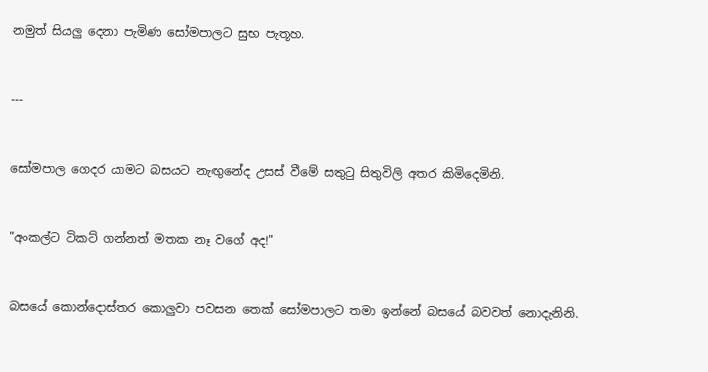නමුත් සියලු දෙනා පැමිණ සෝමපාලට සුභ පැතූහ.


---


සෝමපාල ගෙදර යාමට බසයට නැඟුනේද උසස් වීමේ සතුටු සිතුවිලි අතර කිමිදෙමිනි.


"අංකල්ට ටිකට් ගන්නත් මතක නෑ වගේ අද!"


බසයේ කොන්දොස්තර කොලුවා පවසන තෙක් සෝමපාලට තමා ඉන්නේ බසයේ බවවත් නොදැනිනි.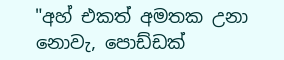"අහ් එකත් අමතක උනා නොවැ, පොඩ්ඩක්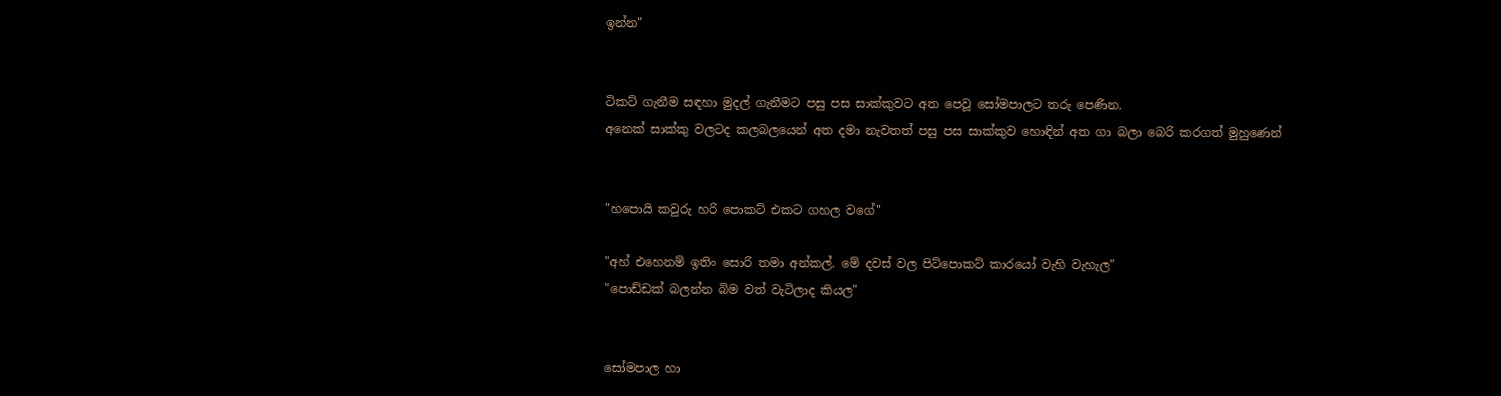ඉන්න"


ටිකට් ගැනීම සඳහා මුදල් ගැනීමට පසු පස සාක්කුවට අත පෙවූ සෝමපාලට තරු පෙණින.
අනෙක් සාක්කු වලටද කලබලයෙන් අත දමා නැවතත් පසු පස සාක්කුව හොඳින් අත ගා බලා බෙරි කරගත් මුහුණෙන්


"හපොයි කවුරු හරි පොකට් එකට ගහල වගේ"

"අහ් එහෙනම් ඉතිං සොරි තමා අන්කල්. මේ දවස් වල පිට්පොකට් කාරයෝ වැහි වැහැල"
"පොඩ්ඩක් බලන්න බිම වත් වැටිලාද කියල"


සෝමපාල හා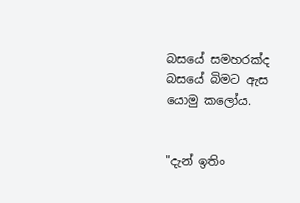බසයේ සමහරක්ද බසයේ බිමට ඇස යොමු කලෝය.


"දැන් ඉතිං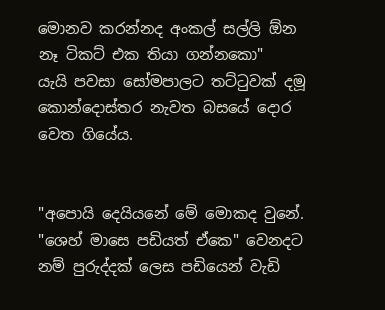මොනව කරන්නද අංකල් සල්ලි ඕන නෑ ටිකට් එක තියා ගන්නකො"
යැයි පවසා සෝමපාලට තට්ටුවක් දමූ කොන්දොස්තර නැවත බසයේ දොර වෙත ගියේය.


"අපොයි දෙයියනේ මේ මොකද වුනේ. "ශෙහ් මාසෙ පඩියත් ඒකෙ" වෙනදට නම් පුරුද්දක් ලෙස පඩියෙන් වැඩි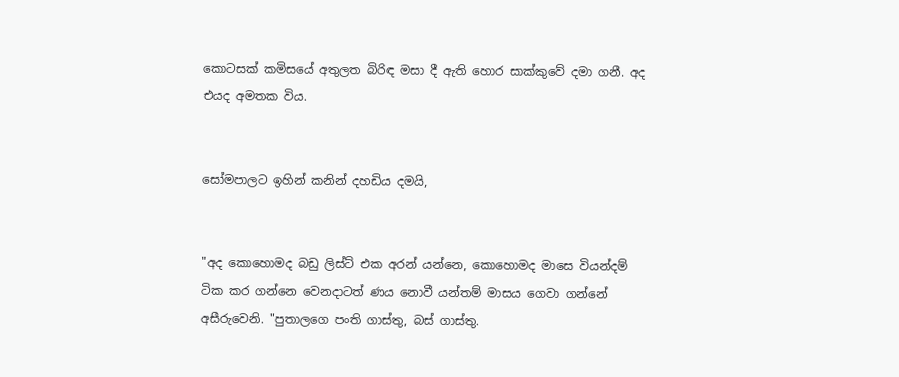කොටසක් කමිසයේ අතුලත බිරිඳ මසා දී ඇති හොර සාක්කුවේ දමා ගනී. අද එයද අමතක විය.


සෝමපාලට ඉහින් කනින් දහඩිය දමයි,


"අද කොහොමද බඩු ලිස්ට් එක අරන් යන්නෙ, කොහොමද මාසෙ වියන්දම් ටික කර ගන්නෙ වෙනදාටත් ණය නොවී යන්තම් මාසය ගෙවා ගන්නේ අසීරුවෙනි. "පුතාලගෙ පංති ගාස්තු, බස් ගාස්තු.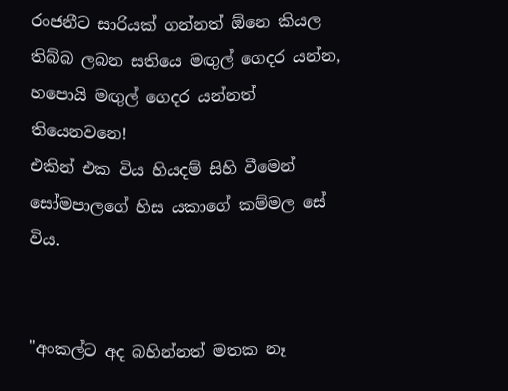රංජනීට සාරියක් ගන්නත් ඕනෙ කියල තිබ්බ ලබන සතියෙ මඟුල් ගෙදර යන්න, හපොයි මඟුල් ගෙදර යන්නත් තියෙනවනෙ!
එකින් එක විය හියදම් සිහි වීමෙන් සෝමපාලගේ හිස යකාගේ කම්මල සේ විය.


"අංකල්ට අද බහින්නත් මතක නෑ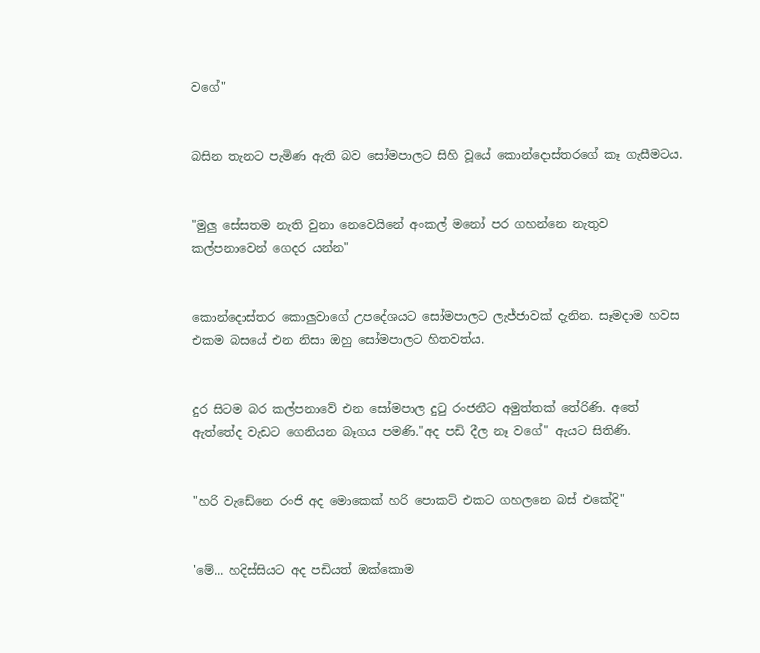වගේ"


බසින තැනට පැමිණ ඇති බව සෝමපාලට සිහි වූයේ කොන්දොස්තරගේ කෑ ගැසීමටය.


"මුලු සේසතම නැති වුනා නෙවෙයිනේ අංකල් මනෝ පර ගහන්නෙ නැතුව කල්පනාවෙන් ගෙදර යන්න"


කොන්දොස්තර කොලුවාගේ උපදේශයට සෝමපාලට ලැජ්ජාවක් දැනින. සෑමදාම හවස එකම බසයේ එන නිසා ඔහු සෝමපාලට හිතවත්ය.


දුර සිටම බර කල්පනාවේ එන සෝමපාල දුටු රංජනීට අමුත්තක් තේරිණි. අතේ ඇත්තේද වැඩට ගෙනියන බෑගය පමණි."අද පඩි දීල නෑ වගේ" ඇයට සිතිණි.


"හරි වැඩේනෙ රංජි අද මොකෙක් හරි පොකට් එකට ගහලනෙ බස් එකේදි"


'මේ... හදිස්සියට අද පඩියත් ඔක්කොම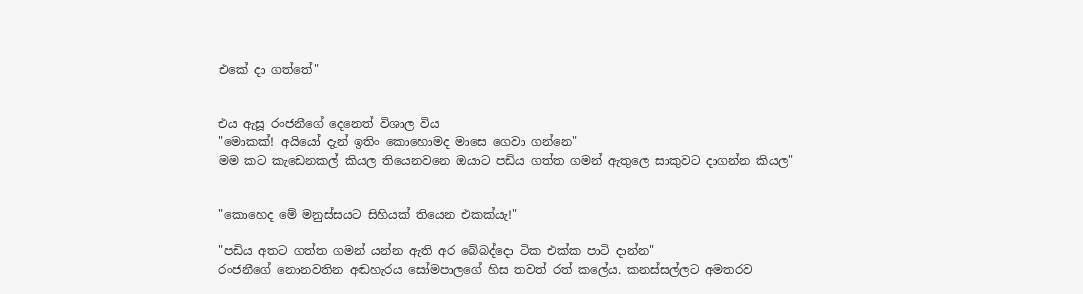එකේ දා ගත්තේ"


එය ඇසූ රංජනීගේ දෙනෙත් විශාල විය
"මොකක්! අයියෝ දැන් ඉතිං කොහොමද මාසෙ ගෙවා ගන්නෙ"
මම කට කැඩෙනකල් කියල තියෙනවනෙ ඔයාට පඩිය ගත්ත ගමන් ඇතුලෙ සාකුවට දාගන්න කියල"


"කොහෙද මේ මනුස්සයට සිහියක් තියෙන එකක්යැ!"

"පඩිය අතට ගත්ත ගමන් යන්න ඇති අර බේබද්දො ටික එක්ක පාටි දාන්න"
රංජනීගේ නොනවතින අඬහැරය සෝමපාලගේ හිස තවත් රත් කලේය. කනස්සල්ලට අමතරව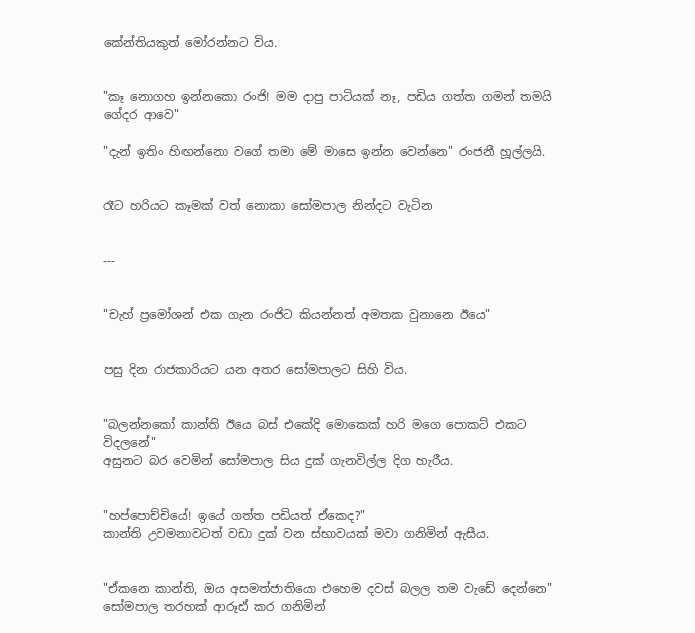කේන්තියකුත් මෝරන්නට විය.


"කෑ නොගහ ඉන්නකො රංජි! මම දාපු පාටියක් නෑ, පඩිය ගත්ත ගමන් තමයි ගේදර ආවෙ"

"දැන් ඉතිං හිඟන්නො වගේ තමා මේ මාසෙ ඉන්න වෙන්නෙ" රංජනී හූල්ලයි.


රෑට හරියට කෑමක් වත් නොකා සෝමපාල නින්දට වැටින


---


"චැහ් ප්‍රමෝශන් එක ගැන රංජිට කියන්නත් අමතක වුනානෙ ඊයෙ"


පසු දින රාජකාරියට යන අතර සෝමපාලට සිහි විය.


"බලන්නකෝ කාන්ති ඊයෙ බස් එකේදි මොකෙක් හරි මගෙ පොකට් එකට විදලනේ"
අසුනට බර වෙමින් සෝමපාල සිය දුක් ගැනවිල්ල දිග හැරීය.


"හප්පොච්චියේ! ඉයේ ගත්ත පඩියත් ඒකෙද?"
කාන්ති උවමනාවටත් වඩා දුක් වන ස්භාවයක් මවා ගනිමින් ඇසීය.


"ඒකනෙ කාන්ති, ඔය අසමත්ජාතියො එහෙම දවස් බලල තම වැඩේ දෙන්නෙ"
සෝමපාල තරහක් ආරූඪ් කර ගනිමින්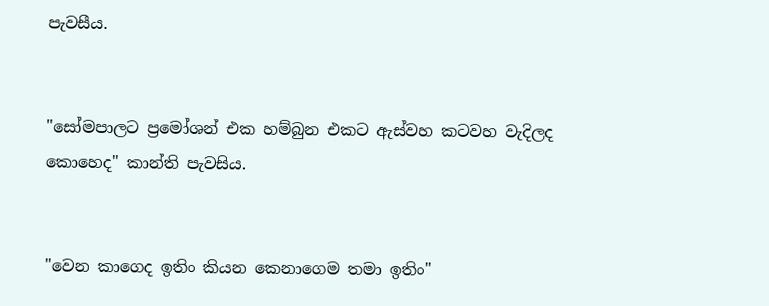පැවසීය.


"සෝමපාලට ප්‍රමෝශන් එක හම්බුන එකට ඇස්වහ කටවහ වැදිලද කොහෙද" කාන්ති පැවසිය.


"වෙන කාගෙද ඉතිං කියන කෙනාගෙම තමා ඉතිං"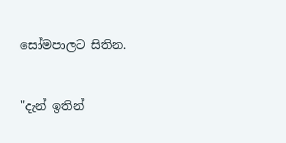සෝමපාලට සිතින.


"දැන් ඉතින්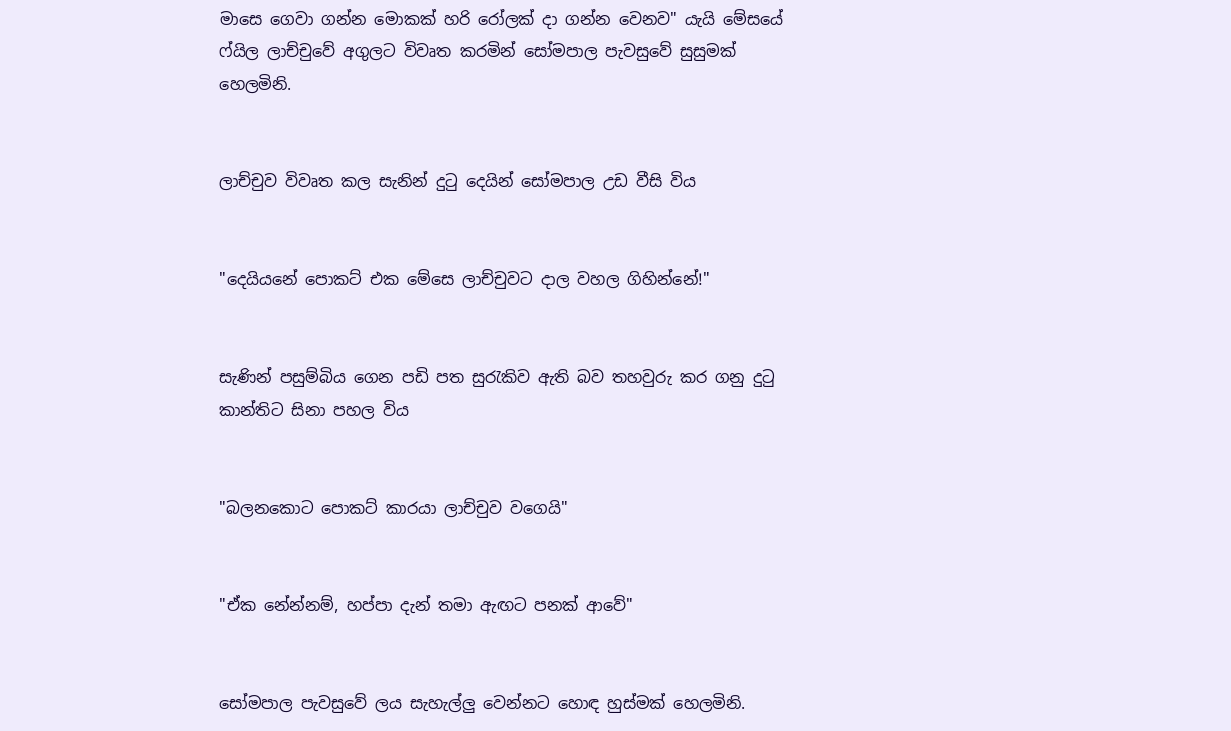මාසෙ ගෙවා ගන්න මොකක් හරි රෝලක් දා ගන්න වෙනව" යැයි මේසයේ ෆ්යිල ලාච්චුවේ අගුලට විවෘත කරමින් සෝමපාල පැවසුවේ සුසුමක් හෙලමිනි.


ලාච්චුව විවෘත කල සැනින් දුටු දෙයින් සෝමපාල උඩ වීසි විය


"දෙයියනේ පොකට් එක මේසෙ ලාච්චුවට දාල වහල ගිහින්නේ!"


සැණින් පසුම්බිය ගෙන පඩි පත සුරැකිව ඇති බව තහවුරු කර ගනු දුටු කාන්තිට සිනා පහල විය


"බලනකොට පොකට් කාරයා ලාච්චුව වගෙයි"


"ඒක නේන්නම්, හප්පා දැන් තමා ඇඟට පනක් ආවේ"


සෝමපාල පැවසුවේ ලය සැහැල්ලු වෙන්නට හොඳ හුස්මක් හෙලමිනි.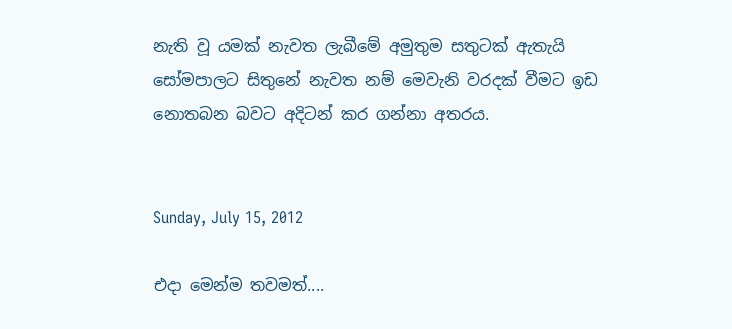නැති වූ යමක් නැවත ලැබීමේ අමුතුම සතුටක් ඇතැයි සෝමපාලට සිතුනේ නැවත නම් මෙවැනි වරදක් වීමට ඉඩ නොතබන බවට අදිටන් කර ගන්නා අතරය.


Sunday, July 15, 2012

එදා මෙන්ම තවමත්....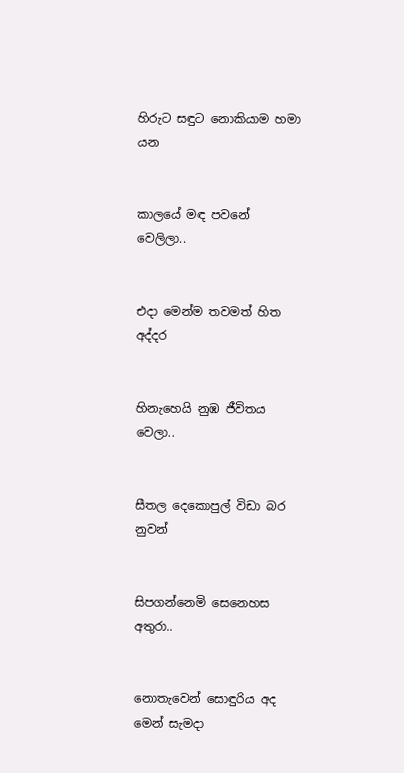හිරුට සඳුට නොකියාම හමා යන


කාල‍යේ මඳ පවනේ වෙලිලා..


එදා මෙන්ම තවමත් හිත අද්දර


හිනැහෙයි නුඹ ජීවිතය වෙලා..


සීතල දෙකොපුල් විඩා බර නුවන්


සිපගන්නෙමි සෙනෙහස අතුරා..


නොතැවෙන් සොඳුරිය අද මෙන් සැමදා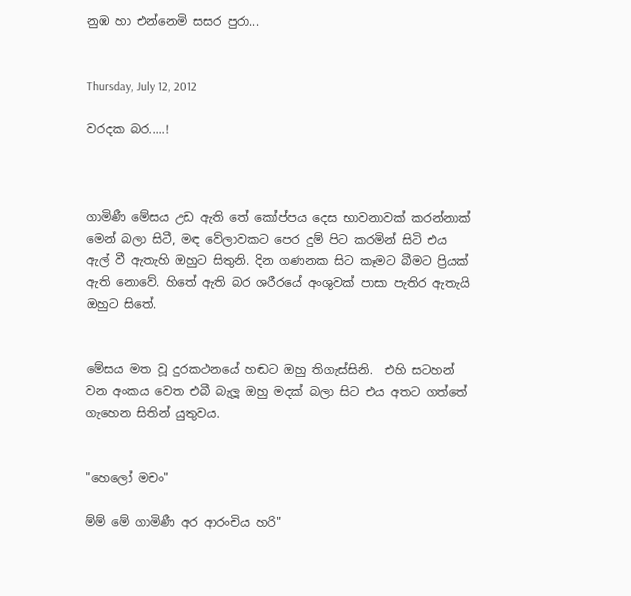නුඹ හා එන්නෙමි සසර පුරා...


Thursday, July 12, 2012

වරදක බර.....!



ගාමිණී මේසය උඩ ඇති තේ කෝප්පය දෙස භාවනාවක් කරන්නාක් මෙන් බලා සිටී, මඳ වේලාවකට පෙර දුම් පිට කරමින් සිටි එය ඇල් වී ඇතැහි ඔහුට සිතුනි. දින ගණනක සිට කෑමට බීමට ප්‍රියක් ඇති නොවේ. හිතේ ඇති බර ශරීරයේ අංශුවක් පාසා පැතිර ඇතැයි ඔහුට සිතේ.


මේසය මත වූ දුරකථනයේ හඬට ඔහු තිගැස්සිනි.  එහි සටහන් වන අංකය වෙත එබී බැලූ ඔහු මදක් බලා සිට එය අතට ගත්තේ ගැහෙන සිතින් යුතුවය.


"හෙලෝ මචං"

ම්ම් මේ ගාමිණී අර ආරංචිය හරි"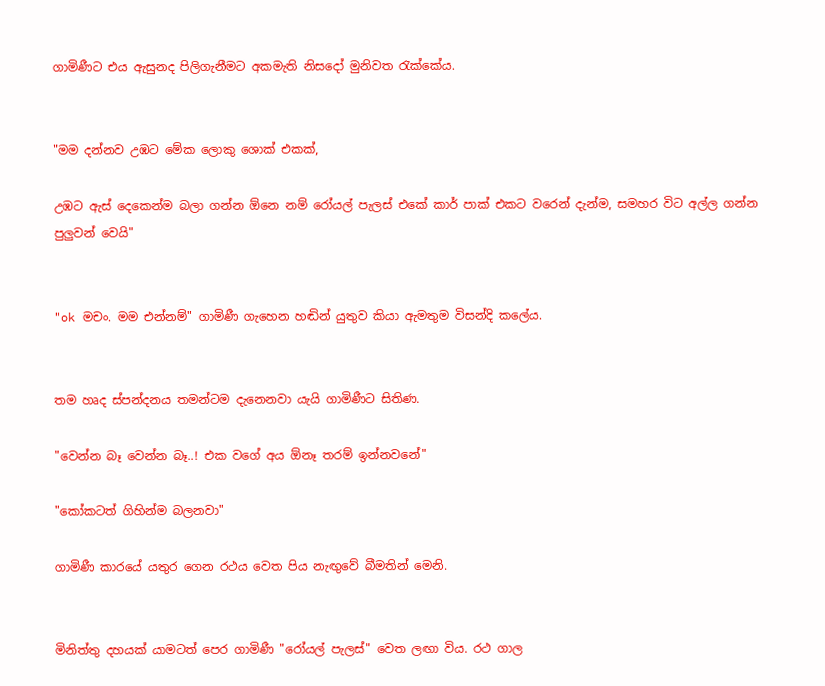ගාමිණීට එය ඇසුනද පිලිගැනීමට අකමැති නිසදෝ මුනිවත රැක්කේය.


"මම දන්නව උඹට මේක ලොකු ශොක් එකක්,

උඹට ඇස් දෙකෙන්ම බලා ගන්න ඕනෙ නම් රෝයල් පැලස් එකේ කාර් පාක් එකට වරෙන් දැන්ම, සමහර විට අල්ල ගන්න පුලුවන් වෙයි"


"ok මචං. මම එන්නම්" ගාමිණී ගැහෙන හඬින් යුතුව කියා ඇමතුම විසන්දි කලේය.


තම හෘද ස්පන්දනය තමන්ටම දැනෙනවා යැයි ගාමිණීට සිතිණ.

"වෙන්න බෑ වෙන්න බෑ..! එක වගේ අය ඕනෑ තරම් ඉන්නවනේ"

"කෝකටත් ගිහින්ම බලනවා"

ගාමිණී කාරයේ යතුර ගෙන රථය වෙත පිය නැඟුවේ බීමතින් මෙනි.


මිනිත්තු දහයක් යාමටත් පෙර ගාමිණී "රෝයල් පැලස්" වෙත ලඟා විය. රථ ගාල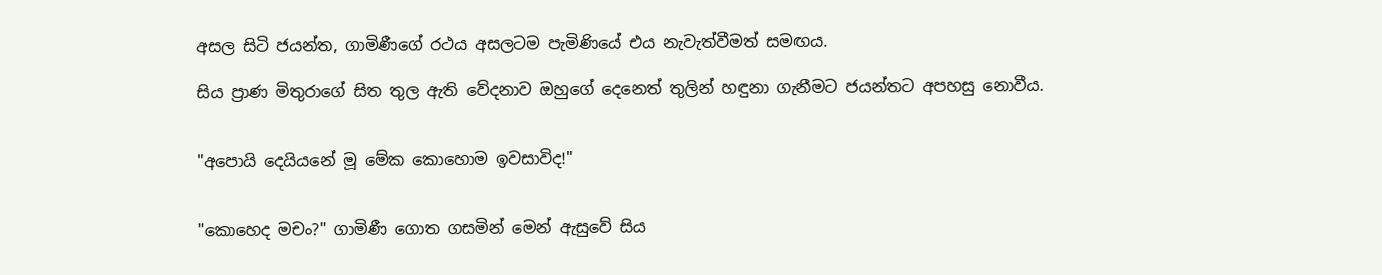අසල සිටි ජයන්ත, ගාමිණීගේ රථය අසලටම පැමිණියේ එය නැවැත්වීමත් සමඟය.

සිය ප්‍රාණ මිතුරාගේ සිත තුල ඇති වේදනාව ඔහුගේ දෙනෙත් තුලින් හඳුනා ගැනීමට ජයන්තට අපහසු නොවීය.


"අපොයි දෙයියනේ මූ මේක කොහොම ඉවසාවිද!"


"කොහෙද මචං?" ගාමිණී ගොත ගසමින් මෙන් ඇසුවේ සිය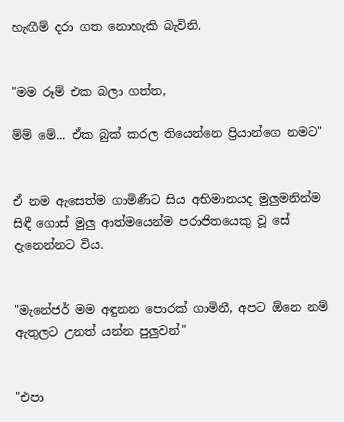හැඟීම් දරා ගත නොහැකි බැවිනි.


"මම රූම් එක බලා ගත්ත,

ම්ම් මේ... ඒක බුක් කරල තියෙන්නෙ ප්‍රියාන්ගෙ නමට"


ඒ නම ඇසෙත්ම ගාමිණීට සිය අභිමානයද මුලුමනින්ම සිඳී ගොස් මුලු ආත්මයෙන්ම පරාජිතයෙකු වූ සේ දැනෙන්නට විය.


"මැනේජර් මම අඳුනන පොරක් ගාමිනී, අපට ඕනෙ නම් ඇතුලට උනත් යන්න පුලුවන්"


"එපා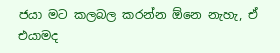ජයා මට කලබල කරන්න ඕනෙ නැහැ, ඒ එයාමද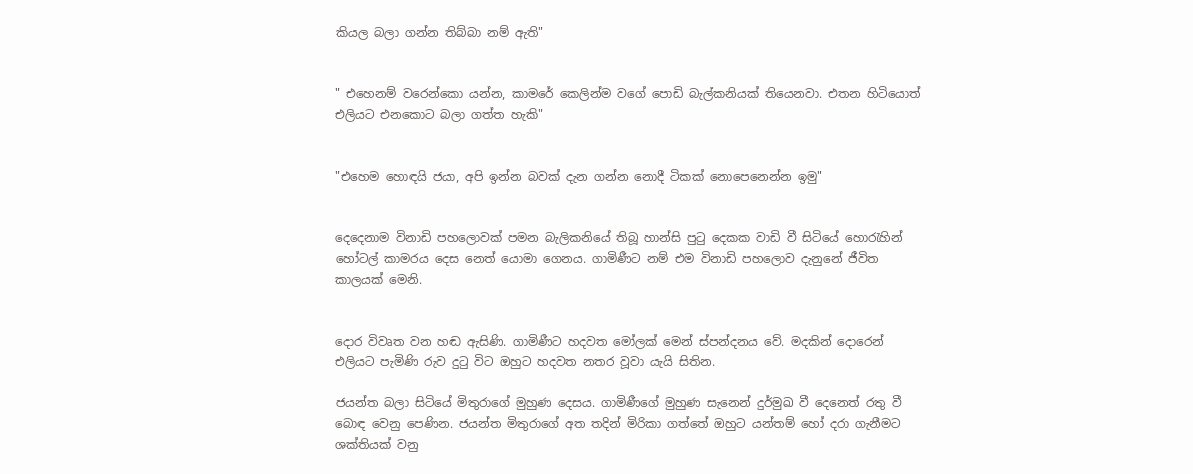කියල බලා ගන්න තිබ්බා නම් ඇති"


" එහෙනම් වරෙන්කො යන්න, කාමරේ කෙලින්ම වගේ පොඩි බැල්කනියක් තියෙනවා. එතන හිටියොත් එලියට එනකොට බලා ගත්ත හැකි"


"එහෙම හොඳයි ජයා, අපි ඉන්න බවක් දැන ගන්න නොදී ටිකක් නොපෙනෙන්න ඉමු"


දෙදෙනාම විනාඩි පහලොවක් පමන බැලිකනියේ තිබූ හාන්සි පුටු දෙකක වාඩි වී සිටියේ හොරැහින් හෝටල් කාමරය දෙස නෙත් යොමා ගෙනය. ගාමිණීට නම් එම විනාඩි පහලොව දැනුනේ ජීවිත කාලයක් මෙනි.


දොර විවෘත වන හඬ ඇසිණි. ගාමිණීට හදවත මෝලක් මෙන් ස්පන්දනය වේ. මදකින් දොරෙන් එලියට පැමිණි රුව දුටු විට ඔහුට හදවත නතර වූවා යැයි සිතින.

ජයන්ත බලා සිටියේ මිතුරාගේ මුහුණ දෙසය. ගාමිණීගේ මුහුණ සැනෙන් දුර්මුඛ වී දෙනෙත් රතු වී බොඳ වෙනු පෙණින. ජයන්ත මිතුරාගේ අත තදින් මිරිකා ගත්තේ ඔහුට යන්තම් හෝ දරා ගැනීමට ශක්තියක් වනු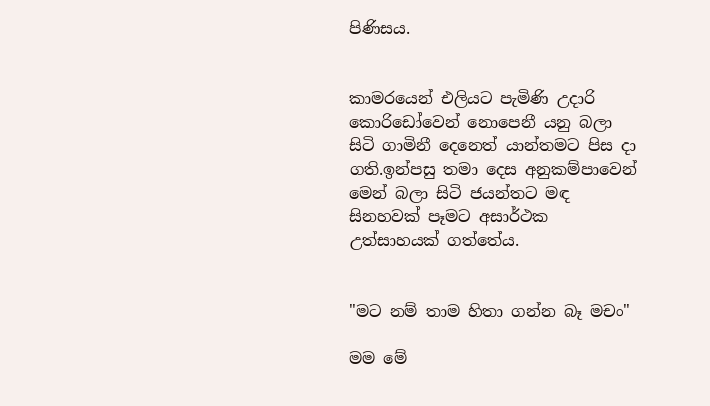පිණිසය.


කාමරයෙන් එලියට පැමිණි උදාරි කොරිඩෝවෙන් නොපෙනී යනු බලා සිටි ගාමිනී දෙනෙත් යාන්තමට පිස දා ගති.ඉන්පසු තමා දෙස අනුකම්පාවෙන් මෙන් බලා සිටි ජයන්තට මඳ සිනහවක් පෑමට අසාර්ථක උත්සාහයක් ගත්තේය.


"මට නම් තාම හිතා ගන්න බෑ මචං"

මම මේ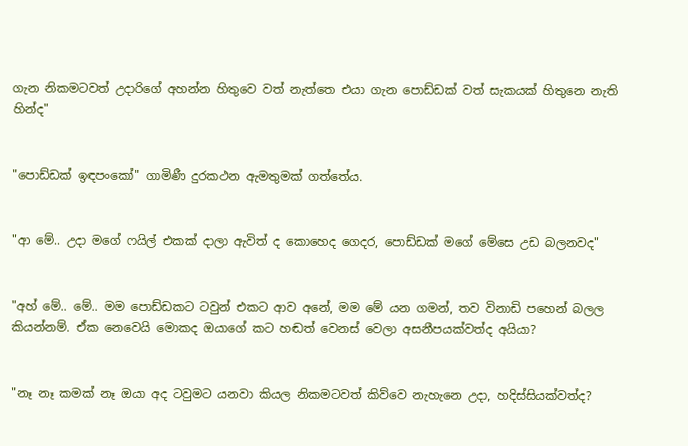ගැන නිකමටවත් උදාරිගේ අහන්න හිතුවෙ වත් නැත්තෙ එයා ගැන පොඩ්ඩක් වත් සැකයක් හිතුනෙ නැති හින්ද"


"පොඩ්ඩක් ඉඳපංකෝ" ගාමිණී දුරකථන ඇමතුමක් ගත්තේය.


"ආ මේ.. උදා මගේ ෆයිල් එකක් දාලා ඇවිත් ද කොහෙද ගෙදර, පොඩ්ඩක් මගේ මේසෙ උඩ බලනවද"


"අහ් මේ.. මේ.. මම පොඩ්ඩකට ටවුන් එකට ආව අනේ, මම මේ යන ගමන්, තව විනාඩි පහෙන් බලල කියන්නම්. ඒක නෙවෙයි මොකද ඔයාගේ කට හඬත් වෙනස් වෙලා අසනීපයක්වත්ද අයියා?


"නෑ නෑ කමක් නෑ ඔයා අද ටවුමට යනවා කියල නිකමටවත් කිව්වෙ නැහැනෙ උදා, හදිස්සියක්වත්ද?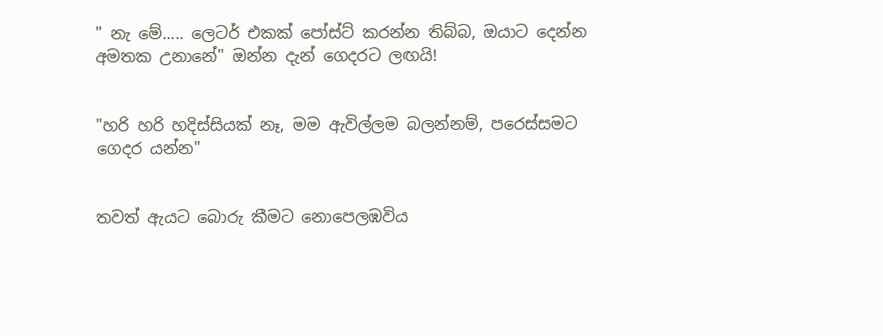" නැ මේ..... ලෙටර් එකක් පෝස්ට් කරන්න තිබ්බ, ඔයාට දෙන්න අමතක උනානේ" ඔන්න දැන් ගෙදරට ලඟයි!


"හරි හරි හදිස්සියක් නෑ, මම ඇවිල්ලම බලන්නම්, පරෙස්සමට ගෙදර යන්න"


තවත් ඇයට බොරු කීමට නොපෙලඹවිය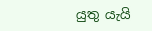යුතු යැයි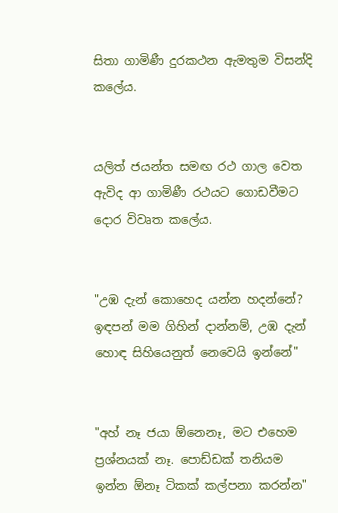සිතා ගාමිණී දුරකථන ඇමතුම විසන්දි කලේය.


යලිත් ජයන්ත සමඟ රථ ගාල වෙත ඇවිද ආ ගාමිණී රථයට ගොඩවීමට දොර විවෘත කලේය.


"උඹ දැන් කොහෙද යන්න හදන්නේ? ඉඳපන් මම ගිහින් දාන්නම්, උඹ දැන් හොඳ සිහියෙනුත් නෙවෙයි ඉන්නේ"


"අහ් නෑ ජයා ඕනෙනෑ, මට එහෙම ප්‍රශ්නයක් නෑ. පොඩ්ඩක් තනියම ඉන්න ඕනෑ ටිකක් කල්පනා කරන්න"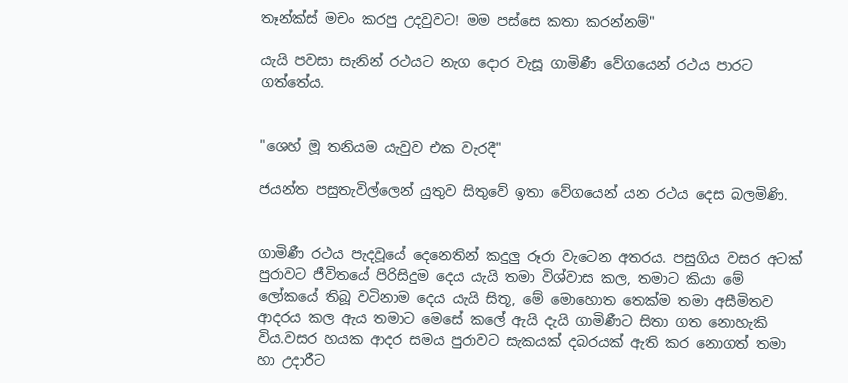තෑන්ක්ස් මචං කරපු උදවුවට! මම පස්සෙ කතා කරන්නම්"

යැයි පවසා සැනින් රථයට නැග දොර වැසූ ගාමිණී වේගයෙන් රථය පාරට ගත්තේය.


"ශෙහ් මූ තනියම යැවුව එක වැරදී"

ජයන්ත පසුතැවිල්ලෙන් යුතුව සිතුවේ ඉතා වේගයෙන් යන රථය දෙස බලමිණි.


ගාමිණී රථය පැදවූයේ දෙනෙතින් කදුලු රූරා වැටෙන අතරය. පසුගිය වසර අටක් පුරාවට ජීවිතයේ පිරිසිදුම දෙය යැයි තමා විශ්වාස කල, තමාට කියා මේ ලෝකයේ තිබූ වටිනාම දෙය යැයි සිතූ, මේ මොහොත තෙක්ම තමා අසීමිතව ආදරය කල ඇය තමාට මෙසේ කලේ ඇයි දැයි ගාමිණීට සිතා ගත නොහැකි විය.වසර හයක ආදර සමය පුරාවට සැකයක් දබරයක් ඇති කර නොගත් තමා හා උදාරීට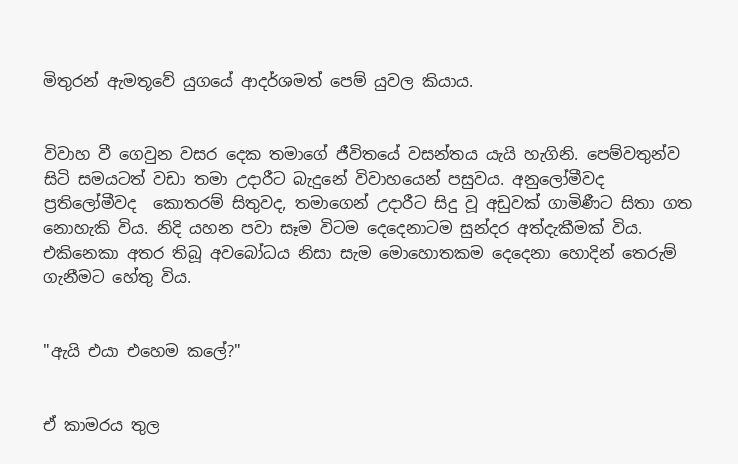මිතුරන් ඇමතූවේ යුගයේ ආදර්ශමත් පෙම් යුවල කියාය.


විවාහ වී ගෙවුන වසර දෙක තමාගේ ජීවිතයේ වසන්තය යැයි හැගිනි. පෙම්වතුන්ව සිටි සමයටත් වඩා තමා උදාරීට බැදුනේ විවාහයෙන් පසුවය. අනුලෝමීවද ප්‍රතිලෝමීවද  කොතරම් සිතුවද, තමාගෙන් උදාරීට සිදු වූ අඩුවක් ගාමිණීට සිතා ගත නොහැකි විය. නිදි යහන පවා සෑම විටම දෙදෙනාටම සුන්දර අත්දැකීමක් විය. එකිනෙකා අතර තිබූ අවබෝධය නිසා සැම මොහොතකම දෙදෙනා හොදින් තෙරුම් ගැනීමට හේතු විය.


"ඇයි එයා එහෙම කලේ?"


ඒ කාමරය තුල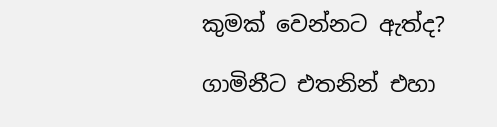කුමක් වෙන්නට ඇත්ද?

ගාමිනීට එතනින් එහා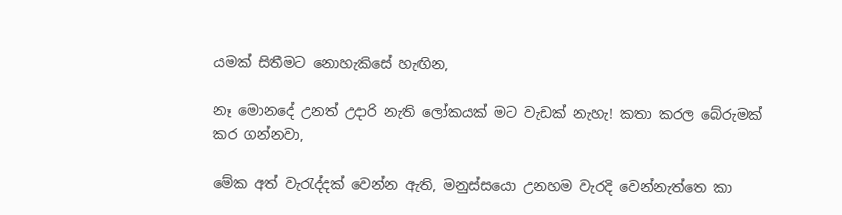යමක් සිතීමට නොහැකිසේ හැඟින,

නෑ මොනදේ උනත් උදාරි නැති ලෝකයක් මට වැඩක් නැහැ! කතා කරල බේරුමක් කර ගන්නවා,

මේක අත් වැරැද්දක් වෙන්න ඇති, මනුස්සයො උනහම වැරදි වෙන්නැත්තෙ කා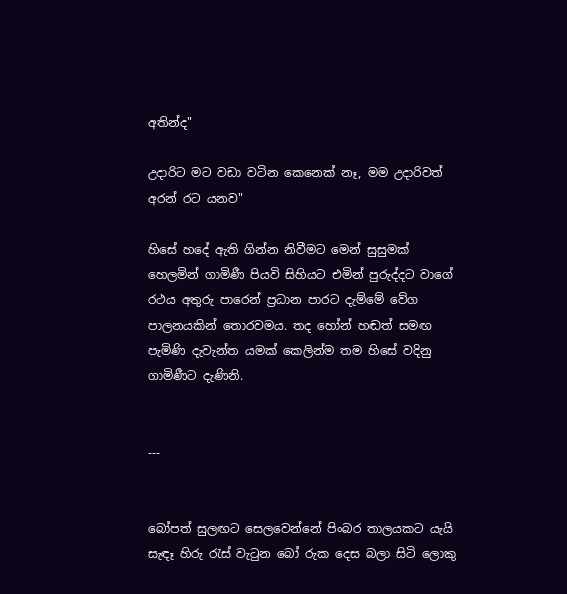අතින්ද"

උදාරිට මට වඩා වටින කෙනෙක් නෑ, මම උදාරිවත් අරන් රට යනව"

හිසේ හදේ ඇති ගින්න නිවීමට මෙන් සුසුමක් හෙලමින් ගාමිණී පියවි සිහියට එමින් පුරුද්දට වාගේ රථය අතුරු පාරෙන් ප්‍රධාන පාරට දැම්මේ වේග පාලනයකින් තොරවමය. තද හෝන් හඬත් සමඟ පැමිණි දැවැන්ත යමක් කෙලින්ම තම හිසේ වදිනු ගාමිණීට දැණිනි.


---


බෝපත් සුලඟට සෙලවෙන්නේ පිංබර තාලයකට යැයි සැඳෑ හිරු රැස් වැටුන බෝ රුක දෙස බලා සිටි ලොකු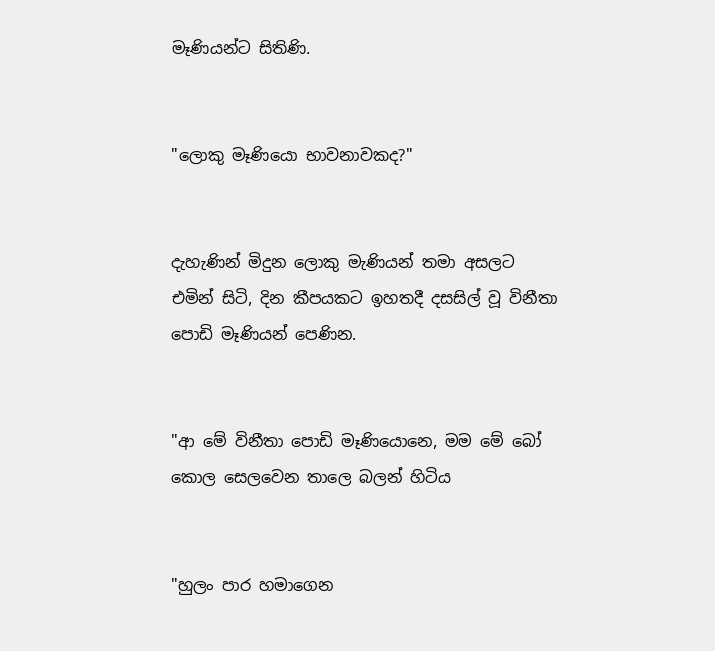මෑණියන්ට සිතිණි.


"ලොකු මෑණියො භාවනාවකද?"


දැහැණින් මිදුන ලොකු මැණියන් තමා අසලට එමින් සිටි, දින කීපයකට ඉහතදී දසසිල් වූ විනීතා පොඩි මෑණියන් පෙණින.


"ආ මේ විනීතා පොඩි මෑණියොනෙ, මම මේ බෝ කොල සෙලවෙන තාලෙ බලන් හිටිය


"හුලං පාර හමාගෙන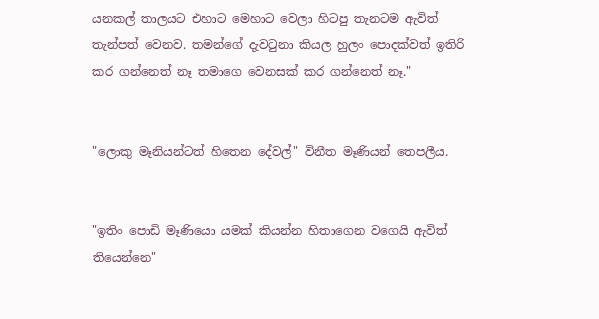යනකල් තාලයට එහාට මෙහාට වෙලා හිටපු තැනටම ඇවිත් තැන්පත් වෙනව. තමන්ගේ දැවටුනා කියල හුලං පොදක්වත් ඉතිරි කර ගන්නෙත් නෑ තමාගෙ වෙනසක් කර ගන්නෙත් නෑ."


"ලොකු මෑනියන්ටත් හිතෙන දේවල්" විනීත මෑණියන් තෙපලීය.


"ඉතිං පොඩි මෑණියො යමක් කියන්න හිතාගෙන වගෙයි ඇවිත් තියෙන්නෙ"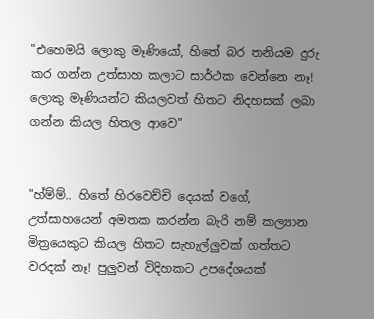"එහෙමයි ලොකු මෑණියෝ, හිතේ බර තනියම දුරු කර ගන්න උත්සාහ කලාට සාර්ථක වෙන්නෙ නෑ! ලොකු මෑණියන්ට කියලවත් හිතට නිදහසක් ලබා ගන්න කියල හිතල ආවෙ"


"හ්ම්ම්.. හිතේ හිරවෙච්චි දෙයක් වගේ, උත්සාහයෙන් අමතක කරන්න බැරි නම් කල්‍යාන මිත්‍රයෙකුට කියල හිතට සැහැල්ලුවක් ගත්තට වරදක් නෑ! පුලුවන් විදිහකට උපදේශයක්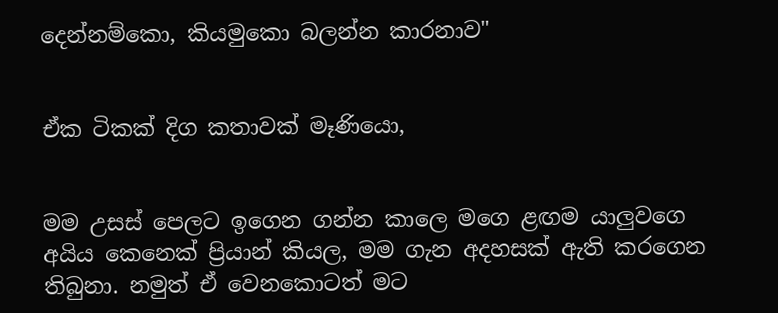දෙන්නම්කො, කියමුකො බලන්න කාරනාව"


ඒක ටිකක් දිග කතාවක් මෑණියො,


මම උසස් පෙලට ඉගෙන ගන්න කාලෙ මගෙ ළඟම යාලුවගෙ අයිය කෙනෙක් ප්‍රියාන් කියල, මම ගැන අදහසක් ඇති කරගෙන තිබුනා. නමුත් ඒ වෙනකොටත් මට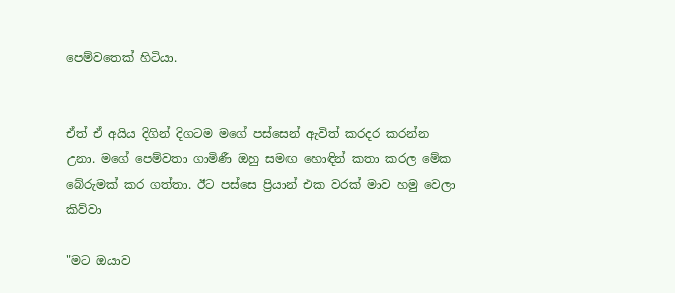පෙම්වතෙක් හිටියා.


ඒත් ඒ අයිය දිගින් දිගටම මගේ පස්සෙන් ඇවිත් කරදර කරන්න උනා. මගේ පෙම්වතා ගාමිණී ඔහු සමඟ හොඳින් කතා කරල මේක බේරුමක් කර ගත්තා. ඊට පස්සෙ ප්‍රියාන් එක වරක් මාව හමු වෙලා කිව්වා

"මට ඔයාව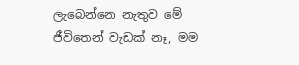ලැබෙන්නෙ නැතුව මේ ජීවිතෙන් වැඩක් නෑ, මම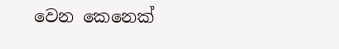වෙන කෙනෙක්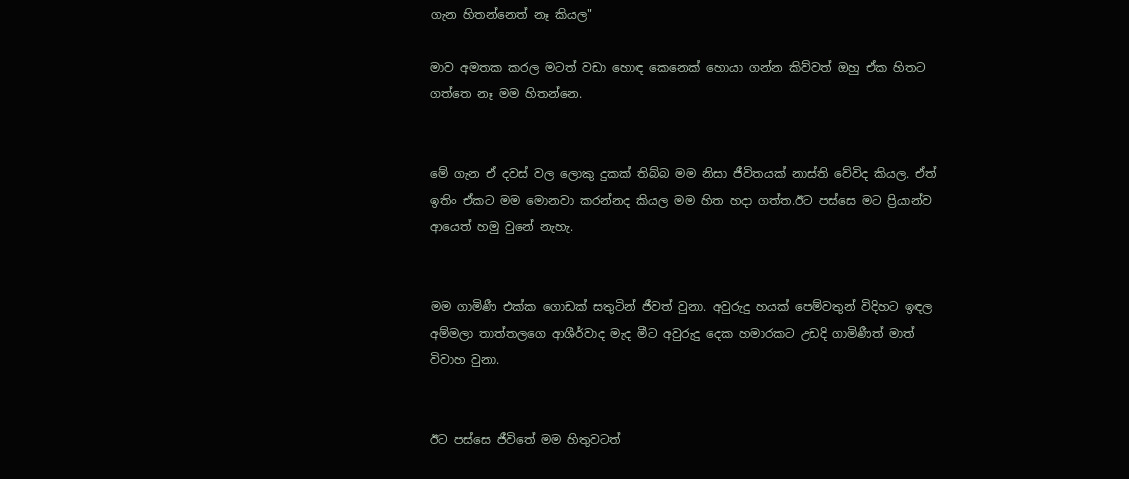ගැන හිතන්නෙත් නෑ කියල"

මාව අමතක කරල මටත් වඩා හොඳ කෙනෙක් හොයා ගන්න කිව්වත් ඔහු ඒක හිතට ගත්තෙ නෑ මම හිතන්නෙ.


මේ ගැන ඒ දවස් වල ලොකු දුකක් තිබ්බ මම නිසා ජීවිතයක් නාස්ති වේවිද කියල. ඒත් ඉතිං ඒකට මම මොනවා කරන්නද කියල මම හිත හදා ගත්ත.ඊට පස්සෙ මට ප්‍රියාන්ව ආයෙත් හමු වුනේ නැහැ.


මම ගාමිණී එක්ක ගොඩක් සතුටින් ජීවත් වුනා. අවුරුදු හයක් පෙම්වතුන් විදිහට ඉඳල අම්මලා තාත්තලගෙ ආශීර්වාද මැද මීට අවුරුදු දෙක හමාරකට උඩදි ගාමිණීත් මාත් විවාහ වුනා.


ඊට පස්සෙ ජීවිතේ මම හිතුවටත්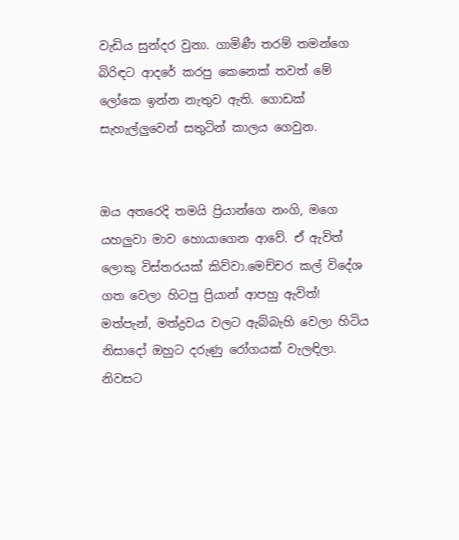වැඩිය සුන්දර වුනා. ගාමිණී තරම් තමන්ගෙ බිරිඳට ආදරේ කරපු කෙනෙක් තවත් මේ ලෝකෙ ඉන්න නැතුව ඇති. ගොඩක් සැහැල්ලුවෙන් සතුටින් කාලය ගෙවුන.


ඔය අතරෙදි තමයි ප්‍රියාන්ගෙ නංගි, මගෙ යහලුවා මාව හොයාගෙන ආවේ. ඒ ඇවිත් ලොකු විස්තරයක් කිව්වා.මෙච්චර කල් විදේශ ගත වෙලා හිටපු ප්‍රියාන් ආපහු ඇවිත්! මත්පැන්, මත්ද්‍රව‍ය වලට ඇබ්බැහි වෙලා හිටිය නිසාදෝ ඔහුට දරුණු රෝගයක් වැලඳිලා. නිවසට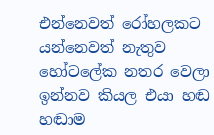එන්නෙවත් රෝහලකට යන්නෙවත් නැතුව හෝටලේක නතර වෙලා ඉන්නව කියල එයා හඬ හඬාම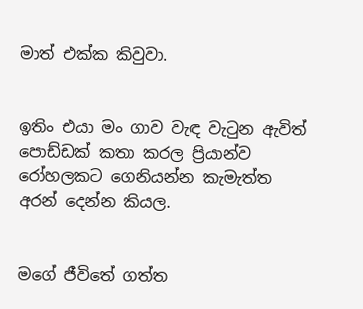මාත් එක්ක කිවුවා.


ඉතිං එයා මං ගාව වැඳ වැටුන ඇවිත් පොඩ්ඩක් කතා කරල ප්‍රියාන්ව රෝහලකට ගෙනියන්න කැමැත්ත අරන් දෙන්න කියල.


මගේ ජීවිතේ ගත්ත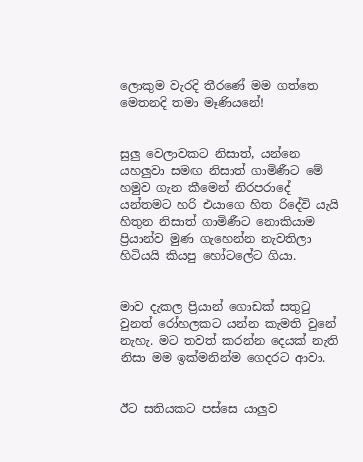ලොකුම වැරදි තීරණේ මම ගත්තෙ මෙතනදි තමා මෑණියනේ!


සුලු වෙලාවකට නිසාත්, යන්නෙ යහලුවා සමඟ නිසාත් ගාමිණීට මේ හමුව ගැන කීමෙන් නිරපරාදේ යන්තමට හරි එයාගෙ හිත රිදේවි යැයි හිතුන නිසාත් ගාමිණීට නොකියාම ප්‍රියාන්ව මුණ ගැහෙන්න නැවතිලා හිටියයි කියපු හෝටලේට ගියා.


මාව දැකල ප්‍රියාන් ගොඩක් සතුටු වුනත් රෝහලකට යන්න කැමති වුනේ නැහැ. මට තවත් කරන්න දෙයක් නැති නිසා මම ඉක්මනින්ම ගෙදරට ආවා.


ඊට සතියකට පස්සෙ යාලුව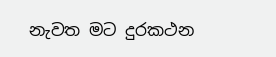නැවත මට දුරකථන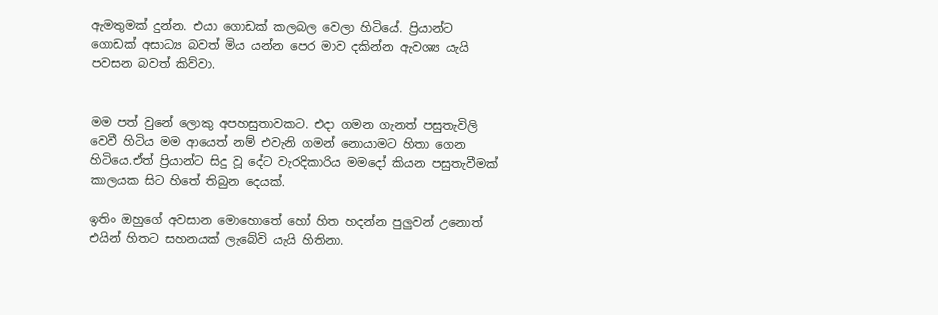ඇමතුමක් දුන්න. එයා ගොඩක් කලබල වෙලා හිටියේ. ප්‍රියාන්ට ගොඩක් අසාධ්‍ය බවත් මිය යන්න පෙර මාව දකින්න ඇවශ්‍ය යැයි පවසන බවත් කිව්වා.


මම පත් වුනේ ලොකු අපහසුතාවකට. එදා ගමන ගැනත් පසුතැවිලි වෙවී හිටිය මම ආයෙත් නම් එවැනි ගමන් නොයාමට හිතා ගෙන හිටියෙ.ඒත් ප්‍රියාන්ට සිදු වූ දේට වැරදිකාරිය මමදෝ කියන පසුතැවීමක් කාලයක සිට හිතේ තිබුන දෙයක්.

ඉතිං ඔහුගේ අවසාන මොහොතේ හෝ හිත හදන්න පුලුවන් උනොත් එයින් හිතට සහනයක් ලැබේවි යැයි හිතිනා.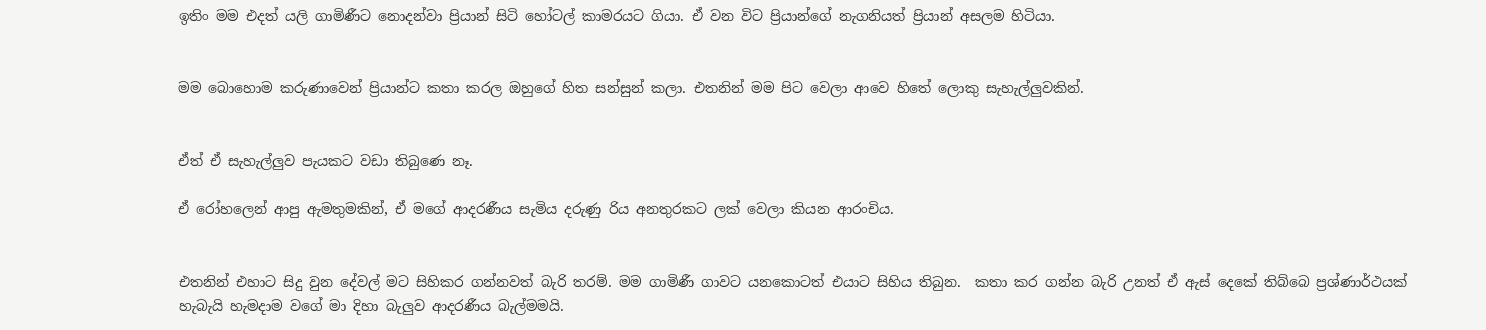ඉතිං මම එදත් යලි ගාමිණීට නොදන්වා ප්‍රියාන් සිටි හෝටල් කාමරයට ගියා. ඒ වන විට ප්‍රියාන්ගේ නැගනියත් ප්‍රියාන් අසලම හිටියා.


මම බොහොම කරුණාවෙන් ප්‍රියාන්ට කතා කරල ඔහුගේ හිත සන්සුන් කලා. එතනින් මම පිට වෙලා ආවෙ හිතේ ලොකු සැහැල්ලුවකින්.


ඒත් ඒ සැහැල්ලුව පැයකට වඩා තිබුණෙ නෑ.

ඒ රෝහලෙන් ආපු ඇමතුමකින්, ඒ මගේ ආදරණීය සැමිය දරුණු රිය අනතුරකට ලක් වෙලා කියන ආරංචිය.


එතනින් එහාට සිදු වුන දේවල් මට සිහිකර ගන්නවත් බැරි තරම්. මම ගාමිණී ගාවට යනකොටත් එයාට සිහිය තිබුන.  කතා කර ගන්න බැරි උනත් ඒ ඇස් දෙකේ තිබ්බෙ ප්‍රශ්ණාර්ථයක් හැබැයි හැමදාම වගේ මා දිහා බැලුව ආදරණීය බැල්මමයි.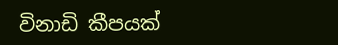විනාඩි කීපයක්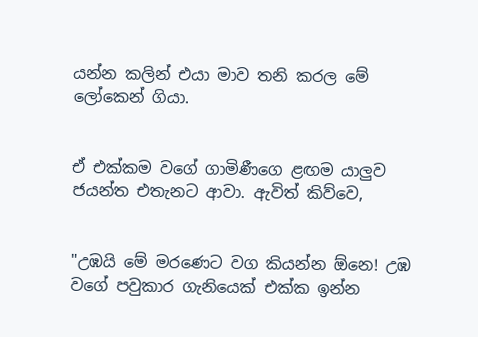යන්න කලින් එයා මාව තනි කරල මේ ලෝකෙන් ගියා.


ඒ එක්කම වගේ ගාමිණීගෙ ළඟම යාලුව ජයන්ත එතැනට ආවා. ඇවිත් කිව්වෙ,


"උඹයි මේ මරණෙට වග කියන්න ඕනෙ! උඹ වගේ පවුකාර ගැනියෙක් එක්ක ඉන්න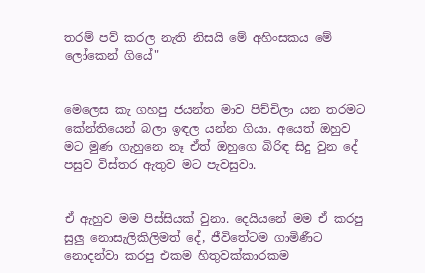තරම් පව් කරල නැති නිසයි මේ අහිංසකය මේ ලෝකෙන් ගියේ"


මෙලෙස කැ ගහපු ජයන්ත මාව පිච්චිලා යන තරමට කේන්තියෙන් බලා ඉඳල යන්න ගියා. අයෙත් ඔහුව මට මුණ ගැහුනෙ නෑ ඒත් ඔහුගෙ බිරිඳ සිදු වුන දේ පසුව විස්තර ඇතුව මට පැවසුවා.


ඒ ඇහුව මම පිස්සියක් වුනා. දෙයියනේ මම ඒ කරපු සුලු නොසැලිකිලිමත් දේ, ජීවිතේටම ගාමිණීට නොදන්වා කරපු එකම හිතුවක්කාරකම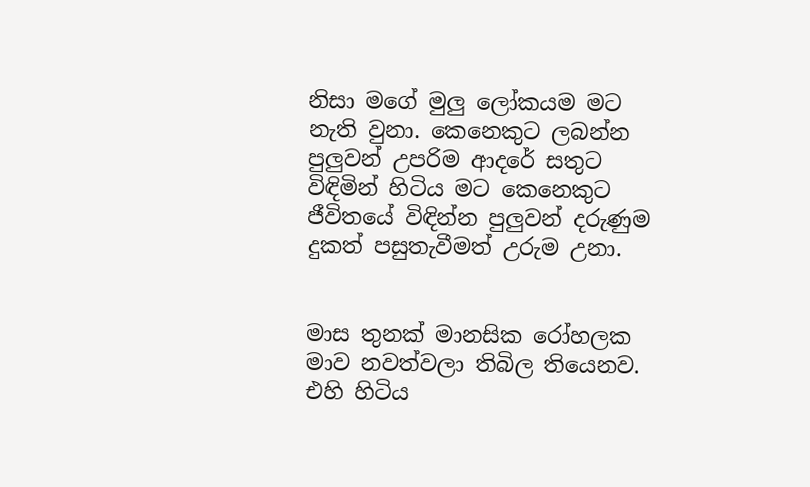නිසා මගේ මුලු ලෝකයම මට නැති වුනා. කෙනෙකුට ලබන්න පුලුවන් උපරිම ආදරේ සතුට විඳිමින් හිටිය මට කෙනෙකුට ජීවිතයේ විඳින්න පුලුවන් දරුණුම දුකත් පසුතැවීමත් උරුම උනා.


මාස තුනක් මානසික රෝහලක මාව නවත්වලා තිබිල තියෙනව. එහි හිටිය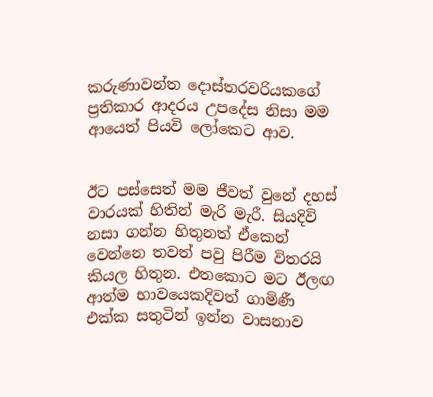කරුණාවන්ත දොස්තරවරියකගේ ප්‍රතිකාර ආදරය උපදේස නිසා මම ආයෙත් පියවි ලෝකෙට ආව.


ඊට පස්සෙත් මම ජීවත් වුනේ දහස් වාරයක් හිතින් මැරි මැරී. සියදිවි නසා ගන්න හිතුනත් ඒකෙන් වෙන්නෙ තවත් පවු පිරීම විතරයි කියල හිතුන. එතකොට මට ඊලඟ ආත්ම භාවයෙකදිවත් ගාමිණී එක්ක සතුටින් ඉන්න වාසනාව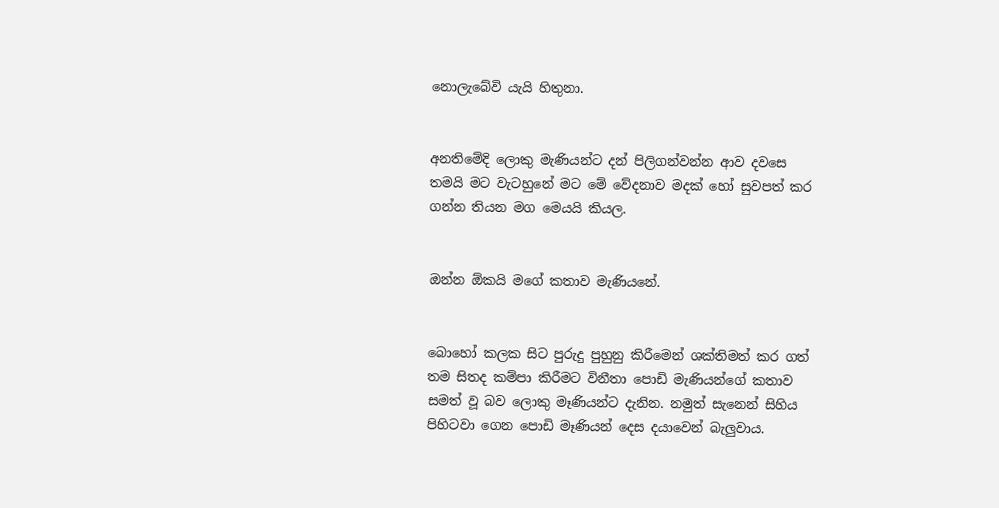නොලැබේවි යැයි හිතුනා.


අනතිමේදි ලොකු මැණියන්ට දන් පිලිගන්වන්න ආව දවසෙ තමයි මට වැටහුනේ මට මේ වේදනාව මදක් හෝ සුවපත් කර ගන්න තියන මග මෙයයි කියල.


ඔන්න ඕකයි මගේ කතාව මැණියනේ.


බොහෝ කලක සිට පුරුදු පුහුනු කිරීමෙන් ශක්තිමත් කර ගත් තම සිතද කම්පා කිරීමට විනීතා පොඩි මැණියන්ගේ කතාව සමත් වූ බව ලොකු මෑණියන්ට දැනින. නමුත් සැනෙන් සිහිය පිහිටවා ගෙන පොඩි මෑණියන් දෙස දයාවෙන් බැලුවාය.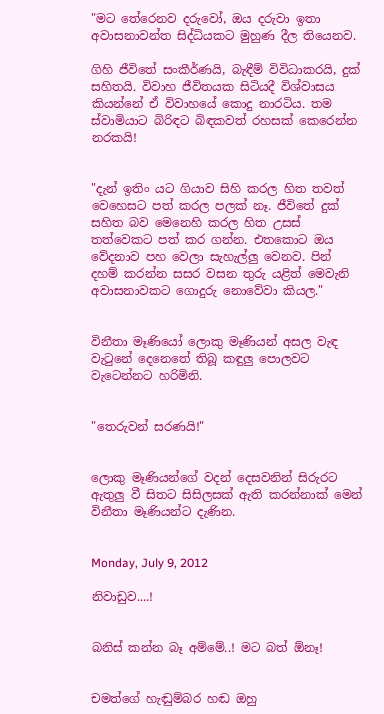"මට තේරෙනව දරුවෝ, ඔය දරුවා ඉතා අවාසනාවන්ත සිද්ධියකට මුහුණ දීල තියෙනව.

ගිහි ජීවිතේ සංකීර්ණයි, බැඳීම් විවිධාකරයි, දුක් සහිතයි. විවාහ ජීවිතයක සිටියදී විශ්වාසය කියන්නේ ඒ විවාහයේ කොදු නාරටිය. තම ස්වාමියාට බිරිඳට බිඳකවත් රහසක් කෙරෙන්න නරකයි!


"දැන් ඉතිං යට ගියාව සිහි කරල හිත තවත් වෙහෙසට පත් කරල පලක් නෑ. ජීවිතේ දුක් සහිත බව මෙනෙහි කරල හිත උසස් තත්වෙකට පත් කර ගන්න. එතකොට ඔය වේදනාව පහ වෙලා සැහැල්ලු වෙනව. පින් දහම් කරන්න සසර වසන තුරු යළිත් මෙවැනි අවාසනාවකට ගොදුරු නොවේවා කියල."


විනීතා මෑණියෝ ලොකු මෑණියන් අසල වැඳ වැටුනේ දෙනෙතේ තිබූ කඳුලු පොලවට වැටෙන්නට හරිමිනි.


"තෙරුවන් සරණයි!"


ලොකු මෑණියන්ගේ වදන් දෙසවනින් සිරුරට ඇතුලු වී සිතට සිසිලසක් ඇති කරන්නාක් මෙන් විනීතා මෑණියන්ට දැණින.


Monday, July 9, 2012

නිවාඩුව....!


බනිස් කන්න බෑ අම්මේ..! මට බත් ඕනෑ!


චමත්ගේ හැඬුම්බර හඬ ඔහු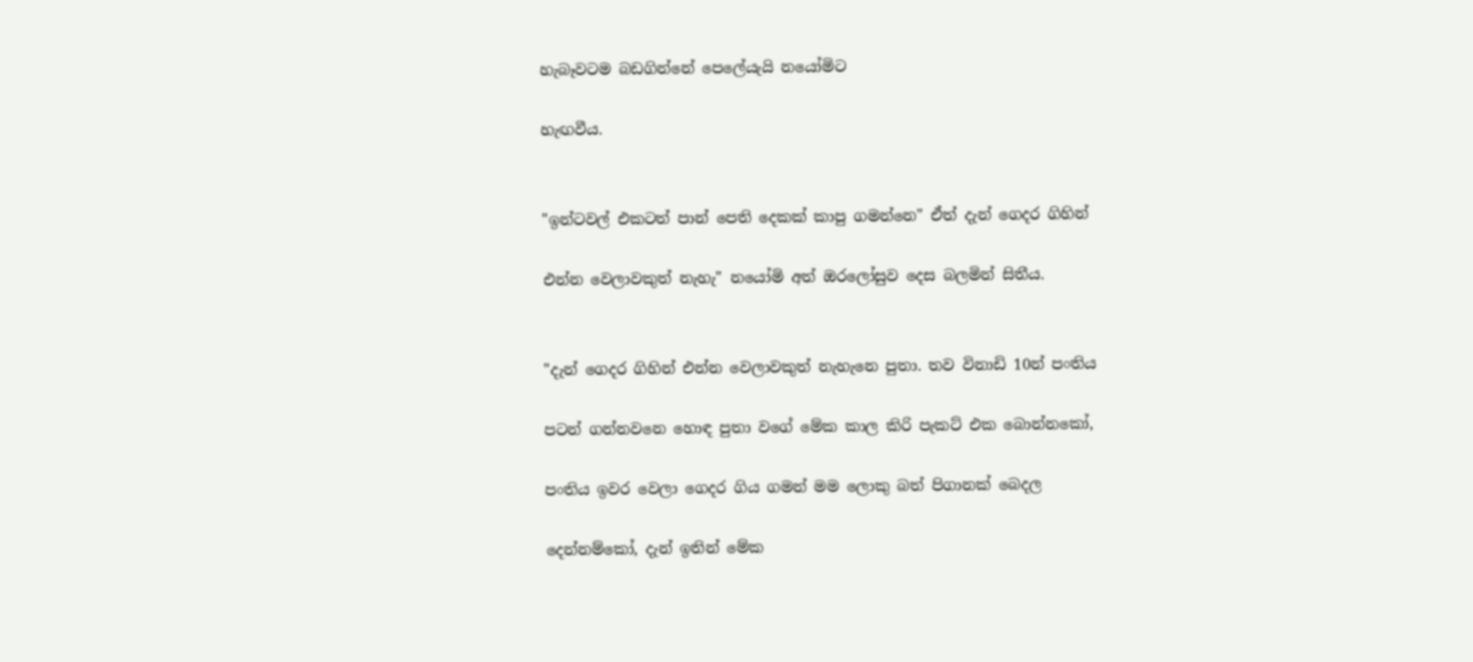හැබෑවටම බඩගින්නේ පෙලේයැයි නයෝමිට

හැඟවීය.


"ඉන්ටවල් එකටත් පාන් පෙති දෙකක් කාපු ගමන්නෙ" ඒත් දැන් ගෙදර ගිහින්

එන්න වෙලාවකුත් නැහැ" නයෝමි අත් ඔරලෝසුව දෙස බලමින් සිතීය.


"දැන් ගෙදර ගිහින් එන්න වෙලාවකුත් නැහැනෙ පුතා. තව විනාඩි 10න් පංතිය

පටන් ගන්නවනෙ හොඳ පුතා වගේ මේක කාල කිරි පැකට් එක බොන්නකෝ,

පංතිය ඉවර වෙලා ගෙදර ගිය ගමන් මම ලොකු බත් පිගානක් බෙදල

දෙන්නම්කෝ, දැන් ඉතින් මේක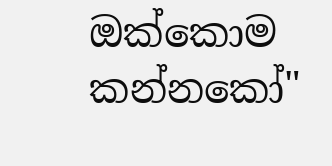ඔක්කොම කන්නකෝ"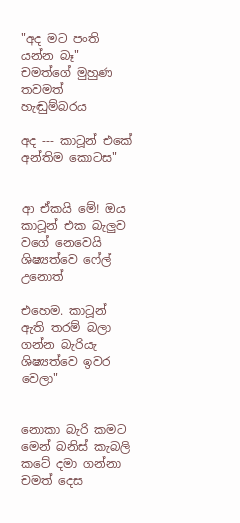"අද මට පංති යන්න බෑ" චමත්ගේ මුහුණ තවමත් හැඬුම්බරය

අද --- කාටූන් එකේ අන්තිම කොටස"


ආ ඒකයි මේ! ඔය කාටූන් එක බැලුව වගේ නෙවෙයි ශිෂ්‍යත්වෙ ෆේල් උනොත්

එහෙම. කාටූන් ඇති තරම් බලා ගන්න බැරියැ ශිෂ්‍යත්වෙ ඉවර වෙලා"


නොකා බැරි කමට මෙන් බනිස් කැබලි කටේ දමා ගන්නා චමත් දෙස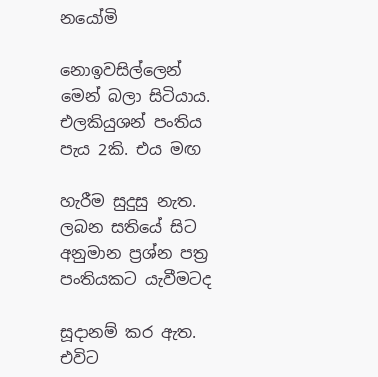නයෝමි

නොඉවසිල්ලෙන් මෙන් බලා සිටියාය. එලකියුශන් පංතිය පැය 2කි. එය මඟ

හැරීම සුදුසු නැත. ලබන සතියේ සිට අනුමාන ප්‍රශ්න පත්‍ර පංතියකට යැවීමටද

සූදානම් කර ඇත. එවිට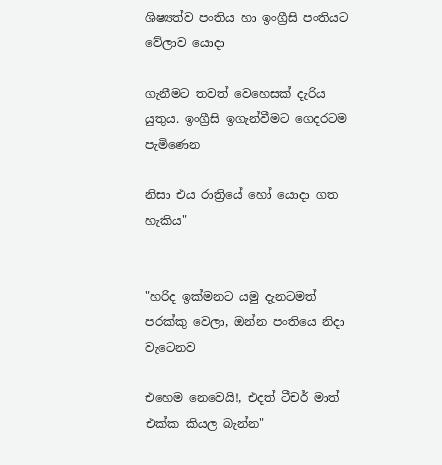ශිෂ්‍යත්ව පංතිය හා ඉංග්‍රීසි පංතියට වේලාව යොදා

ගැනීමට තවත් වෙහෙසක් දැරිය යුතුය. ඉංග්‍රීසි ඉගැන්වීමට ගෙදරටම පැමිණෙන

නිසා එය රාත්‍රියේ හෝ යොදා ගත හැකිය"


"හරිද ඉක්මනට යමු දැනටමත් පරක්කු වෙලා, ඔන්න පංතියෙ නිදා වැටෙනව

එහෙම නෙවෙයි!, එදත් ටීචර් මාත් එක්ක කියල බැන්න"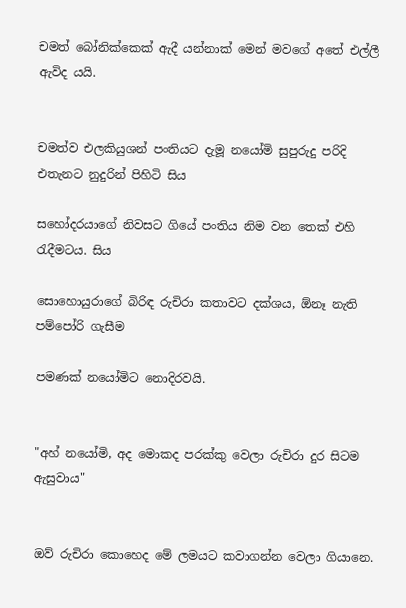චමත් බෝනික්කෙක් ඇදී යන්නාක් මෙන් මවගේ අතේ එල්ලී ඇවිද යයි.


චමත්ව එලකියුශන් පංතියට දැමූ නයෝමි සුපුරුදු පරිදි එතැනට නුදුරින් පිහිටි සිය

සහෝදරයාගේ නිවසට ගියේ පංතිය නිම වන තෙක් එහි රැදීමටය. සිය

සොහොයුරාගේ බිරිඳ රුචිරා කතාවට දක්ශය, ඕනෑ නැති පම්පෝරි ගැසීම

පමණක් නයෝමිට නොදිරවයි.


"අහ් නයෝමි, අද මොකද පරක්කු වෙලා රුචිරා දුර සිටම ඇසුවාය"


ඔව් රුචිරා කොහෙද මේ ලමයට කවාගන්න වෙලා ගියානෙ.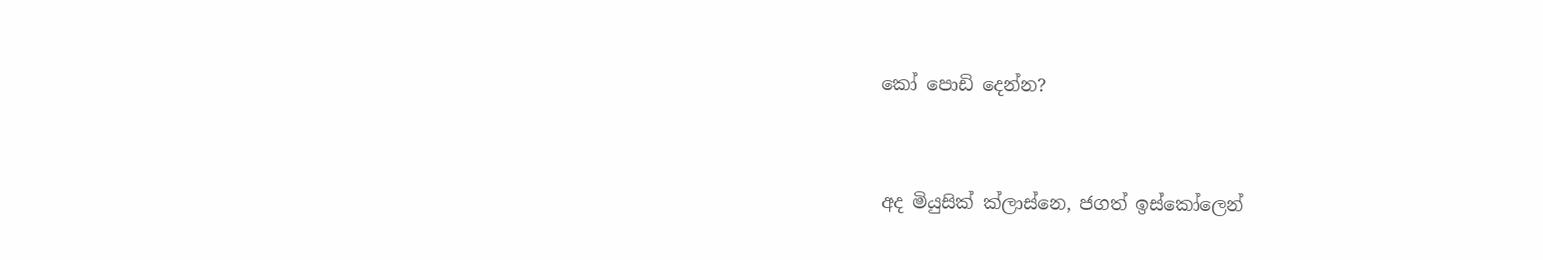කෝ පොඩි දෙන්න?


අද මියුසික් ක්ලාස්නෙ, ජගත් ඉස්කෝලෙන්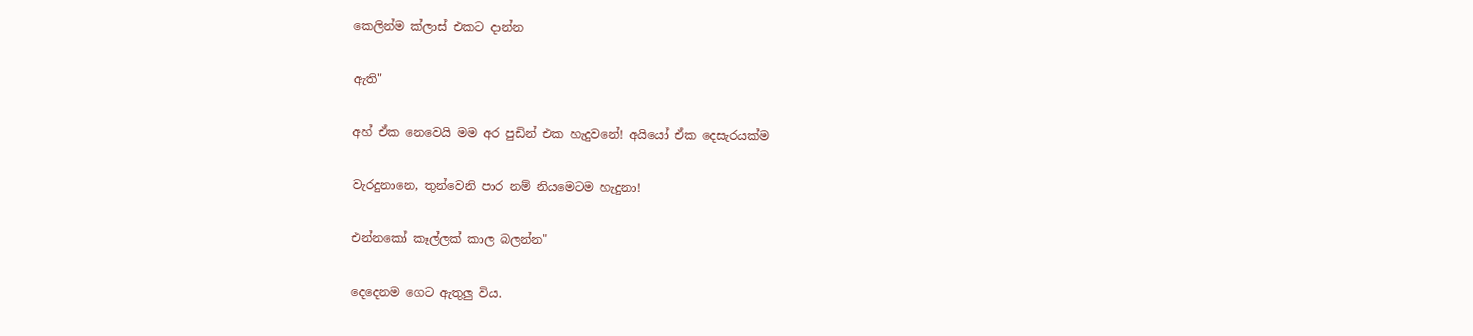කෙලින්ම ක්ලාස් එකට දාන්න

ඇති"

අහ් ඒක නෙවෙයි මම අර පුඩින් එක හැදුවනේ! අයියෝ ඒක දෙසැරයක්ම

වැරදුනානෙ, තුන්වෙනි පාර නම් නියමෙටම හැදුනා!

එන්නකෝ කෑල්ලක් කාල බලන්න"

දෙදෙනම ගෙට ඇතුලු විය.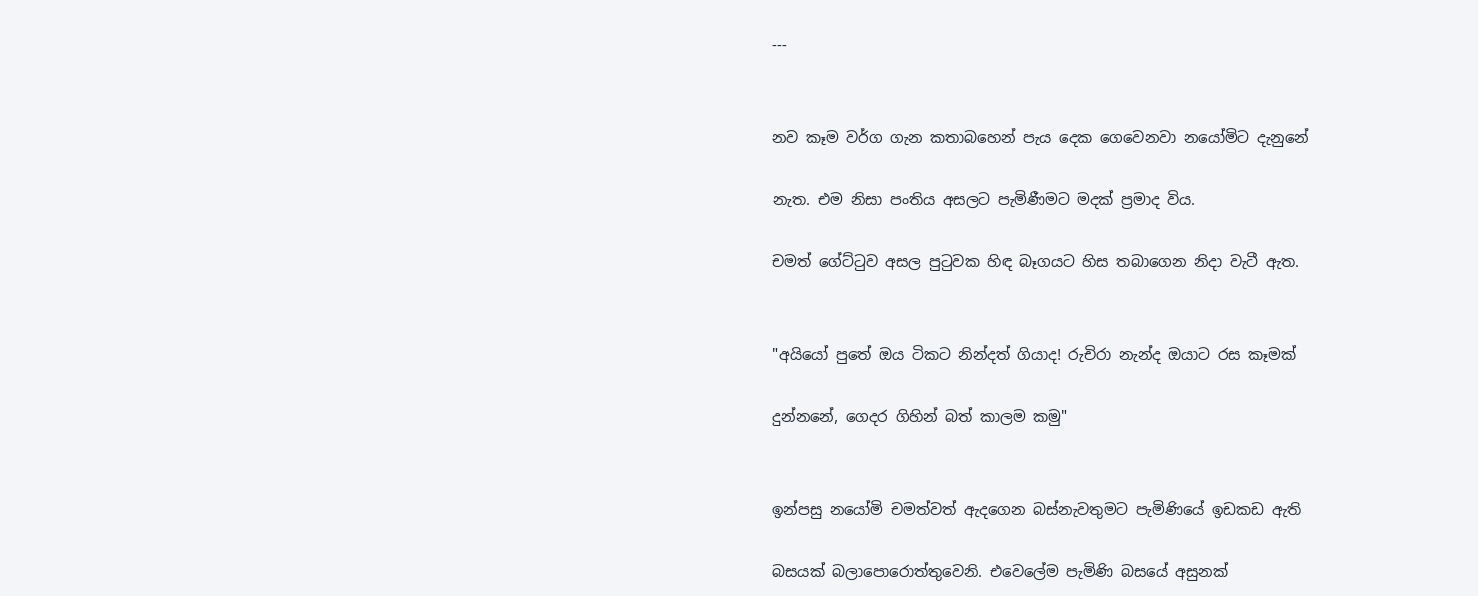---


නව කෑම වර්ග ගැන කතාබහෙන් පැය දෙක ගෙවෙනවා නයෝමිට දැනුනේ

නැත. එම නිසා පංතිය අසලට පැමිණීමට මදක් ප්‍රමාද විය.

චමත් ගේට්ටුව අසල පුටුවක හිඳ බෑගයට හිස තබාගෙන නිදා වැටී ඇත.


"අයියෝ පුතේ ඔය ටිකට නින්දත් ගියාද! රුචිරා නැන්ද ඔයාට රස කෑමක්

දුන්නනේ, ගෙදර ගිහින් බත් කාලම කමු"


ඉන්පසු නයෝමි චමත්වත් ඇදගෙන බස්නැවතුමට පැමිණියේ ඉඩකඩ ඇති

බසයක් බලාපොරොත්තුවෙනි. එවෙලේම පැමිණි බසයේ අසුනක්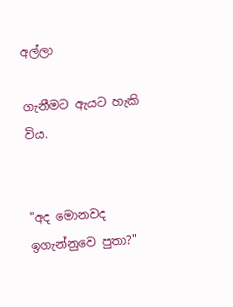අල්ලා

ගැනීමට ඇයට හැකි විය.


"අද මොනවද ඉගැන්නුවෙ පුතා?"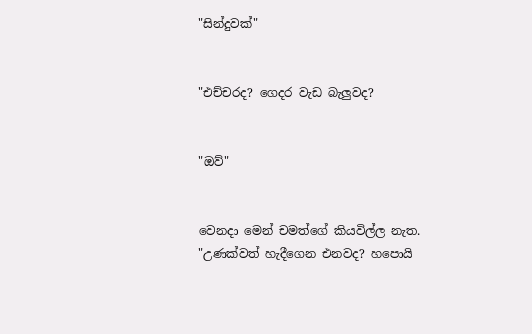"සින්දුවක්"


"එච්චරද? ගෙදර වැඩ බැලුවද?


"ඔව්"


වෙනදා මෙන් චමත්ගේ කියවිල්ල නැත. "උණක්වත් හැදීගෙන එනවද? හපොයි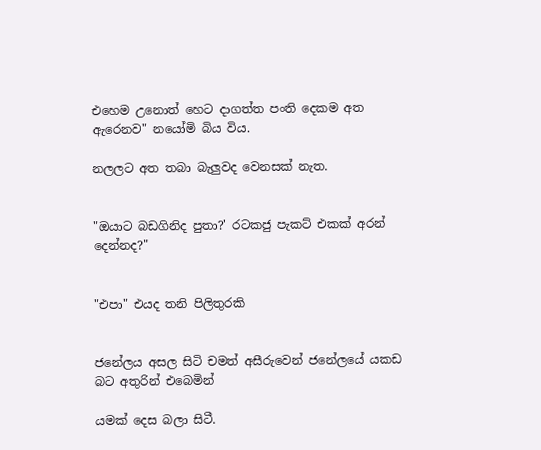එහෙම උනොත් හෙට දාගත්ත පංති දෙකම අත ඇරෙනව" නයෝමි බිය විය.

නලලට අත තබා බැලුවද වෙනසක් නැත.


"ඔයාට බඩගිනිද පුතා?' රටකජු පැකට් එකක් අරන් දෙන්නද?"


"එපා" එයද තනි පිලිතුරකි


ජනේලය අසල සිටි චමත් අසීරුවෙන් ජනේලයේ යකඩ බට අතුරින් එබෙමින්

යමක් දෙස බලා සිටී.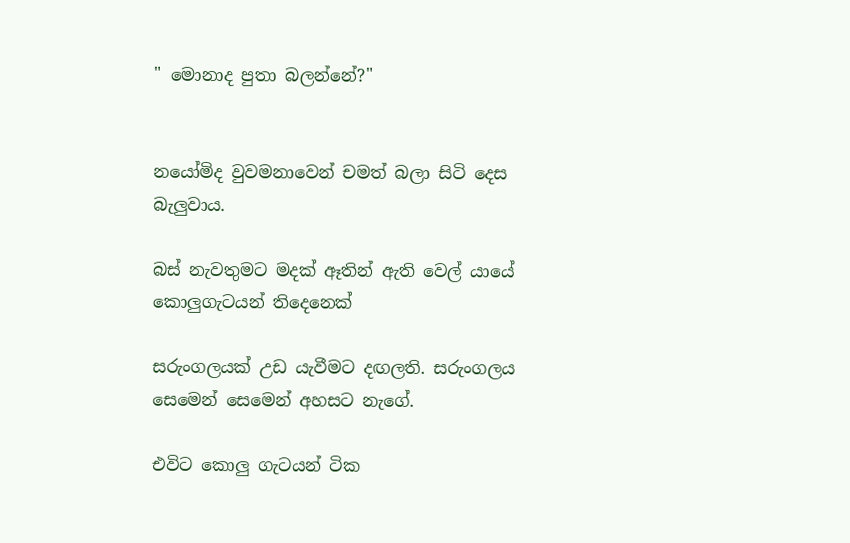" මොනාද පුතා බලන්නේ?"


නයෝමිද වුවමනාවෙන් චමත් බලා සිටි දෙස බැලුවාය.

බස් නැවතුමට මදක් ඈතින් ඇති වෙල් යායේ කොලුගැටයන් තිදෙනෙක්

සරුංගලයක් උඩ යැවීමට දඟලති. සරුංගලය සෙමෙන් සෙමෙන් අහසට නැගේ.

එවිට කොලු ගැටයන් ටික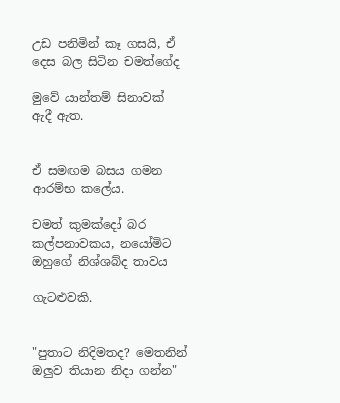උඩ පනිමින් කෑ ගසයි, ඒ දෙස බල සිටින චමත්ගේද

මුවේ යාන්තම් සිනාවක් ඇදී ඇත.


ඒ සමඟම බසය ගමන ආරම්භ කලේය.

චමත් කුමක්දෝ බර කල්පනාවකය, නයෝමිට ඔහුගේ නිශ්ශබ්ද තාවය

ගැටළුවකි.


"පුතාට නිදිමතද? මෙතනින් ඔලුව තියාන නිදා ගන්න"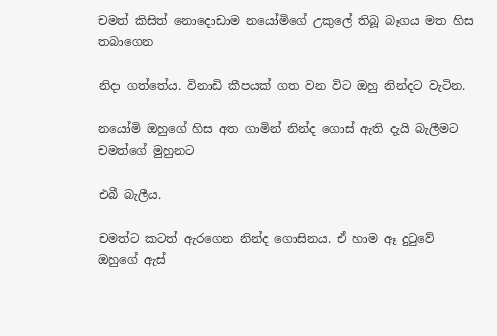චමත් කිසිත් නොදොඩාම නයෝමිගේ උකුලේ තිබූ බෑගය මත හිස තබාගෙන

නිදා ගත්තේය. විනාඩි කීපයක් ගත වන විට ඔහු නින්දට වැටින.

නයෝමි ඔහුගේ හිස අත ගාමින් නින්ද ගොස් ඇති දැයි බැලීමට චමත්ගේ මුහුනට

එබී බැලීය.

චමත්ට කටත් ඇරගෙන නින්ද ගොසිනය. ඒ හාම ඈ දුටුවේ ඔහුගේ ඇස්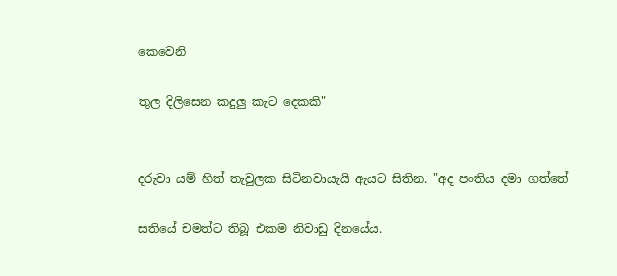කෙවෙනි

තුල දිලිසෙන කදුලු කැට දෙකකි"


දරුවා යම් හිත් තැවුලක සිටිනවායැයි ඇයට සිතින. "අද පංතිය දමා ගත්තේ

සතියේ චමත්ට තිබූ එකම නිවාඩු දිනයේය.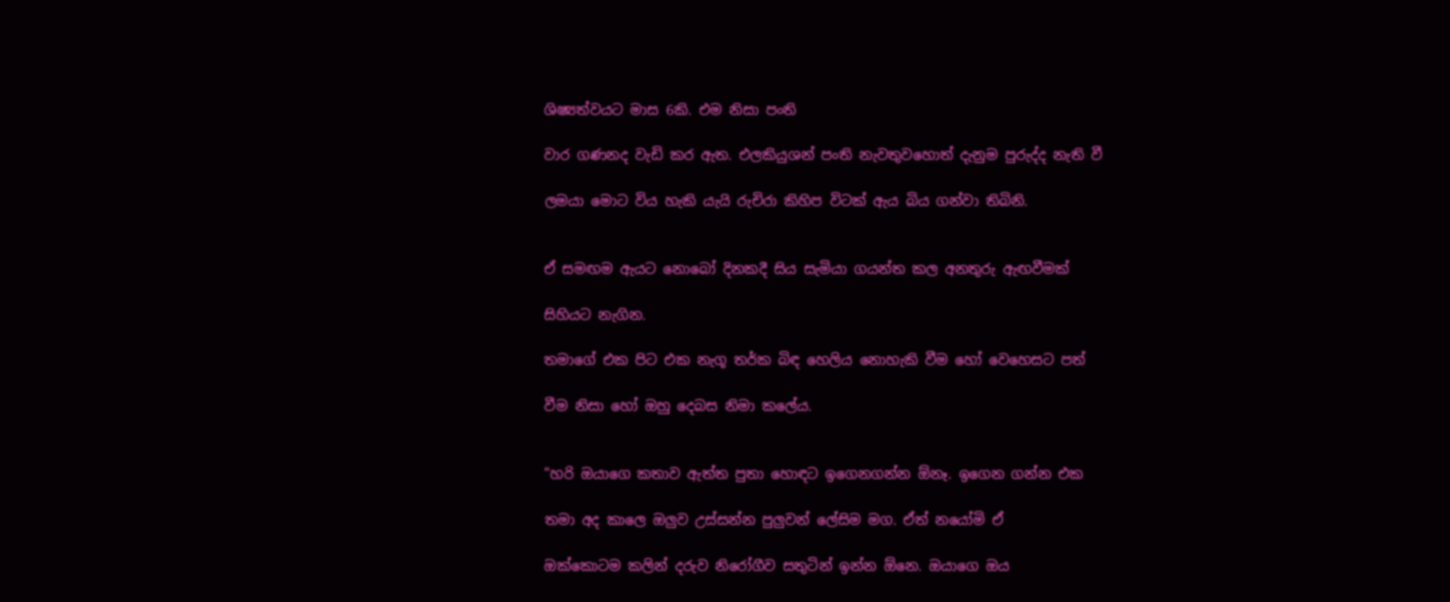ශිෂ්‍යත්වයට මාස 6කි. එම නිසා පංති

වාර ගණනද වැඩි කර ඇත. එලකියුශන් පංති නැවතුවහොත් දැනුම පුරුද්ද නැති වී

ලමයා මොට විය හැකි යැයි රුචිරා කිහිප විටක් ඇය බිය ගන්වා තිබිනි.


ඒ සමඟම ඇයට නොබෝ දිනකදී සිය සැමියා ගයන්ත කල අනතුරු ඇඟවීමක්

සිහියට නැගින.

තමාගේ එක පිට එක නැගූ තර්ක බිඳ හෙලිය නොහැකි වීම හෝ වෙහෙසට පත්

වීම නිසා හෝ ඔහු දෙබස නිමා කලේය.


"හරි ඔයාගෙ කතාව ඇත්ත පුතා හොඳට ඉගෙනගන්න ඕනෑ. ඉගෙන ගන්න එක

තමා අද කාලෙ ඔලුව උස්සන්න පුලුවන් ලේසිම මග. ඒත් නයෝමි ඒ

ඔක්කොටම කලින් දරුව නිරෝගීව සතුටින් ඉන්න ඕනෙ. ඔයාගෙ ඔය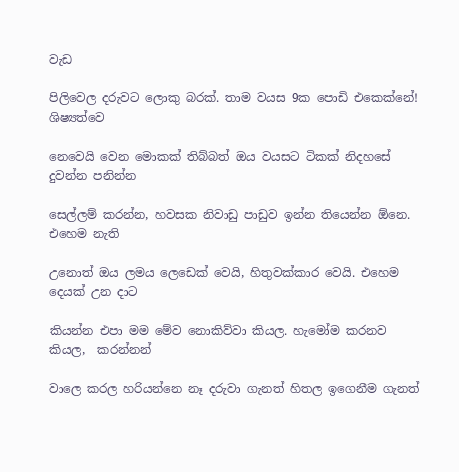වැඩ

පිලිවෙල දරුවට ලොකු බරක්. තාම වයස 9ක පොඩි එකෙක්නේ! ශිෂ්‍යත්වෙ

නෙවෙයි වෙන මොකක් තිබ්බත් ඔය වයසට ටිකක් නිදහසේ දුවන්න පනින්න

සෙල්ලම් කරන්න, හවසක නිවාඩු පාඩුව ඉන්න තියෙන්න ඕනෙ. එහෙම නැති

උනොත් ඔය ලමය ලෙඩෙක් වෙයි, හිතුවක්කාර වෙයි. එහෙම දෙයක් උන දාට

කියන්න එපා මම මේව නොකිව්වා කියල. හැමෝම කරනව කියල,  කරන්නන්

වාලෙ කරල හරියන්නෙ නෑ දරුවා ගැනත් හිතල ඉගෙනීම ගැනත්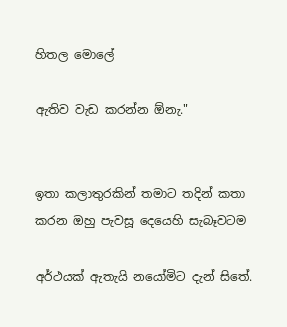හිතල මොලේ

ඇතිව වැඩ කරන්න ඕනැ."


ඉතා කලාතුරකින් තමාට තදින් කතා කරන ඔහු පැවසූ දෙයෙහි සැබෑවටම

අර්ථයක් ඇතැයි නයෝමිට දැන් සිතේ.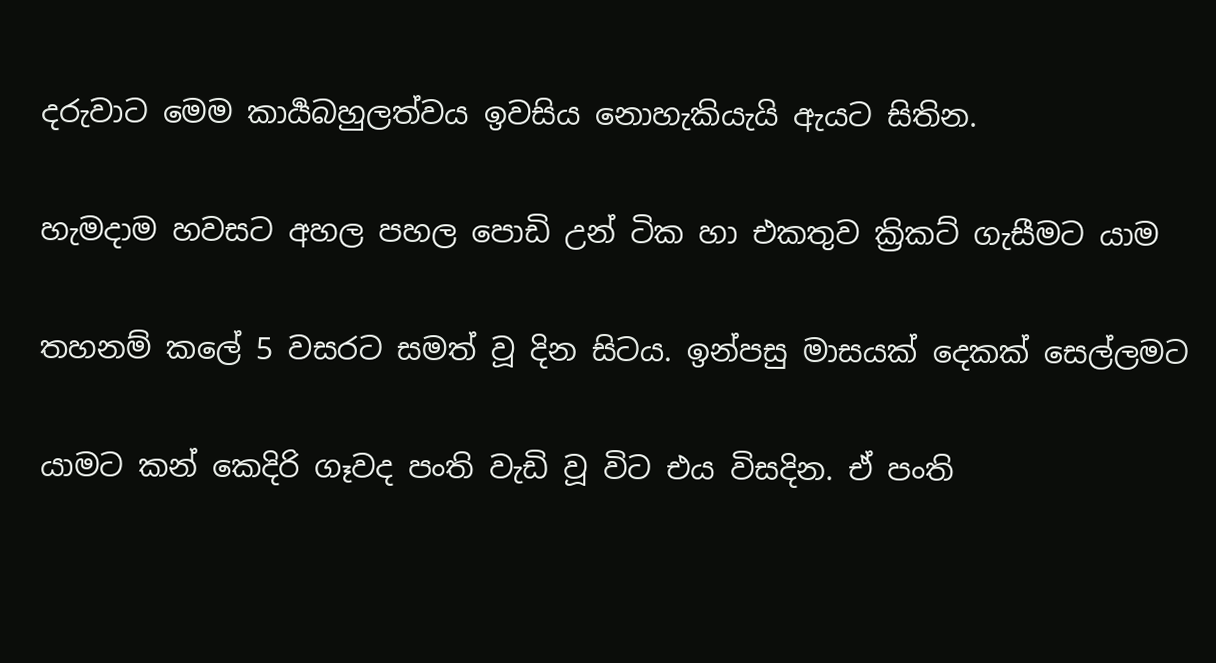දරුවාට මෙම කාර්‍යබහුලත්වය ඉවසිය නොහැකියැයි ඇයට සිතින.

හැමදාම හවසට අහල පහල පොඩි උන් ටික හා එකතුව ක්‍රිකට් ගැසීමට යාම

තහනම් කලේ 5 වසරට සමත් වූ දින සිටය. ඉන්පසු මාසයක් දෙකක් සෙල්ලමට

යාමට කන් කෙදිරි ගෑවද පංති වැඩි වූ විට එය විසදින. ඒ පංති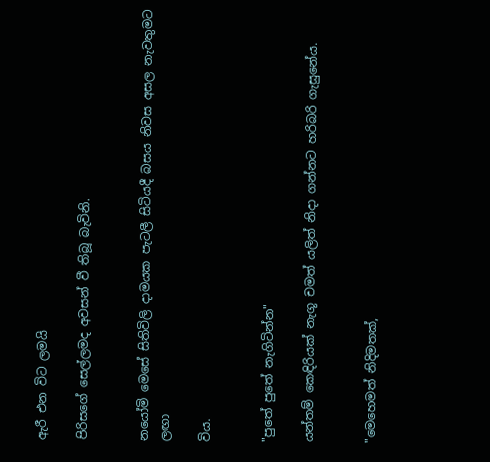ඇරී එන විට ලමයි

පිරිසගේ සෙල්ලමද අවසන් වී තිබූ බැවිනි.


නයෝමි මෙසේ සිතිවිලි දාමයක පැටලී සිටියදී බසය නිවස අසල නැවතුමට ලඟා

විය.


"පුතේ පුතේ නැගිටින්න"

යන්තම් කෙඳිරියක් නැගූ චමත් යලිත් නිදා ගන්නට හරිබරි ගැසුනේය.


"මෙහෙමත් නිදිමතක්,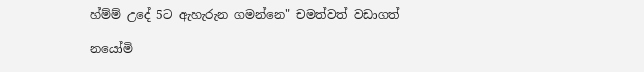හ්ම්ම් උදේ 5ට ඇහැරුන ගමන්නෙ" චමත්වත් වඩාගත්

නයෝමි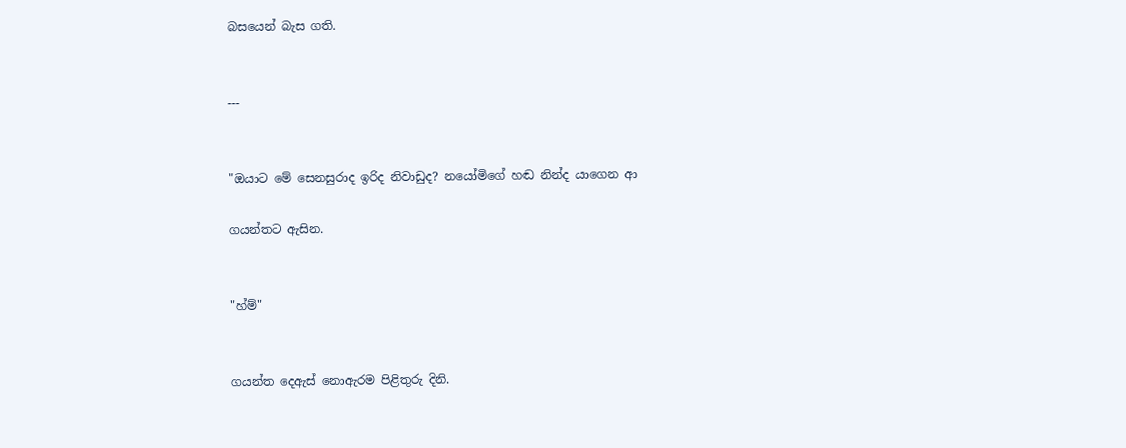බසයෙන් බැස ගති.


---


"ඔයාට මේ සෙනසුරාද ඉරිද නිවාඩුද? නයෝමිගේ හඬ නින්ද යාගෙන ආ

ගයන්තට ඇසින.


"හ්ම්"


ගයන්ත දෙඇස් නොඇරම පිළිතුරු දිනි.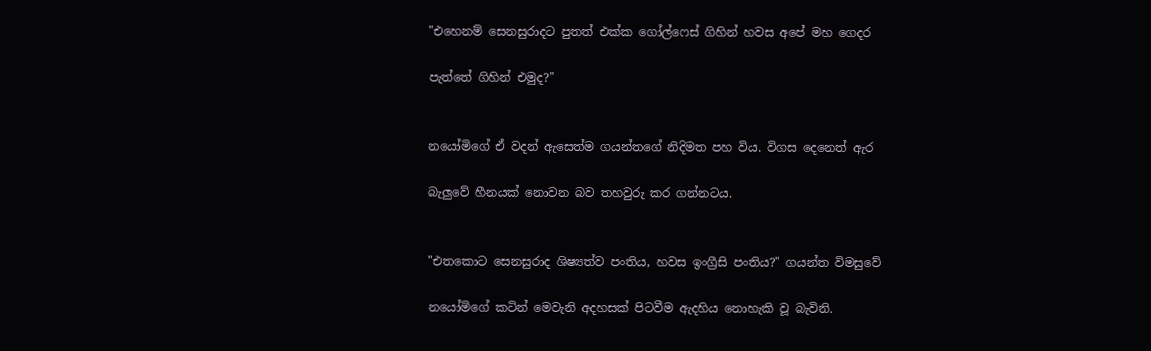"එහෙනම් සෙනසුරාදට පුතත් එක්ක ගෝල්ෆෙස් ගිහින් හවස අපේ මහ ගෙදර

පැත්තේ ගිහින් එමුද?"


නයෝමිගේ ඒ වදන් ඇසෙත්ම ගයන්තගේ නිදිමත පහ විය. විගස දෙනෙත් ඇර

බැලුවේ හීනයක් නොවන බව තහවුරු කර ගන්නටය.


"එතකොට සෙනසුරාද ශිෂ්‍යත්ව පංතිය, හවස ඉංග්‍රීසි පංතිය?" ගයන්ත විමසුවේ

නයෝමිගේ කටින් මෙවැනි අදහසක් පිටවීම ඇදහිය නොහැකි වූ බැවිනි.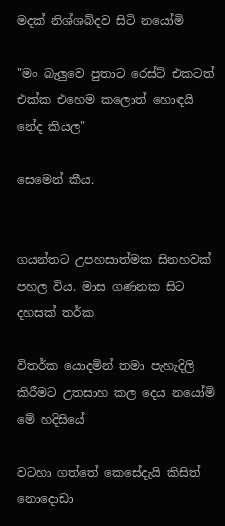මදක් නිශ්ශබ්දව සිටි නයෝමි

"මං බැලුවෙ පුතාට රෙස්ට් එකටත් එක්ක එහෙම කලොත් හොඳයි නේද කියල"

සෙමෙන් කීය.


ගයන්තට උපහසාත්මක සිනහවක් පහල විය. මාස ගණනක සිට දහසක් තර්ක

විතර්ක යොදමින් තමා පැහැදිලි කිරීමට උතසාහ කල දෙය නයෝමි මේ හදිසියේ

වටහා ගත්තේ කෙසේදැයි කිසිත් නොදොඩා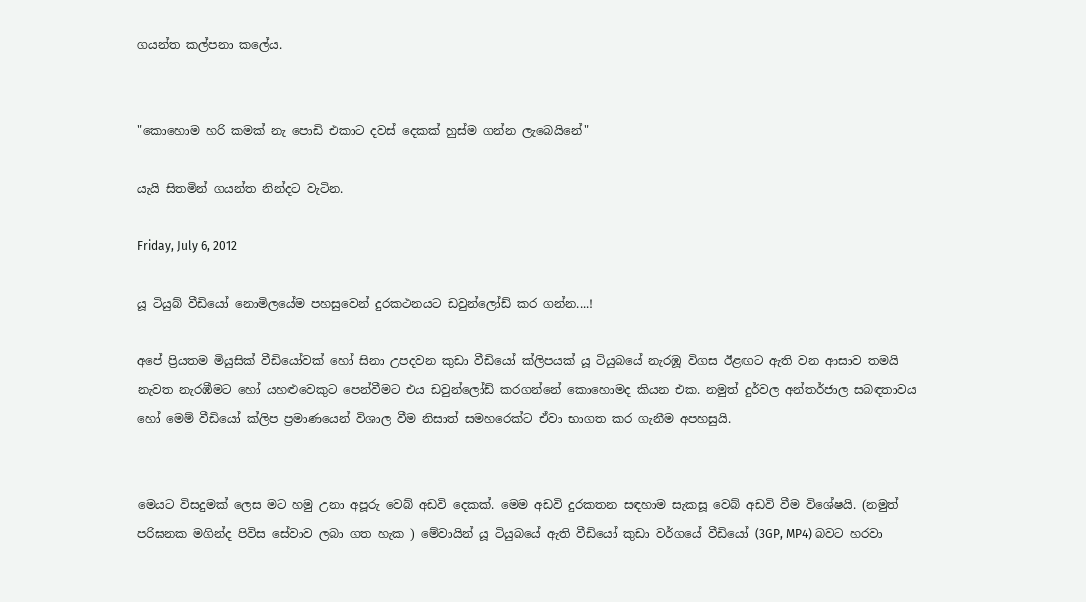ගයන්ත කල්පනා කලේය.


"කොහොම හරි කමක් නැ පොඩි එකාට දවස් දෙකක් හුස්ම ගන්න ලැබෙයිනේ"

යැයි සිතමින් ගයන්ත නින්දට වැටින.

Friday, July 6, 2012

යූ ටියුබ් වීඩියෝ නොමිලයේම පහසුවෙන් දුරකථනයට ඩවුන්ලෝඩ් කර ගන්න....!

අපේ ප්‍රියතම මියුසික් වීඩියෝවක් හෝ සිනා උපදවන කුඩා වීඩියෝ ක්ලිපයක් යූ ටියුබයේ නැරඹූ විගස ඊළඟට ඇති වන ආසාව තමයි නැවත නැරඹීමට හෝ යහළුවෙකුට පෙන්වීමට එය ඩවුන්ලෝඩ් කරගන්නේ කොහොමද කියන එක. නමුත් දුර්වල අන්තර්ජාල සබඳතාවය හෝ මෙම් වීඩියෝ ක්ලිප ප්‍රමාණයෙන් විශාල වීම නිසාත් සමහරෙක්ට ඒවා භාගත කර ගැනීම අපහසුයි.


මෙයට විසදුමක් ලෙස මට හමු උනා අපූරු වෙබ් අඩවි දෙකක්. මෙම අඩවි දුරකතන සඳහාම සැකසූ වෙබ් අඩවි වීම විශේෂයි. (නමුත් පරිඝනක මගින්ද පිවිස සේවාව ලබා ගත හැක ) මේවායින් යූ ටියුබයේ ඇති වීඩියෝ කුඩා වර්ගයේ වීඩියෝ (3GP, MP4) බවට හරවා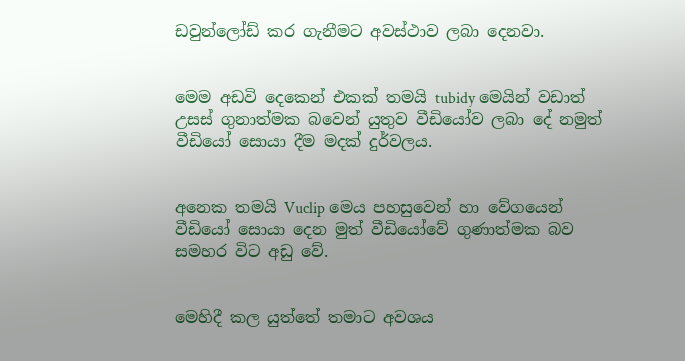ඩවුන්ලෝඩ් කර ගැනීමට අවස්ථාව ලබා දෙනවා.


මෙම අඩවි දෙකෙන් එකක් තමයි tubidy මෙයින් වඩාත් උසස් ගුනාත්මක බවෙන් යුතුව වීඩියෝව ලබා දේ නමුත් වීඩියෝ සොයා දීම මදක් දුර්වලය.


අනෙක තමයි Vuclip මෙය පහසුවෙන් හා වේගයෙන් වීඩියෝ සොයා දෙන මුත් වීඩියෝවේ ගුණාත්මක බව සමහර විට අඩු වේ.


මෙහිදී කල යුත්තේ තමාට අවශ‍ය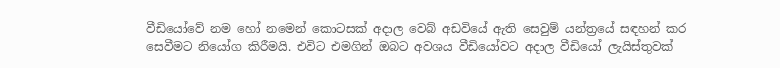වීඩියෝවේ නම හෝ නමෙන් කොටසක් අදාල වෙබ් අඩවියේ ඇති සෙවුම් යන්ත්‍රයේ සඳහන් කර සෙවීමට නියෝග කිරීමයි. එවිට එමගින් ඔබට අවශ‍ය වීඩියෝවට අදාල වීඩියෝ ලැයිස්තුවක්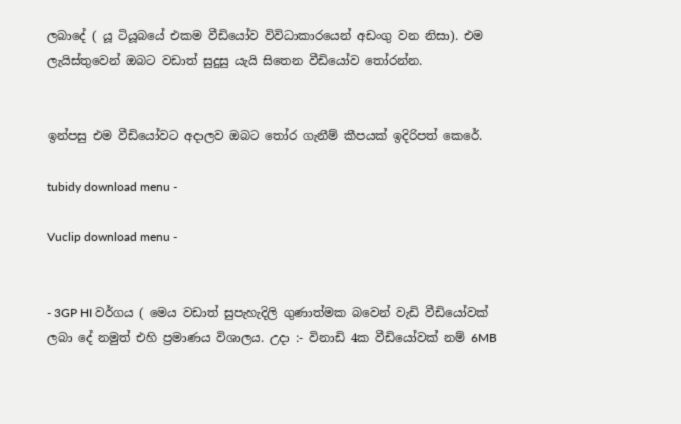ලබාදේ ( යූ ටියූබයේ එකම වීඩියෝව විවිධාකාරයෙන් අඩංගු වන නිසා). එම ලැයිස්තුවෙන් ඔබට වඩාත් සුදුසු යැයි සිතෙන වීඩියෝව තෝරන්න.


ඉන්පසු එම වීඩියෝවට අදාලව ඔබට තෝර ගැනීම් කීපයක් ඉදිරිපත් කෙරේ.

tubidy download menu -

Vuclip download menu -


- 3GP HI වර්ගය ( මෙය වඩාත් සුපැහැදිලි ගුණාත්මක බවෙන් වැඩි වීඩියෝවක් ලබා දේ නමුත් එහි ප්‍රමාණය විශාලය. උදා :- විනාඩි 4ක වීඩියෝවක් නම් 6MB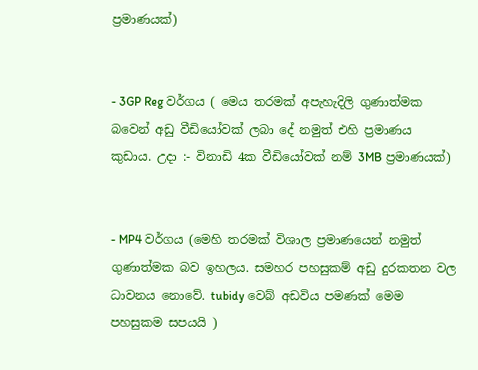ප්‍රමාණයක්)


- 3GP Reg වර්ගය ( මෙය තරමක් අපැහැදිලි ගුණාත්මක බවෙන් අඩු වීඩියෝවක් ලබා දේ නමුත් එහි ප්‍රමාණය කුඩාය. උදා :- විනාඩි 4ක වීඩියෝවක් නම් 3MB ප්‍රමාණයක්)


- MP4 වර්ගය (මෙහි තරමක් විශාල ප්‍රමාණයෙන් නමුත් ගුණාත්මක බව ඉහලය. සමහර පහසුකම් අඩු දුරකතන වල ධාවනය නොවේ. tubidy වෙබ් අඩවිය පමණක් මෙම පහසුකම සපයයි )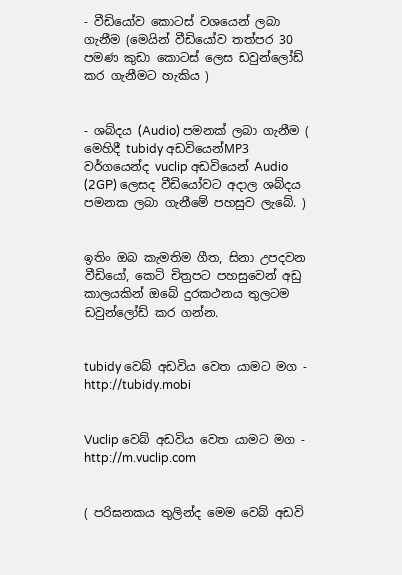- වීඩියෝව කොටස් වශයෙන් ලබා ගැනීම (මෙයින් වීඩියෝව තත්පර 30 පමණ කුඩා කොටස් ලෙස ඩවුන්ලෝඩ් කර ගැනීමට හැකිය )


- ශබ්දය (Audio) පමනක් ලබා ගැනීම ( මෙහිදී tubidy අඩවියෙන්MP3 වර්ගයෙන්ද vuclip අඩවියෙන් Audio (2GP) ලෙසද වීඩියෝවට අදාල ශබ්දය පමනක ලබා ගැනීමේ පහසුව ලැබේ. )


ඉතිං ඔබ කැමතිම ගීත, සිනා උපදවන වීඩියෝ, කෙටි චිත්‍රපට පහසුවෙන් අඩු කාලයකින් ඔබේ දුරකථනය තුලටම ඩවුන්ලෝඩ් කර ගන්න.


tubidy වෙබ් අඩවිය වෙත යාමට මග - http://tubidy.mobi


Vuclip වෙබ් අඩවිය වෙත යාමට මග - http://m.vuclip.com


( පරිඝනකය තුලින්ද මෙම වෙබ් අඩවි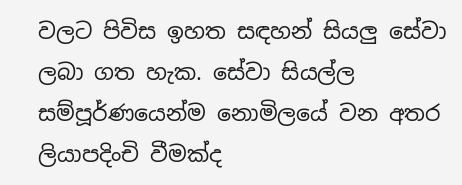වලට පිවිස ඉහත සඳහන් සියලු සේවා ලබා ගත හැක. සේවා සියල්ල සම්පූර්ණයෙන්ම නොමිලයේ වන අතර ලියාපදිංචි වීමක්ද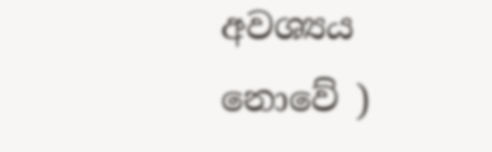අවශ්‍යය නොවේ )